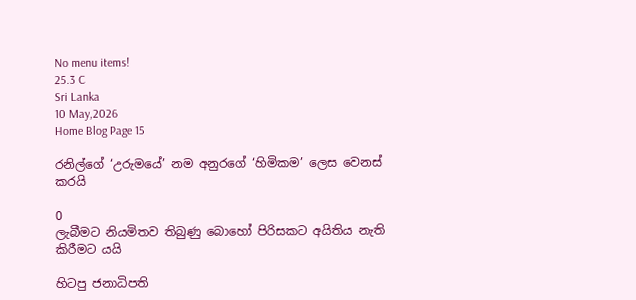No menu items!
25.3 C
Sri Lanka
10 May,2026
Home Blog Page 15

රනිල්ගේ ‘උරුමයේ’ නම අනුරගේ ‘හිමිකම’ ලෙස වෙනස් කරයි

0
ලැබීමට නියමිතව තිබුණු බොහෝ පිරිසකට අයිතිය නැති කිරීමට යයි

හිටපු ජනාධිපති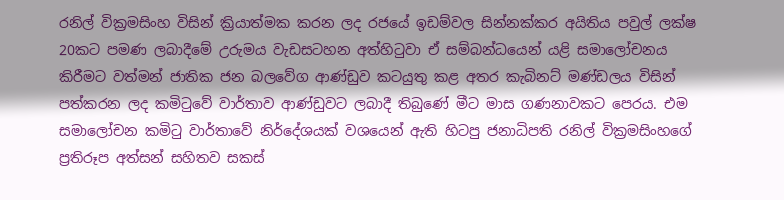රනිල් වික්‍රමසිංහ විසින් ක්‍රියාත්මක කරන ලද රජයේ ඉඩම්වල සින්නක්කර අයිතිය පවුල් ලක්ෂ 20කට පමණ ලබාදීමේ උරුමය වැඩසටහන අත්හිටුවා ඒ සම්බන්ධයෙන් යළි සමාලෝචනය කිරීමට වත්මන් ජාතික ජන බලවේග ආණ්ඩුව කටයුතු කළ අතර කැබිනට් මණ්ඩලය විසින් පත්කරන ලද කමිටුවේ වාර්තාව ආණ්ඩුවට ලබාදී තිබුණේ මීට මාස ගණනාවකට පෙරය. එම සමාලෝචන කමිටු වාර්තාවේ නිර්දේශයක් වශයෙන් ඇති හිටපු ජනාධිපති රනිල් වික්‍රමසිංහගේ ප්‍රතිරූප අත්සන් සහිතව සකස්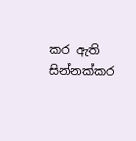කර ඇති සින්නක්කර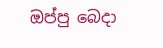ඔප්පු බෙදා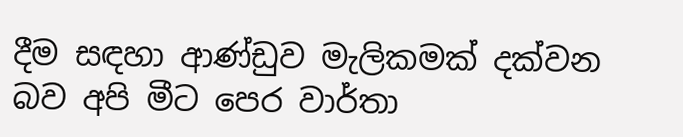දීම සඳහා ආණ්ඩුව මැලිකමක් දක්වන බව අපි මීට පෙර වාර්තා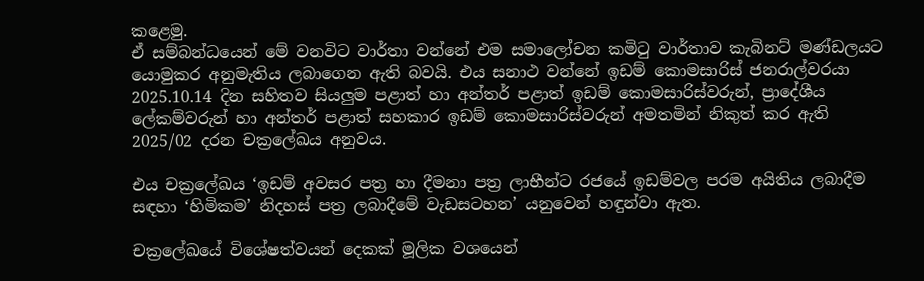කළෙමු.
ඒ සම්බන්ධයෙන් මේ වනවිට වාර්තා වන්නේ එම සමාලෝචන කමිටු වාර්තාව කැබිනට් මණ්ඩලයට යොමුකර අනුමැතිය ලබාගෙන ඇති බවයි. එය සනාථ වන්නේ ඉඩම් කොමසාරිස් ජනරාල්වරයා 2025.10.14 දින සහිතව සියලුම පළාත් හා අන්තර් පළාත් ඉඩම් කොමසාරිස්වරුන්, ප්‍රාදේශීය ලේකම්වරුන් හා අන්තර් පළාත් සහකාර ඉඩම් කොමසාරිස්වරුන් අමතමින් නිකුත් කර ඇති 2025/02 දරන චක්‍රලේඛය අනුවය.

එය චක්‍රලේඛය ‘ඉඩම් අවසර පත්‍ර හා දීමනා පත්‍ර ලාභීන්ට රජයේ ඉඩම්වල පරම අයිතිය ලබාදීම සඳහා ‘හිමිකම’ නිදහස් පත්‍ර ලබාදීමේ වැඩසටහන’ යනුවෙන් හඳුන්වා ඇත.

චක්‍රලේඛයේ විශේෂත්වයන් දෙකක් මූලික වශයෙන්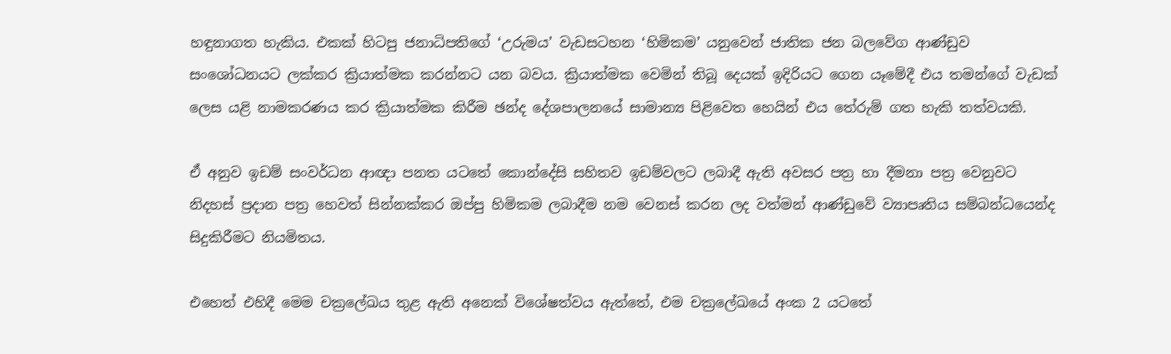හඳුනාගත හැකිය. එකක් හිටපු ජනාධිපතිගේ ‘උරුමය’ වැඩසටහන ‘හිමිකම’ යනුවෙන් ජාතික ජන බලවේග ආණ්ඩුව සංශෝධනයට ලක්කර ක්‍රියාත්මක කරන්නට යන බවය. ක්‍රියාත්මක වෙමින් තිබූ දෙයක් ඉදිරියට ගෙන යෑමේදී එය තමන්ගේ වැඩක් ලෙස යළි නාමකරණය කර ක්‍රියාත්මක කිරීම ඡන්ද දේශපාලනයේ සාමාන්‍ය පිළිවෙත හෙයින් එය තේරුම් ගත හැකි තත්වයකි.

ඒ අනුව ඉඩම් සංවර්ධන ආඥා පනත යටතේ කොන්දේසි සහිතව ඉඩම්වලට ලබාදී ඇති අවසර පත්‍ර හා දීමනා පත්‍ර වෙනුවට නිදහස් ප්‍රදාන පත්‍ර හෙවත් සින්නක්කර ඔප්පු හිමිකම ලබාදීම නම වෙනස් කරන ලද වත්මන් ආණ්ඩුවේ ව්‍යාපෘතිය සම්බන්ධයෙන්ද සිදුකිරීමට නියමිතය.

එහෙත් එහිදී මෙම චක්‍රලේඛය තුළ ඇති අනෙක් විශේෂත්වය ඇත්තේ, එම චක්‍රලේඛයේ අංක 2 යටතේ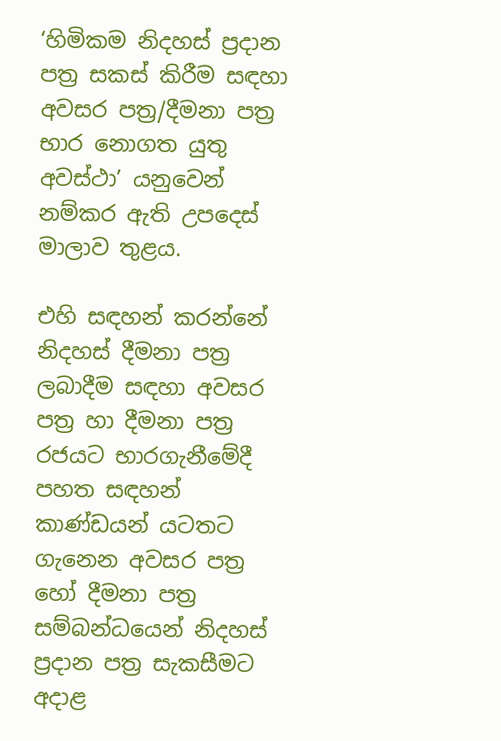‘හිමිකම නිදහස් ප්‍රදාන පත්‍ර සකස් කිරීම සඳහා අවසර පත්‍ර/දීමනා පත්‍ර භාර නොගත යුතු අවස්ථා’ යනුවෙන් නම්කර ඇති උපදෙස් මාලාව තුළය.

එහි සඳහන් කරන්නේ නිදහස් දීමනා පත්‍ර ලබාදීම සඳහා අවසර පත්‍ර හා දීමනා පත්‍ර රජයට භාරගැනීමේදී පහත සඳහන් කාණ්ඩයන් යටතට ගැනෙන අවසර පත්‍ර හෝ දීමනා පත්‍ර සම්බන්ධයෙන් නිදහස් ප්‍රදාන පත්‍ර සැකසීමට අදාළ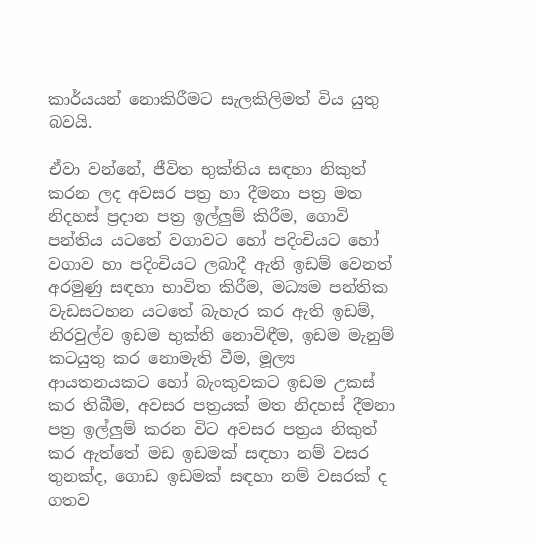කාර්යයන් නොකිරීමට සැලකිලිමත් විය යුතු බවයි.

ඒවා වන්නේ, ජීවිත භුක්තිය සඳහා නිකුත් කරන ලද අවසර පත්‍ර හා දීමනා පත්‍ර මත නිදහස් ප්‍රදාන පත්‍ර ඉල්ලුම් කිරීම, ගොවි පන්තිය යටතේ වගාවට හෝ පදිංචියට හෝ වගාව හා පදිංචියට ලබාදී ඇති ඉඩම් වෙනත් අරමුණු සඳහා භාවිත කිරීම, මධ්‍යම පන්තික වැඩසටහන යටතේ බැහැර කර ඇති ඉඩම්, නිරවුල්ව ඉඩම භුක්ති නොවිඳීම, ඉඩම මැනුම් කටයුතු කර නොමැති වීම, මූල්‍ය ආයතනයකට හෝ බැංකුවකට ඉඩම උකස් කර තිබීම, අවසර පත්‍රයක් මත නිදහස් දීමනා පත්‍ර ඉල්ලුම් කරන විට අවසර පත්‍රය නිකුත් කර ඇත්තේ මඩ ඉඩමක් සඳහා නම් වසර තුනක්ද, ගොඩ ඉඩමක් සඳහා නම් වසරක් ද ගතව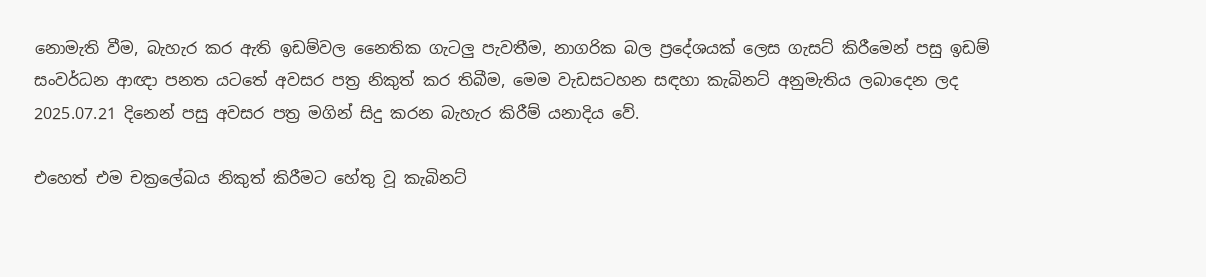නොමැති වීම, බැහැර කර ඇති ඉඩම්වල නෛතික ගැටලු පැවතීම, නාගරික බල ප්‍රදේශයක් ලෙස ගැසට් කිරීමෙන් පසු ඉඩම් සංවර්ධන ආඥා පනත යටතේ අවසර පත්‍ර නිකුත් කර තිබීම, මෙම වැඩසටහන සඳහා කැබිනට් අනුමැතිය ලබාදෙන ලද 2025.07.21 දිනෙන් පසු අවසර පත්‍ර මගින් සිදු කරන බැහැර කිරීම් යනාදිය වේ.

එහෙත් එම චක්‍රලේඛය නිකුත් කිරීමට හේතු වූ කැබිනට්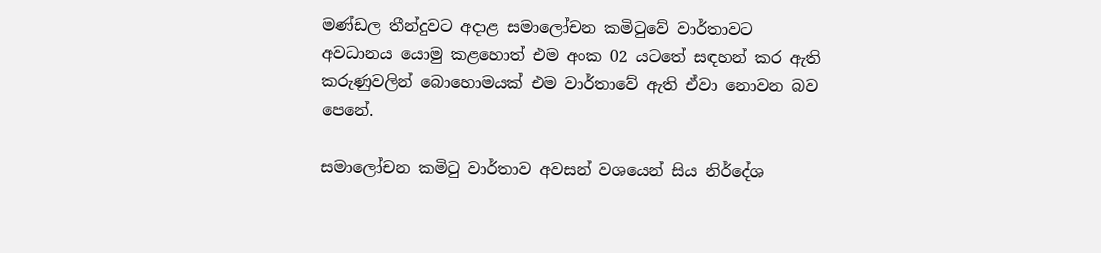මණ්ඩල තීන්දුවට අදාළ සමාලෝචන කමිටුවේ වාර්තාවට අවධානය යොමු කළහොත් එම අංක 02 යටතේ සඳහන් කර ඇති කරුණුවලින් බොහොමයක් එම වාර්තාවේ ඇති ඒවා නොවන බව පෙනේ.

සමාලෝචන කමිටු වාර්තාව අවසන් වශයෙන් සිය නිර්දේශ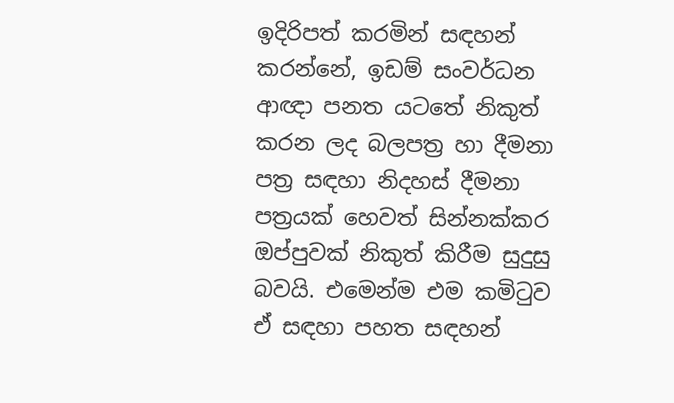ඉදිරිපත් කරමින් සඳහන් කරන්නේ, ඉඩම් සංවර්ධන ආඥා පනත යටතේ නිකුත් කරන ලද බලපත්‍ර හා දීමනා පත්‍ර සඳහා නිදහස් දීමනා පත්‍රයක් හෙවත් සින්නක්කර ඔප්පුවක් නිකුත් කිරීම සුදුසු බවයි. එමෙන්ම එම කමිටුව ඒ සඳහා පහත සඳහන්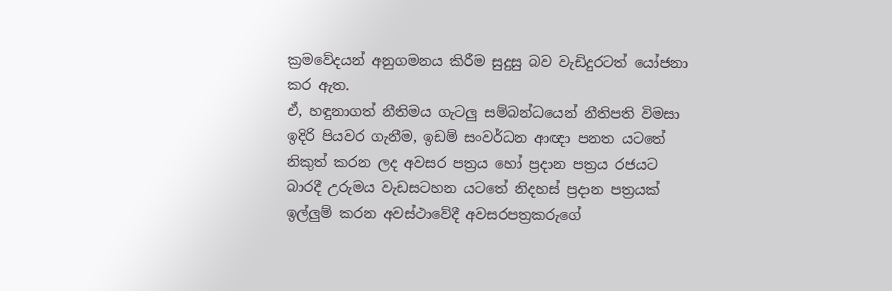ක්‍රමවේදයන් අනුගමනය කිරීම සුදුසු බව වැඩිදුරටත් යෝජනා කර ඇත.
ඒ, හඳුනාගත් නීතිමය ගැටලු සම්බන්ධයෙන් නීතිපති විමසා ඉදිරි පියවර ගැනීම, ඉඩම් සංවර්ධන ආඥා පනත යටතේ නිකුත් කරන ලද අවසර පත්‍රය හෝ ප්‍රදාන පත්‍රය රජයට බාරදී උරුමය වැඩසටහන යටතේ නිදහස් ප්‍රදාන පත්‍රයක් ඉල්ලුම් කරන අවස්ථාවේදී අවසරපත්‍රකරුගේ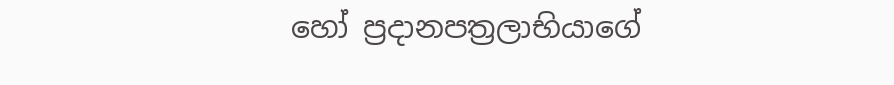හෝ ප්‍රදානපත්‍රලාභියාගේ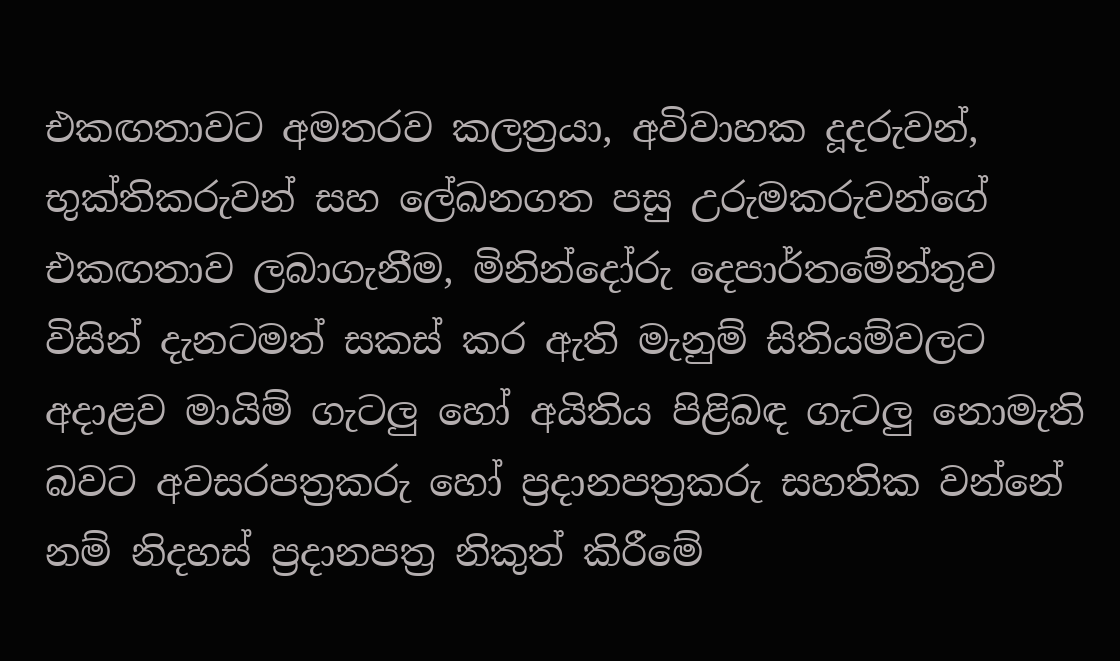එකඟතාවට අමතරව කලත්‍රයා, අවිවාහක දූදරුවන්, භුක්තිකරුවන් සහ ලේඛනගත පසු උරුමකරුවන්ගේ එකඟතාව ලබාගැනීම, මිනින්දෝරු දෙපාර්තමේන්තුව විසින් දැනටමත් සකස් කර ඇති මැනුම් සිතියම්වලට අදාළව මායිම් ගැටලු හෝ අයිතිය පිළිබඳ ගැටලු නොමැති බවට අවසරපත්‍රකරු හෝ ප්‍රදානපත්‍රකරු සහතික වන්නේ නම් නිදහස් ප්‍රදානපත්‍ර නිකුත් කිරීමේ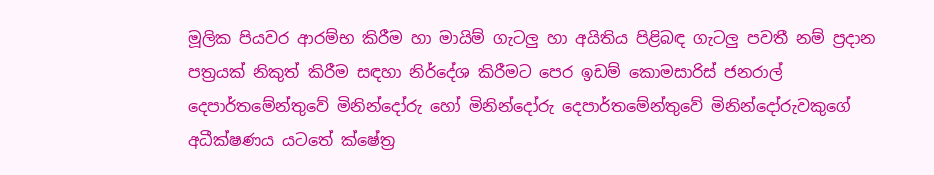මූලික පියවර ආරම්භ කිරීම හා මායිම් ගැටලු හා අයිතිය පිළිබඳ ගැටලු පවතී නම් ප්‍රදාන පත්‍රයක් නිකුත් කිරීම සඳහා නිර්දේශ කිරීමට පෙර ඉඩම් කොමසාරිස් ජනරාල් දෙපාර්තමේන්තුවේ මිනින්දෝරු හෝ මිනින්දෝරු දෙපාර්තමේන්තුවේ මිනින්දෝරුවකුගේ අධීක්ෂණය යටතේ ක්ෂේත්‍ර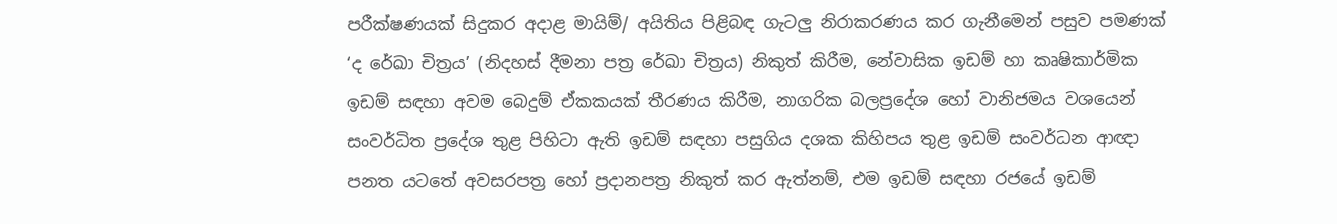පරීක්ෂණයක් සිදුකර අදාළ මායිම්/ අයිතිය පිළිබඳ ගැටලු නිරාකරණය කර ගැනීමෙන් පසුව පමණක් ‘ද රේඛා චිත්‍රය’ (නිදහස් දීමනා පත්‍ර රේඛා චිත්‍රය) නිකුත් කිරීම, නේවාසික ඉඩම් හා කෘෂිකාර්මික ඉඩම් සඳහා අවම බෙදුම් ඒකකයක් තීරණය කිරීම, නාගරික බලප්‍රදේශ හෝ වානිජමය වශයෙන් සංවර්ධිත ප්‍රදේශ තුළ පිහිටා ඇති ඉඩම් සඳහා පසුගිය දශක කිහිපය තුළ ඉඩම් සංවර්ධන ආඥා පනත යටතේ අවසරපත්‍ර හෝ ප්‍රදානපත්‍ර නිකුත් කර ඇත්නම්, එම ඉඩම් සඳහා රජයේ ඉඩම්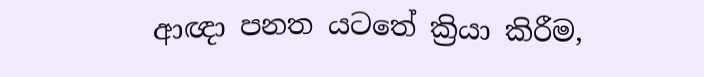ආඥා පනත යටතේ ක්‍රියා කිරීම,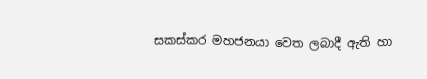සකස්කර මහජනයා වෙත ලබාදී ඇති හා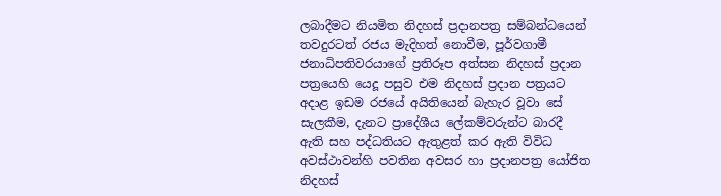ලබාදීමට නියමිත නිදහස් ප්‍රදානපත්‍ර සම්බන්ධයෙන් තවදුරටත් රජය මැදිහත් නොවීම, පූර්වගාමී ජනාධිපතිවරයාගේ ප්‍රතිරූප අත්සන නිදහස් ප්‍රදාන පත්‍රයෙහි යෙදූ පසුව එම නිදහස් ප්‍රදාන පත්‍රයට අදාළ ඉඩම රජයේ අයිතියෙන් බැහැර වූවා සේ සැලකීම, දැනට ප්‍රාදේශීය ලේකම්වරුන්ට බාරදී ඇති සහ පද්ධතියට ඇතුළත් කර ඇති විවිධ අවස්ථාවන්හි පවතින අවසර හා ප්‍රදානපත්‍ර යෝජිත නිදහස්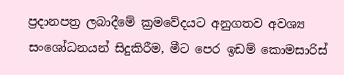ප්‍රදානපත්‍ර ලබාදීමේ ක්‍රමවේදයට අනුගතව අවශ්‍ය සංශෝධනයන් සිදුකිරීම, මීට පෙර ඉඩම් කොමසාරිස්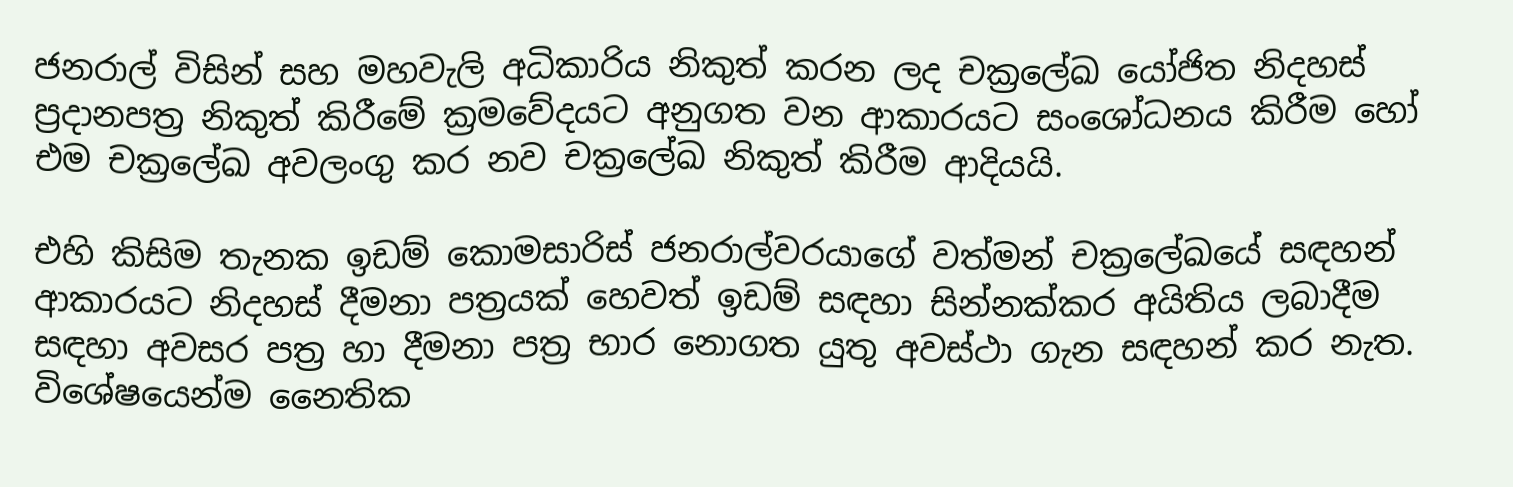ජනරාල් විසින් සහ මහවැලි අධිකාරිය නිකුත් කරන ලද චක්‍රලේඛ යෝජිත නිදහස් ප්‍රදානපත්‍ර නිකුත් කිරීමේ ක්‍රමවේදයට අනුගත වන ආකාරයට සංශෝධනය කිරීම හෝ එම චක්‍රලේඛ අවලංගු කර නව චක්‍රලේඛ නිකුත් කිරීම ආදියයි.

එහි කිසිම තැනක ඉඩම් කොමසාරිස් ජනරාල්වරයාගේ වත්මන් චක්‍රලේඛයේ සඳහන් ආකාරයට නිදහස් දීමනා පත්‍රයක් හෙවත් ඉඩම් සඳහා සින්නක්කර අයිතිය ලබාදීම සඳහා අවසර පත්‍ර හා දීමනා පත්‍ර භාර නොගත යුතු අවස්ථා ගැන සඳහන් කර නැත. විශේෂයෙන්ම නෛතික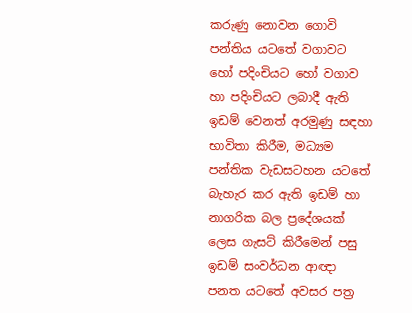කරුණු නොවන ගොවි පන්තිය යටතේ වගාවට හෝ පදිංචියට හෝ වගාව හා පදිංචියට ලබාදී ඇති ඉඩම් වෙනත් අරමුණු සඳහා භාවිතා කිරීම, මධ්‍යම පන්තික වැඩසටහන යටතේ බැහැර කර ඇති ඉඩම් හා නාගරික බල ප්‍රදේශයක් ලෙස ගැසට් කිරීමෙන් පසු ඉඩම් සංවර්ධන ආඥා පනත යටතේ අවසර පත්‍ර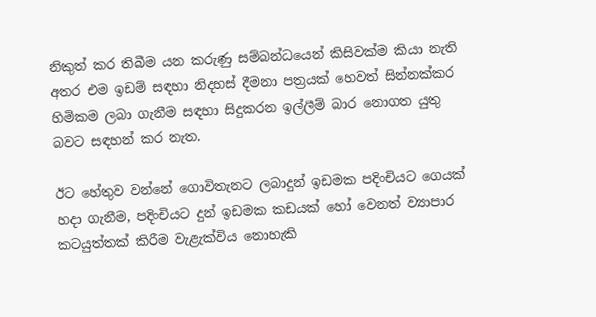නිකුත් කර තිබීම යන කරුණු සම්බන්ධයෙන් කිසිවක්ම කියා නැති අතර එම ඉඩම් සඳහා නිදහස් දීමනා පත්‍රයක් හෙවත් සින්නක්කර හිමිකම ලබා ගැනීම සඳහා සිදුකරන ඉල්ලීම් බාර නොගත යුතු බවට සඳහන් කර නැත.

ඊට හේතුව වන්නේ ගොවිතැනට ලබාදුන් ඉඩමක පදිංචියට ගෙයක් හදා ගැනීම, පදිංචියට දුන් ඉඩමක කඩයක් හෝ වෙනත් ව්‍යාපාර කටයුත්තක් කිරීම වැළැක්විය නොහැකි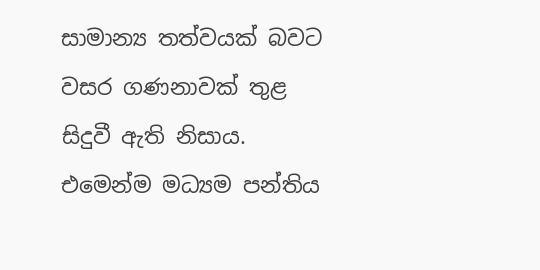සාමාන්‍ය තත්වයක් බවට වසර ගණනාවක් තුළ සිදුවී ඇති නිසාය. එමෙන්ම මධ්‍යම පන්තිය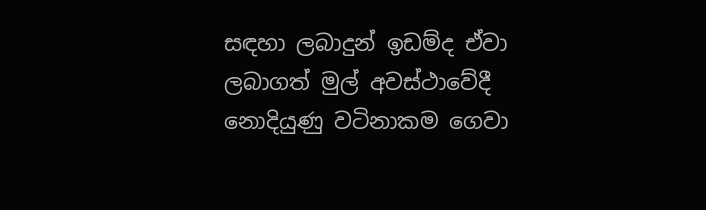සඳහා ලබාදුන් ඉඩම්ද ඒවා ලබාගත් මුල් අවස්ථාවේදී නොදියුණු වටිනාකම ගෙවා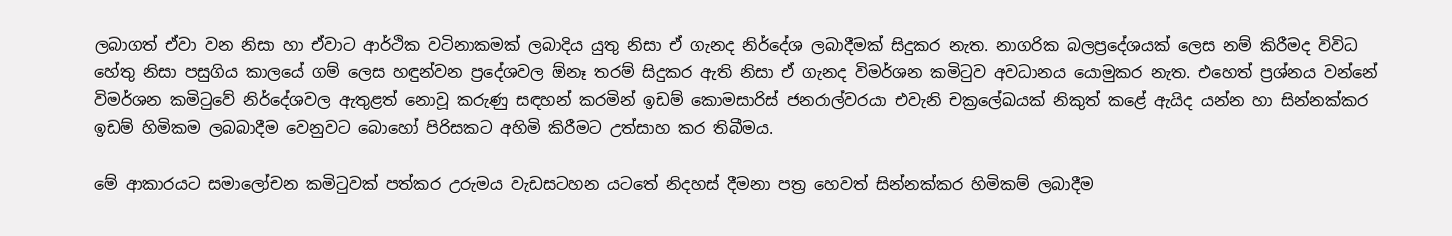ලබාගත් ඒවා වන නිසා හා ඒවාට ආර්ථික වටිනාකමක් ලබාදිය යුතු නිසා ඒ ගැනද නිර්දේශ ලබාදීමක් සිදුකර නැත. නාගරික බලප්‍රදේශයක් ලෙස නම් කිරීමද විවිධ හේතු නිසා පසුගිය කාලයේ ගම් ලෙස හඳුන්වන ප්‍රදේශවල ඕනෑ තරම් සිදුකර ඇති නිසා ඒ ගැනද විමර්ශන කමිටුව අවධානය යොමුකර නැත. එහෙත් ප්‍රශ්නය වන්නේ විමර්ශන කමිටුවේ නිර්දේශවල ඇතුළත් නොවූ කරුණු සඳහන් කරමින් ඉඩම් කොමසාරිස් ජනරාල්වරයා එවැනි චක්‍රලේඛයක් නිකුත් කළේ ඇයිද යන්න හා සින්නක්කර ඉඩම් හිමිකම ලබබාදීම වෙනුවට බොහෝ පිරිසකට අහිමි කිරීමට උත්සාහ කර තිබීමය.

මේ ආකාරයට සමාලෝචන කමිටුවක් පත්කර උරුමය වැඩසටහන යටතේ නිදහස් දීමනා පත්‍ර හෙවත් සින්නක්කර හිමිකම් ලබාදීම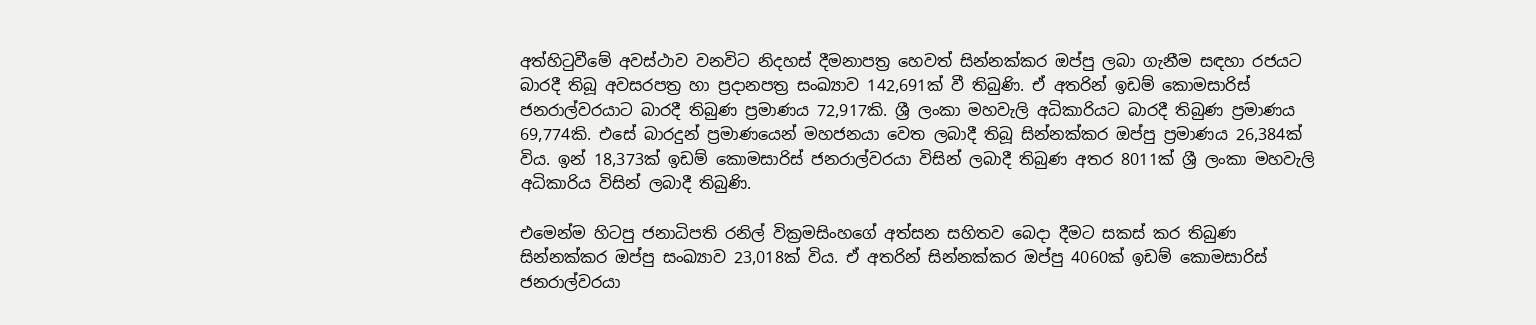අත්හිටුවීමේ අවස්ථාව වනවිට නිදහස් දීමනාපත්‍ර හෙවත් සින්නක්කර ඔප්පු ලබා ගැනීම සඳහා රජයට බාරදී තිබූ අවසරපත්‍ර හා ප්‍රදානපත්‍ර සංඛ්‍යාව 142,691ක් වී තිබුණි. ඒ අතරින් ඉඩම් කොමසාරිස් ජනරාල්වරයාට බාරදී තිබුණ ප්‍රමාණය 72,917කි. ශ්‍රී ලංකා මහවැලි අධිකාරියට බාරදී තිබුණ ප්‍රමාණය 69,774කි. එසේ බාරදුන් ප්‍රමාණයෙන් මහජනයා වෙත ලබාදී තිබූ සින්නක්කර ඔප්පු ප්‍රමාණය 26,384ක් විය. ඉන් 18,373ක් ඉඩම් කොමසාරිස් ජනරාල්වරයා විසින් ලබාදී තිබුණ අතර 8011ක් ශ්‍රී ලංකා මහවැලි අධිකාරිය විසින් ලබාදී තිබුණි.

එමෙන්ම හිටපු ජනාධිපති රනිල් වික්‍රමසිංහගේ අත්සන සහිතව බෙදා දීමට සකස් කර තිබුණ සින්නක්කර ඔප්පු සංඛ්‍යාව 23,018ක් විය. ඒ අතරින් සින්නක්කර ඔප්පු 4060ක් ඉඩම් කොමසාරිස් ජනරාල්වරයා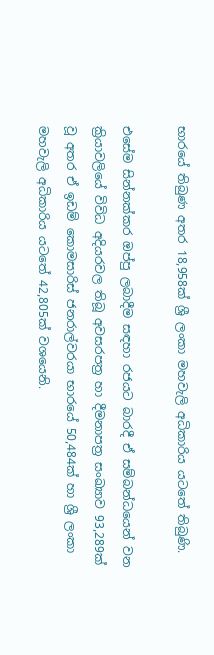භාරයේ තිබුණ අතර 18,958ක් ශ්‍රී ලංකා මහවැලි අධිකාරිය යටතේ තිබුණි.

එසේම සින්නක්කර ඔප්පු ලබාදීම සඳහා රජයට බාරදී ඒ සම්බන්ධයෙන් වන ක්‍රියාවලියේ විවිධ අදියරවල තිබූ අවසරපත්‍ර හා දීමනාපත්‍ර සංඛ්‍යාව 93,289ක් වූ අතර ඒ ඉඩම් කොමසාරිස් ජනරාල්වරයා භාරයේ 50,484ක් හා ශ්‍රී ලංකා මහවැලි අධිකාරිය යටතේ 42,805ක් වශයෙනි.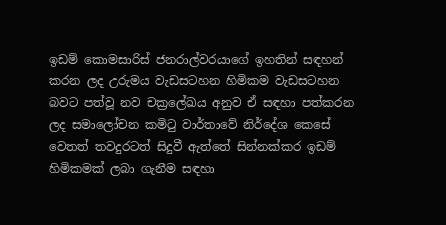ඉඩම් කොමසාරිස් ජනරාල්වරයාගේ ඉහතින් සඳහන් කරන ලද උරුමය වැඩසටහන හිමිකම වැඩසටහන බවට පත්වූ නව චක්‍රලේඛය අනුව ඒ සඳහා පත්කරන ලද සමාලෝචන කමිටු වාර්තාවේ නිර්දේශ කෙසේ වෙතත් තවදුරටත් සිදුවී ඇත්තේ සින්නක්කර ඉඩම් හිමිකමක් ලබා ගැනීම සඳහා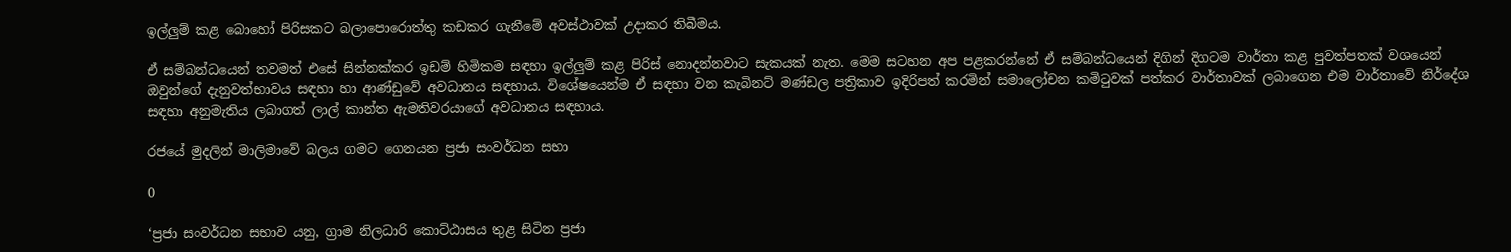ඉල්ලුම් කළ බොහෝ පිරිසකට බලාපොරොත්තු කඩකර ගැනීමේ අවස්ථාවක් උදාකර තිබීමය.

ඒ සම්බන්ධයෙන් තවමත් එසේ සින්නක්කර ඉඩම් හිමිකම සඳහා ඉල්ලුම් කළ පිරිස් නොදන්නවාට සැකයක් නැත. මෙම සටහන අප පළකරන්නේ ඒ සම්බන්ධයෙන් දිගින් දිගටම වාර්තා කළ පුවත්පතක් වශයෙන් ඔවුන්ගේ දැනුවත්භාවය සඳහා හා ආණ්ඩුවේ අවධානය සඳහාය. විශේෂයෙන්ම ඒ සඳහා වන කැබිනට් මණ්ඩල පත්‍රිකාව ඉදිරිපත් කරමින් සමාලෝචන කමිටුවක් පත්කර වාර්තාවක් ලබාගෙන එම වාර්තාවේ නිර්දේශ සඳහා අනුමැතිය ලබාගත් ලාල් කාන්ත ඇමතිවරයාගේ අවධානය සඳහාය.

රජයේ මුදලින් මාලිමාවේ බලය ගමට ගෙනයන ප්‍රජා සංවර්ධන සභා

0

‘ප්‍රජා සංවර්ධන සභාව යනු, ග්‍රාම නිලධාරි කොට්ඨාසය තුළ සිටින ප්‍රජා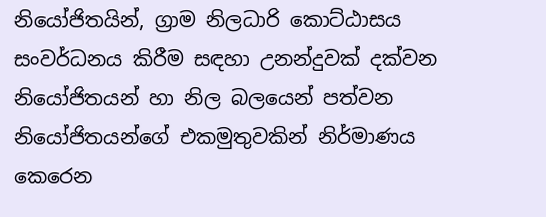නියෝජිතයින්, ග්‍රාම නිලධාරි කොට්ඨාසය සංවර්ධනය කිරීම සඳහා උනන්දුවක් දක්වන නියෝජිතයන් හා නිල බලයෙන් පත්වන නියෝජිතයන්ගේ එකමුතුවකින් නිර්මාණය කෙරෙන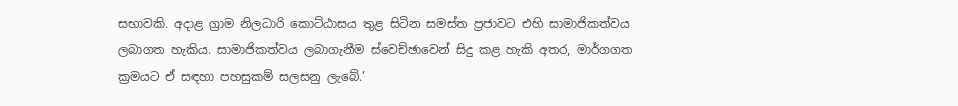සභාවකි. අදාළ ග්‍රාම නිලධාරි කොට්ඨාසය තුළ සිටින සමස්ත ප්‍රජාවට එහි සාමාජිකත්වය ලබාගත හැකිය. සාමාජිකත්වය ලබාගැනීම ස්වෙච්ඡාවෙන් සිදු කළ හැකි අතර, මාර්ගගත ක්‍රමයට ඒ සඳහා පහසුකම් සලසනු ලැබේ.’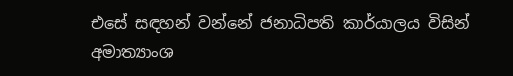එසේ සඳහන් වන්නේ ජනාධිපති කාර්යාලය විසින් අමාත්‍යාංශ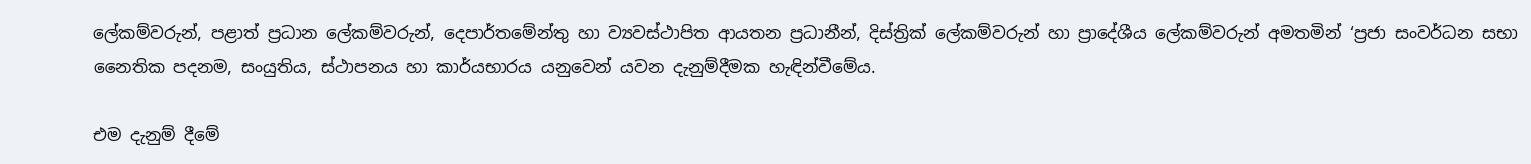ලේකම්වරුන්, පළාත් ප්‍රධාන ලේකම්වරුන්, දෙපාර්තමේන්තු හා ව්‍යවස්ථාපිත ආයතන ප්‍රධානීන්, දිස්ත්‍රික් ලේකම්වරුන් හා ප්‍රාදේශීය ලේකම්වරුන් අමතමින් ‘ප්‍රජා සංවර්ධන සභා  නෛතික පදනම, සංයුතිය, ස්ථාපනය හා කාර්යභාරය යනුවෙන් යවන දැනුම්දීමක හැඳින්වීමේය.

එම දැනුම් දීමේ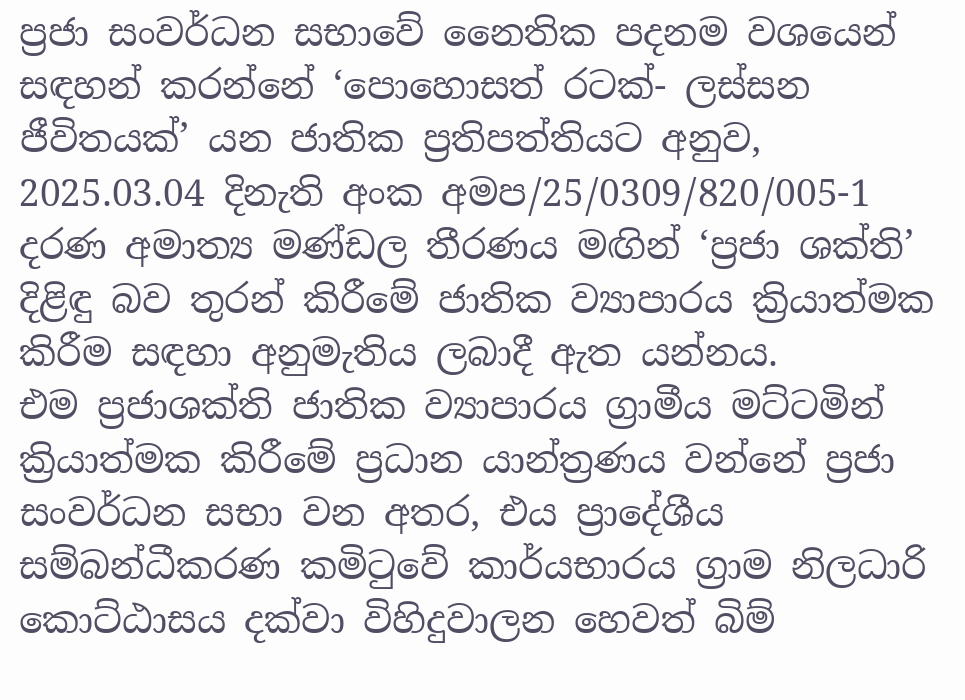ප්‍රජා සංවර්ධන සභාවේ නෛතික පදනම වශයෙන් සඳහන් කරන්නේ ‘පොහොසත් රටක්- ලස්සන ජීවිතයක්’ යන ජාතික ප්‍රතිපත්තියට අනුව, 2025.03.04 දිනැති අංක අමප/25/0309/820/005-1 දරණ අමාත්‍ය මණ්ඩල තීරණය මඟින් ‘ප්‍රජා ශක්ති’ දිළිඳු බව තුරන් කිරීමේ ජාතික ව්‍යාපාරය ක්‍රියාත්මක කිරීම සඳහා අනුමැතිය ලබාදී ඇත යන්නය.
එම ප්‍රජාශක්ති ජාතික ව්‍යාපාරය ග්‍රාමීය මට්ටමින් ක්‍රියාත්මක කිරීමේ ප්‍රධාන යාන්ත්‍රණය වන්නේ ප්‍රජා සංවර්ධන සභා වන අතර, එය ප්‍රාදේශීය සම්බන්ධීකරණ කමිටුවේ කාර්යභාරය ග්‍රාම නිලධාරි කොට්ඨාසය දක්වා විහිදුවාලන හෙවත් බිම්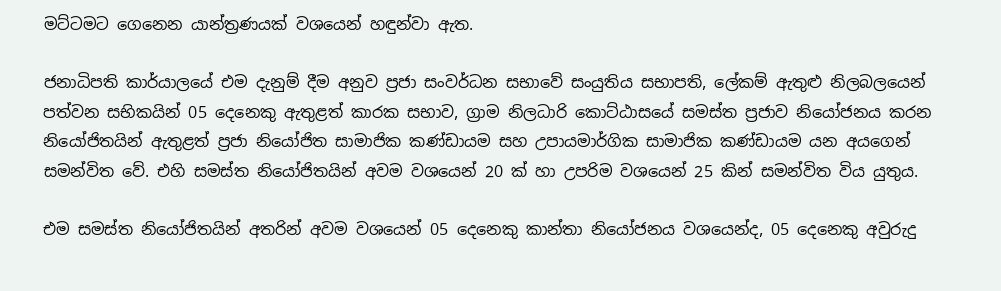මට්ටමට ගෙනෙන යාන්ත්‍රණයක් වශයෙන් හඳුන්වා ඇත.

ජනාධිපති කාර්යාලයේ එම දැනුම් දීම අනුව ප්‍රජා සංවර්ධන සභාවේ සංයුතිය සභාපති, ලේකම් ඇතුළු නිලබලයෙන් පත්වන සභිකයින් 05 දෙනෙකු ඇතුළත් කාරක සභාව, ග්‍රාම නිලධාරි කොට්ඨාසයේ සමස්ත ප්‍රජාව නියෝජනය කරන නියෝජිතයින් ඇතුළත් ප්‍රජා නියෝජිත සාමාජික කණ්ඩායම සහ උපායමාර්ගික සාමාජික කණ්ඩායම යන අයගෙන් සමන්විත වේ. එහි සමස්ත නියෝජිතයින් අවම වශයෙන් 20 ක් හා උපරිම වශයෙන් 25 කින් සමන්විත විය යුතුය.

එම සමස්ත නියෝජිතයින් අතරින් අවම වශයෙන් 05 දෙනෙකු කාන්තා නියෝජනය වශයෙන්ද, 05 දෙනෙකු අවුරුදු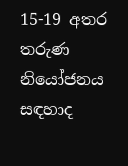15-19 අතර තරුණ නියෝජනය සඳහාද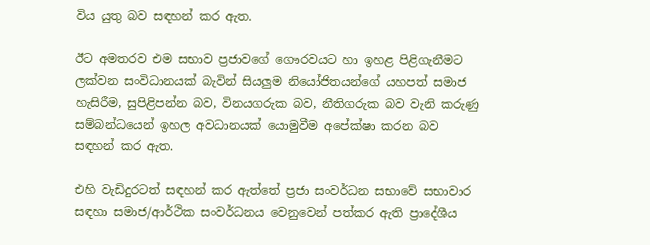විය යුතු බව සඳහන් කර ඇත.

ඊට අමතරව එම සභාව ප්‍රජාවගේ ගෞරවයට හා ඉහළ පිළිගැනීමට ලක්වන සංවිධානයක් බැවින් සියලුම නියෝජිතයන්ගේ යහපත් සමාජ හැසිරීම, සුපිළිපන්න බව, විනයගරුක බව, නීතිගරුක බව වැනි කරුණු සම්බන්ධයෙන් ඉහල අවධානයක් යොමුවීම අපේක්ෂා කරන බව සඳහන් කර ඇත.

එහි වැඩිදුරටත් සඳහන් කර ඇත්තේ ප්‍රජා සංවර්ධන සභාවේ සභාවාර සඳහා සමාජ/ආර්ථික සංවර්ධනය වෙනුවෙන් පත්කර ඇති ප්‍රාදේශීය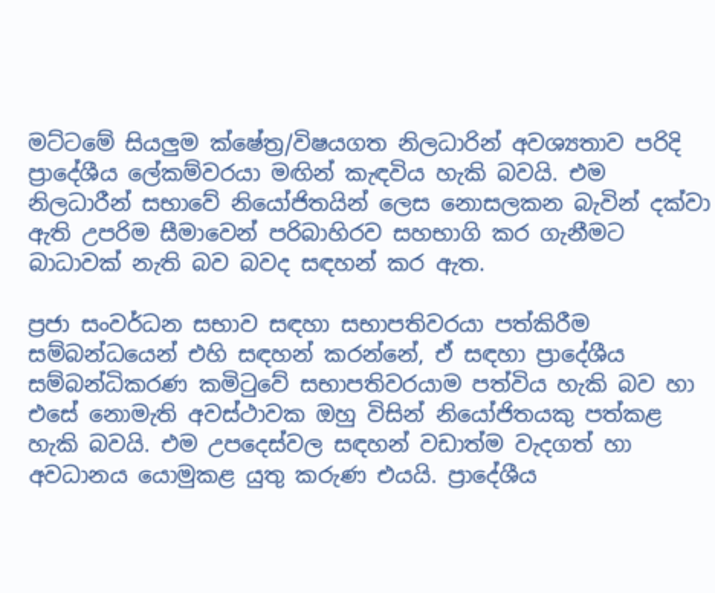මට්ටමේ සියලුම ක්ෂේත්‍ර/විෂයගත නිලධාරින් අවශ්‍යතාව පරිදි ප්‍රාදේශීය ලේකම්වරයා මඟින් කැඳවිය හැකි බවයි. එම නිලධාරීන් සභාවේ නියෝජිතයින් ලෙස නොසලකන බැවින් දක්වා ඇති උපරිම සීමාවෙන් පරිබාහිරව සහභාගි කර ගැනීමට බාධාවක් නැති බව බවද සඳහන් කර ඇත.

ප්‍රජා සංවර්ධන සභාව සඳහා සභාපතිවරයා පත්කිරීම සම්බන්ධයෙන් එහි සඳහන් කරන්නේ, ඒ සඳහා ප්‍රාදේශීය සම්බන්ධිකරණ කමිටුවේ සභාපතිවරයාම පත්විය හැකි බව හා එසේ නොමැති අවස්ථාවක ඔහු විසින් නියෝජිතයකු පත්කළ හැකි බවයි. එම උපදෙස්වල සඳහන් වඩාත්ම වැදගත් හා අවධානය යොමුකළ යුතු කරුණ එයයි. ප්‍රාදේශීය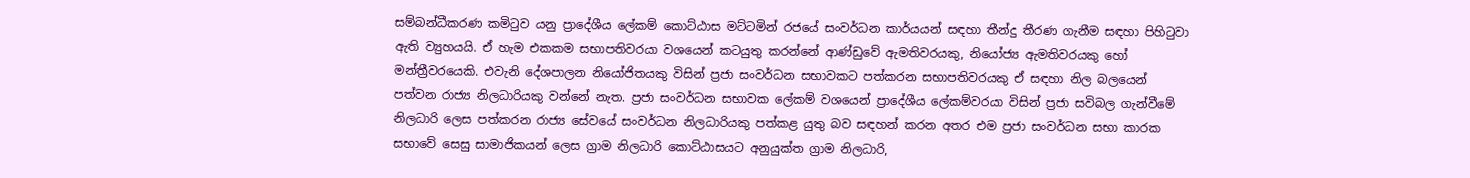සම්බන්ධීකරණ කමිටුව යනු ප්‍රාදේශීය ලේකම් කොට්ඨාස මට්ටමින් රජයේ සංවර්ධන කාර්යයන් සඳහා තීන්දු තීරණ ගැනීම සඳහා පිහිටුවා ඇති ව්‍යුහයයි. ඒ හැම එකකම සභාපතිවරයා වශයෙන් කටයුතු කරන්නේ ආණ්ඩුවේ ඇමතිවරයකු, නියෝජ්‍ය ඇමතිවරයකු හෝ මන්ත්‍රීවරයෙකි. එවැනි දේශපාලන නියෝජිතයකු විසින් ප්‍රජා සංවර්ධන සභාවකට පත්කරන සභාපතිවරයකු ඒ සඳහා නිල බලයෙන් පත්වන රාජ්‍ය නිලධාරියකු වන්නේ නැත. ප්‍රජා සංවර්ධන සභාවක ලේකම් වශයෙන් ප්‍රාදේශීය ලේකම්වරයා විසින් ප්‍රජා සවිබල ගැන්වීමේ නිලධාරි ලෙස පත්කරන රාජ්‍ය සේවයේ සංවර්ධන නිලධාරියකු පත්කළ යුතු බව සඳහන් කරන අතර එම ප්‍රජා සංවර්ධන සභා කාරක සභාවේ සෙසු සාමාජිකයන් ලෙස ග්‍රාම නිලධාරි කොට්ඨාසයට අනුයුක්ත ග්‍රාම නිලධාරි,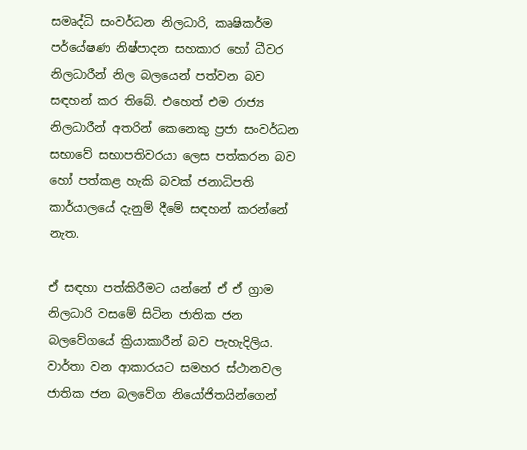සමෘද්ධි සංවර්ධන නිලධාරි, කෘෂිකර්ම පර්යේෂණ නිෂ්පාදන සහකාර හෝ ධීවර නිලධාරීන් නිල බලයෙන් පත්වන බව සඳහන් කර තිබේ. එහෙත් එම රාජ්‍ය නිලධාරීන් අතරින් කෙනෙකු ප්‍රජා සංවර්ධන සභාවේ සභාපතිවරයා ලෙස පත්කරන බව හෝ පත්කළ හැකි බවක් ජනාධිපති කාර්යාලයේ දැනුම් දීමේ සඳහන් කරන්නේ නැත.

ඒ සඳහා පත්කිරීමට යන්නේ ඒ ඒ ග්‍රාම නිලධාරි වසමේ සිටින ජාතික ජන බලවේගයේ ක්‍රියාකාරීන් බව පැහැදිලිය. වාර්තා වන ආකාරයට සමහර ස්ථානවල ජාතික ජන බලවේග නියෝජිතයින්ගෙන්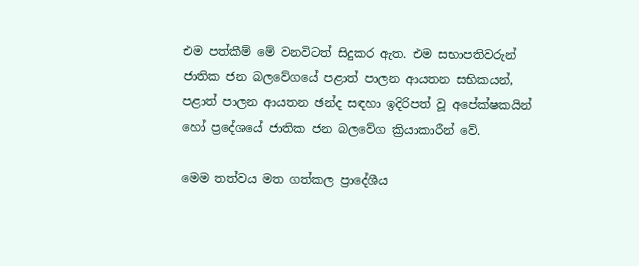එම පත්කීම් මේ වනවිටත් සිදුකර ඇත. එම සභාපතිවරුන් ජාතික ජන බලවේගයේ පළාත් පාලන ආයතන සභිකයන්, පළාත් පාලන ආයතන ඡන්ද සඳහා ඉදිරිපත් වූ අපේක්ෂකයින් හෝ ප්‍රදේශයේ ජාතික ජන බලවේග ක්‍රියාකාරීන් වේ.

මෙම තත්වය මත ගත්කල ප්‍රාදේශීය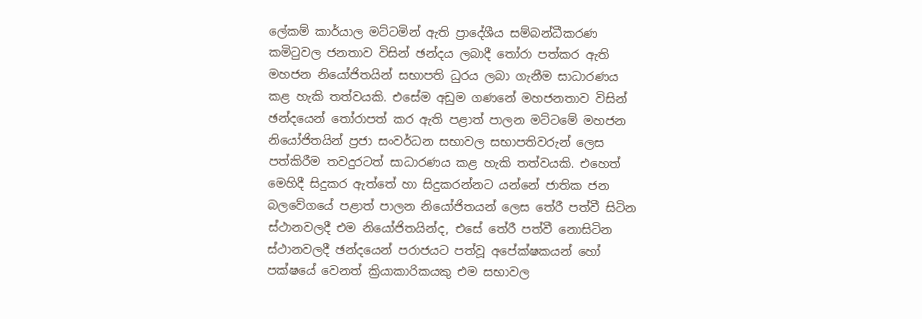ලේකම් කාර්යාල මට්ටමින් ඇති ප්‍රාදේශීය සම්බන්ධීකරණ කමිටුවල ජනතාව විසින් ඡන්දය ලබාදී තෝරා පත්කර ඇති මහජන නියෝජිතයින් සභාපති ධුරය ලබා ගැනීම සාධාරණය කළ හැකි තත්වයකි. එසේම අඩුම ගණනේ මහජනතාව විසින් ඡන්දයෙන් තෝරාපත් කර ඇති පළාත් පාලන මට්ටමේ මහජන නියෝජිතයින් ප්‍රජා සංවර්ධන සභාවල සභාපතිවරුන් ලෙස පත්කිරීම තවදුරටත් සාධාරණය කළ හැකි තත්වයකි. එහෙත් මෙහිදී සිදුකර ඇත්තේ හා සිදුකරන්නට යන්නේ ජාතික ජන බලවේගයේ පළාත් පාලන නියෝජිතයන් ලෙස තේරී පත්වී සිටින ස්ථානවලදී එම නියෝජිතයින්ද, එසේ තේරී පත්වී නොසිටින ස්ථානවලදී ඡන්දයෙන් පරාජයට පත්වූ අපේක්ෂකයන් හෝ පක්ෂයේ වෙනත් ක්‍රියාකාරිකයකු එම සභාවල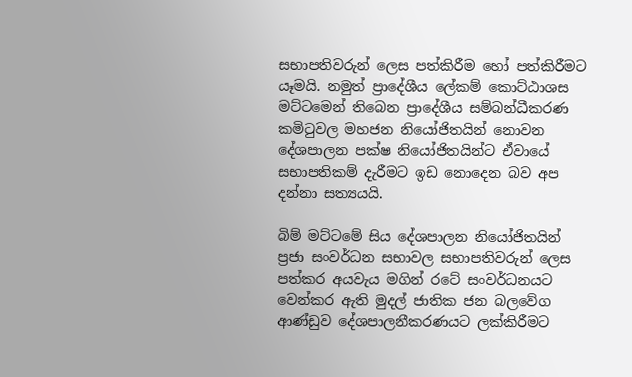සභාපතිවරුන් ලෙස පත්කිරීම හෝ පත්කිරීමට යෑමයි. නමුත් ප්‍රාදේශීය ලේකම් කොට්ඨාශස මට්ටමෙන් තිබෙන ප්‍රාදේශීය සම්බන්ධීකරණ කමිටුවල මහජන නියෝජිතයින් නොවන දේශපාලන පක්ෂ නියෝජිතයින්ට ඒවායේ සභාපතිකම් දැරීමට ඉඩ නොදෙන බව අප දන්නා සත්‍යයයි.

බිම් මට්ටමේ සිය දේශපාලන නියෝජිතයින් ප්‍රජා සංවර්ධන සභාවල සභාපතිවරුන් ලෙස පත්කර අයවැය මගින් රටේ සංවර්ධනයට වෙන්කර ඇති මුදල් ජාතික ජන බලවේග ආණ්ඩුව දේශපාලනීකරණයට ලක්කිරීමට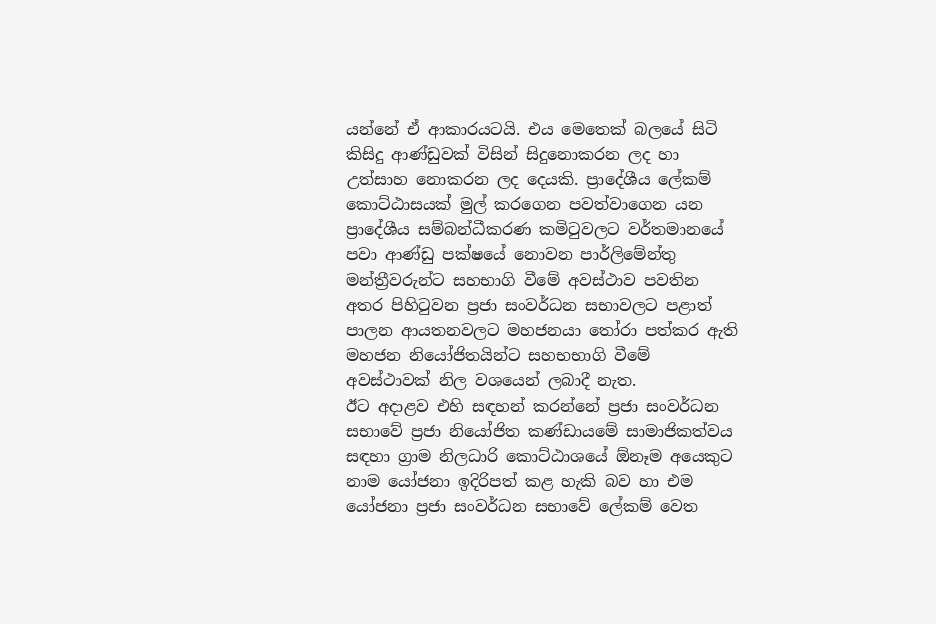යන්නේ ඒ ආකාරයටයි. එය මෙතෙක් බලයේ සිටි කිසිදු ආණ්ඩුවක් විසින් සිදුනොකරන ලද හා උත්සාහ නොකරන ලද දෙයකි. ප්‍රාදේශීය ලේකම් කොට්ඨාසයක් මුල් කරගෙන පවත්වාගෙන යන ප්‍රාදේශීය සම්බන්ධීකරණ කමිටුවලට වර්තමානයේ පවා ආණ්ඩු පක්ෂයේ නොවන පාර්ලිමේන්තු මන්ත්‍රීවරුන්ට සහභාගි වීමේ අවස්ථාව පවතින අතර පිහිටුවන ප්‍රජා සංවර්ධන සභාවලට පළාත් පාලන ආයතනවලට මහජනයා තෝරා පත්කර ඇති මහජන නියෝජිතයින්ට සහභභාගි වීමේ අවස්ථාවක් නිල වශයෙන් ලබාදී නැත.
ඊට අදාළව එහි සඳහන් කරන්නේ ප්‍රජා සංවර්ධන සභාවේ ප්‍රජා නියෝජිත කණ්ඩායමේ සාමාජිකත්වය සඳහා ග්‍රාම නිලධාරි කොට්ඨාශයේ ඕනෑම අයෙකුට නාම යෝජනා ඉදිරිපත් කළ හැකි බව හා එම යෝජනා ප්‍රජා සංවර්ධන සභාවේ ලේකම් වෙත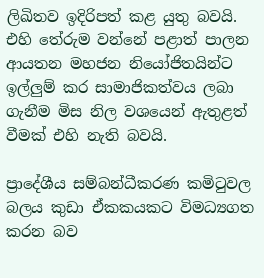ලිඛිතව ඉදිරිපත් කළ යුතු බවයි. එහි තේරුම වන්නේ පළාත් පාලන ආයතන මහජන නියෝජිතයින්ට ඉල්ලුම් කර සාමාජිකත්වය ලබා ගැනීම මිස නිල වශයෙන් ඇතුළත් වීමක් එහි නැති බවයි.

ප්‍රාදේශීය සම්බන්ධීකරණ කමිටුවල බලය කුඩා ඒකකයකට විමධ්‍යගත කරන බව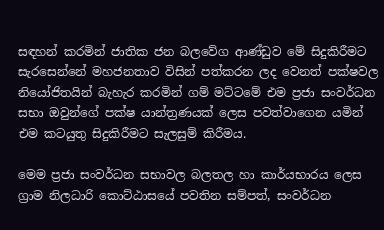සඳහන් කරමින් ජාතික ජන බලවේග ආණ්ඩුව මේ සිදුකිරීමට සැරසෙන්නේ මහජනතාව විසින් පත්කරන ලද වෙනත් පක්ෂවල නියෝජිතයින් බැහැර කරමින් ගම් මට්ටමේ එම ප්‍රජා සංවර්ධන සභා ඔවුන්ගේ පක්ෂ යාන්ත්‍රණයක් ලෙස පවත්වාගෙන යමින් එම කටයුතු සිදුකිරීමට සැලසුම් කිරීමය.

මෙම ප්‍රජා සංවර්ධන සභාවල බලතල හා කාර්යභාරය ලෙස ග්‍රාම නිලධාරි කොට්ඨාසයේ පවතින සම්පත්, සංවර්ධන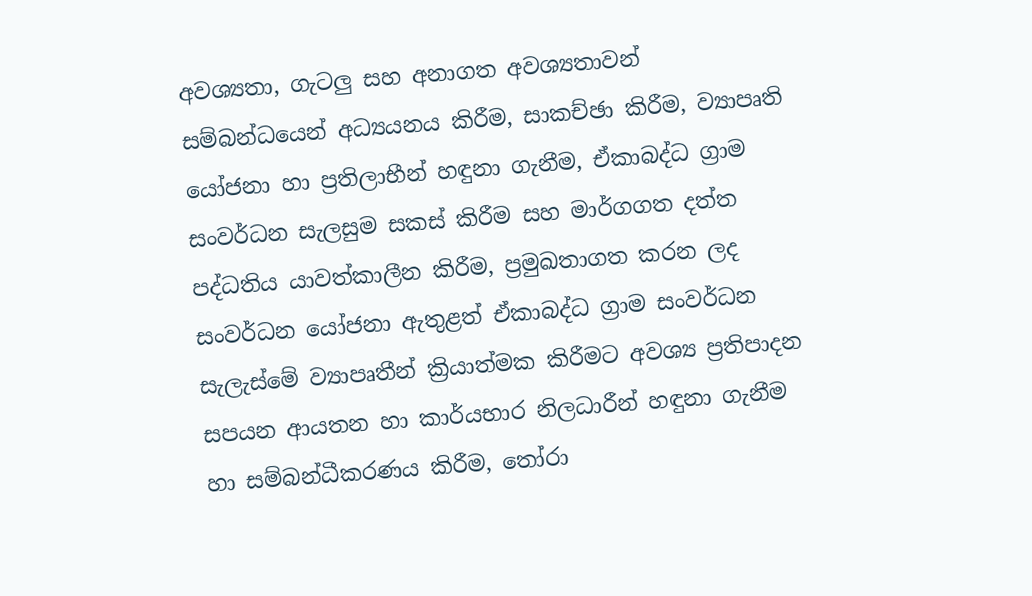අවශ්‍යතා, ගැටලු සහ අනාගත අවශ්‍යතාවන් සම්බන්ධයෙන් අධ්‍යයනය කිරීම, සාකච්ඡා කිරීම, ව්‍යාපෘති යෝජනා හා ප්‍රතිලාභීන් හඳුනා ගැනීම, ඒකාබද්ධ ග්‍රාම සංවර්ධන සැලසුම සකස් කිරීම සහ මාර්ගගත දත්ත පද්ධතිය යාවත්කාලීන කිරීම, ප්‍රමුඛතාගත කරන ලද සංවර්ධන යෝජනා ඇතුළත් ඒකාබද්ධ ග්‍රාම සංවර්ධන සැලැස්මේ ව්‍යාපෘතීන් ක්‍රියාත්මක කිරීමට අවශ්‍ය ප්‍රතිපාදන සපයන ආයතන හා කාර්යභාර නිලධාරීන් හඳුනා ගැනීම හා සම්බන්ධීකරණය කිරීම, තෝරා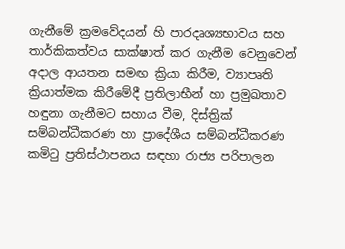ගැනීමේ ක්‍රමවේදයන් හි පාරදෘශ්‍යභාවය සහ තාර්කිකත්වය සාක්ෂාත් කර ගැනීම වෙනුවෙන් අදාල ආයතන සමඟ ක්‍රියා කිරීම, ව්‍යාපෘති ක්‍රියාත්මක කිරීමේදී ප්‍රතිලාභීන් හා ප්‍රමුඛතාව හඳුනා ගැනීමට සහාය වීම, දිස්ත්‍රික් සම්බන්ධීකරණ හා ප්‍රාදේශීය සම්බන්ධීකරණ කමිටු ප්‍රතිස්ථාපනය සඳහා රාජ්‍ය පරිපාලන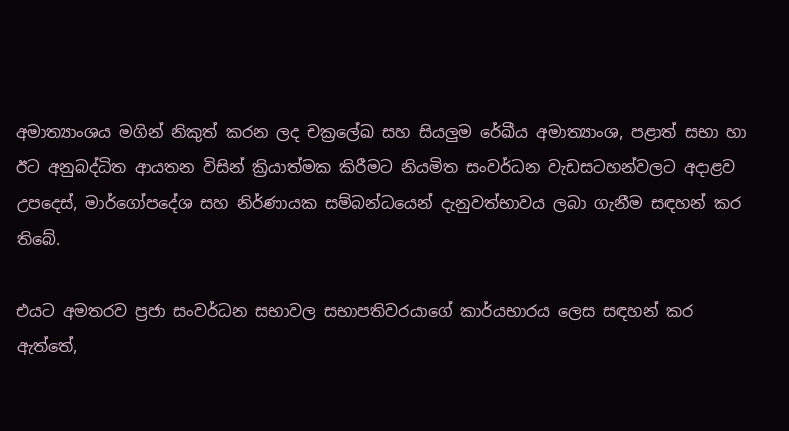අමාත්‍යාංශය මගින් නිකුත් කරන ලද චක්‍රලේඛ සහ සියලුම රේඛීය අමාත්‍යාංශ, පළාත් සභා හා ඊට අනුබද්ධිත ආයතන විසින් ක්‍රියාත්මක කිරීමට නියමිත සංවර්ධන වැඩසටහන්වලට අදාළව උපදෙස්, මාර්ගෝපදේශ සහ නිර්ණායක සම්බන්ධයෙන් දැනුවත්භාවය ලබා ගැනීම සඳහන් කර තිබේ.

එයට අමතරව ප්‍රජා සංවර්ධන සභාවල සභාපතිවරයාගේ කාර්යභාරය ලෙස සඳහන් කර ඇත්තේ,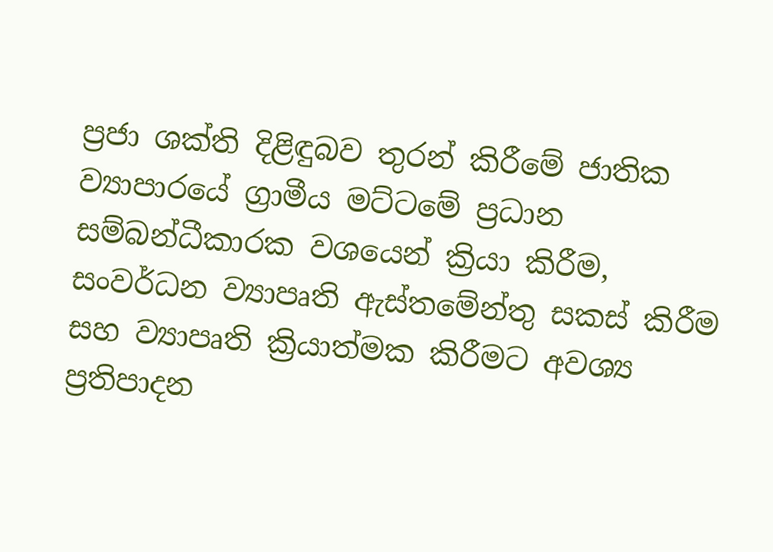ප්‍රජා ශක්ති දිළිඳුබව තුරන් කිරීමේ ජාතික ව්‍යාපාරයේ ග්‍රාමීය මට්ටමේ ප්‍රධාන සම්බන්ධීකාරක වශයෙන් ක්‍රියා කිරීම, සංවර්ධන ව්‍යාපෘති ඇස්තමේන්තු සකස් කිරීම සහ ව්‍යාපෘති ක්‍රියාත්මක කිරීමට අවශ්‍ය ප්‍රතිපාදන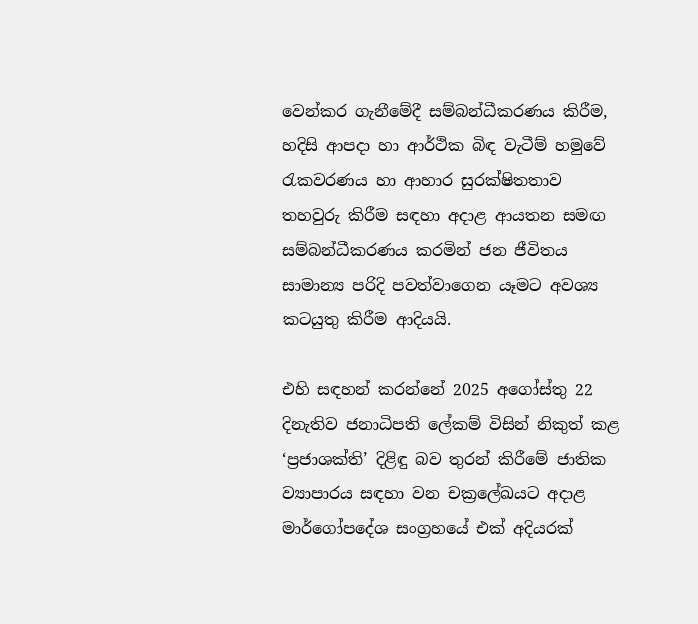වෙන්කර ගැනීමේදී සම්බන්ධීකරණය කිරීම, හදිසි ආපදා හා ආර්ථික බිඳ වැටීම් හමුවේ රැකවරණය හා ආහාර සුරක්ෂිතතාව තහවුරු කිරීම සඳහා අදාළ ආයතන සමඟ සම්බන්ධීකරණය කරමින් ජන ජීවිතය සාමාන්‍ය පරිදි පවත්වාගෙන යෑමට අවශ්‍ය කටයුතු කිරීම ආදියයි.

එහි සඳහන් කරන්නේ 2025 අගෝස්තු 22 දිනැතිව ජනාධිපති ලේකම් විසින් නිකුත් කළ ‘ප්‍රජාශක්ති’ දිළිඳු බව තුරන් කිරීමේ ජාතික ව්‍යාපාරය සඳහා වන චක්‍රලේඛයට අදාළ මාර්ගෝපදේශ සංග්‍රහයේ එක් අදියරක්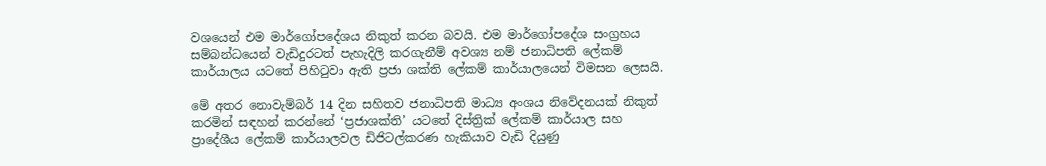වශයෙන් එම මාර්ගෝපදේශය නිකුත් කරන බවයි. එම මාර්ගෝපදේශ සංග්‍රහය සම්බන්ධයෙන් වැඩිදුරටත් පැහැදිලි කරගැනීම් අවශ්‍ය නම් ජනාධිපති ලේකම් කාර්යාලය යටතේ පිහිටුවා ඇති ප්‍රජා ශක්ති ලේකම් කාර්යාලයෙන් විමසන ලෙසයි.

මේ අතර නොවැම්බර් 14 දින සහිතව ජනාධිපති මාධ්‍ය අංශය නිවේදනයක් නිකුත් කරමින් සඳහන් කරන්නේ ‘ප්‍රජාශක්ති’ යටතේ දිස්ත්‍රික් ලේකම් කාර්යාල සහ ප්‍රාදේශීය ලේකම් කාර්යාලවල ඩිජිටල්කරණ හැකියාව වැඩි දියුණු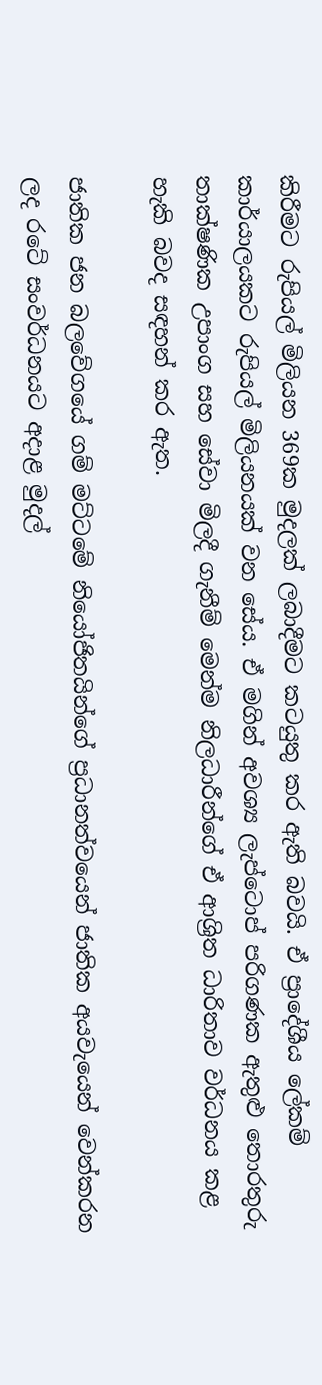කිරීමට රුපියල් මිලියන 369ක මුදලක් ලබාදීමට කටයුතු කර ඇති බවයි. ඒ ප්‍රාදේශීය ලේකම් කාර්යාලයකට රුපියල් මිලියනයක් වන සේය. ඒ මගින් අවශ්‍ය ලැප්ටොප් පරිගණක ඇතුළු තොරතුරු තාක්ෂණික උපාංග සහ සේවා මිලදී ගැනීම් මෙන්ම නිලධාරීන්ගේ ඒ ආශ්‍රිත ධාරිතාව වර්ධනය කළ හැකි බවද සඳහන් කර ඇත.

ජාතික ජන බලවේගයේ ගම් මට්ටමේ නියෝජිතයින්ගේ ප්‍රධානත්වයෙන් ජාතික අයවැයෙන් වෙන්කරන ලද රටේ සංවර්ධනයට අදාළ මුදල්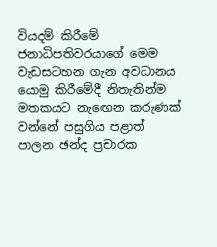වියදම් කිරීමේ ජනාධිපතිවරයාගේ මෙම වැඩසටහන ගැන අවධානය යොමු කිරීමේදී නිතැතින්ම මතකයට නැඟෙන කරුණක් වන්නේ පසුගිය පළාත් පාලන ඡන්ද ප්‍රචාරක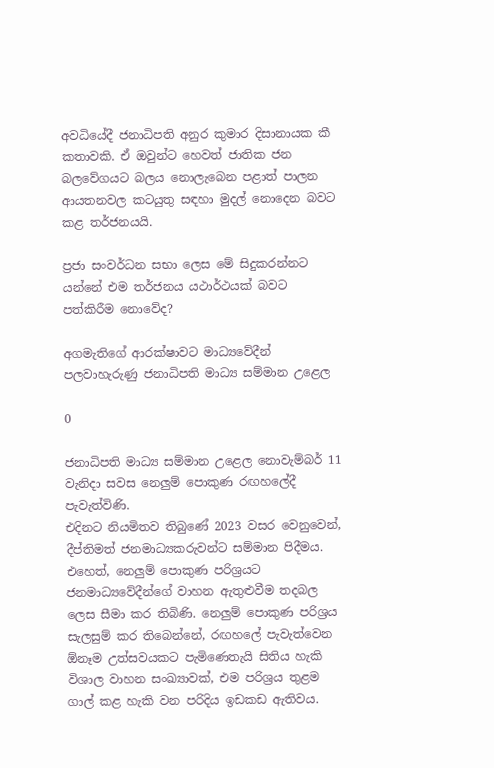අවධියේදී ජනාධිපති අනුර කුමාර දිසානායක කී කතාවකි. ඒ ඔවුන්ට හෙවත් ජාතික ජන බලවේගයට බලය නොලැබෙන පළාත් පාලන ආයතනවල කටයුතු සඳහා මුදල් නොදෙන බවට කළ තර්ජනයයි.

ප්‍රජා සංවර්ධන සභා ලෙස මේ සිදුකරන්නට යන්නේ එම තර්ජනය යථාර්ථයක් බවට පත්කිරීම නොවේද?

අගමැතිගේ ආරක්ෂාවට මාධ්‍යවේදීන් පලවාහැරුණු ජනාධිපති මාධ්‍ය සම්මාන උළෙල

0

ජනාධිපති මාධ්‍ය සම්මාන උළෙල නොවැම්බර් 11 වැනිදා සවස නෙලුම් පොකුණ රඟහලේදී පැවැත්විණි.
එදිනට නියමිතව තිබුණේ 2023 වසර වෙනුවෙන්, දීප්තිමත් ජනමාධ්‍යකරුවන්ට සම්මාන පිදීමය. එහෙත්, නෙලුම් පොකුණ පරිශ්‍රයට ජනමාධ්‍යවේදීන්ගේ වාහන ඇතුළුවීම තදබල ලෙස සීමා කර තිබිණි. නෙලුම් පොකුණ පරිශ්‍රය සැලසුම් කර තිබෙන්නේ, රඟහලේ පැවැත්වෙන ඕනෑම උත්සවයකට පැමිණෙතැයි සිතිය හැකි විශාල වාහන සංඛ්‍යාවක්, එම පරිශ්‍රය තුළම ගාල් කළ හැකි වන පරිදිය ඉඩකඩ ඇතිවය.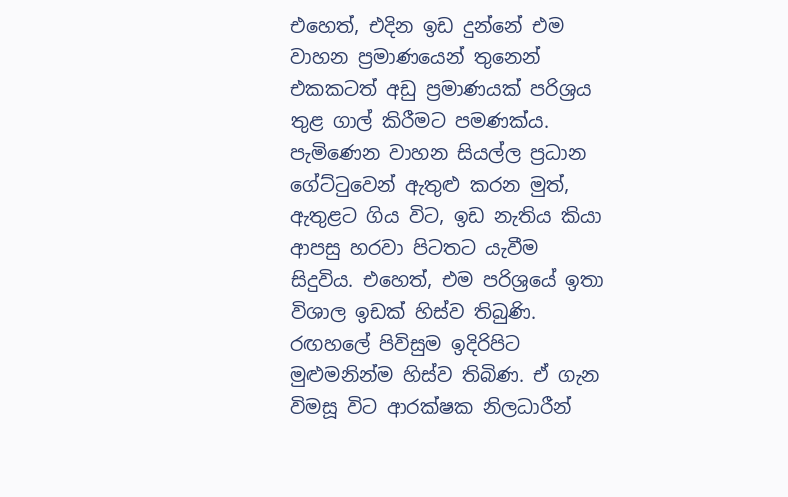එහෙත්, එදින ඉඩ දුන්නේ එම වාහන ප්‍රමාණයෙන් තුනෙන් එකකටත් අඩු ප්‍රමාණයක් පරිශ්‍රය තුළ ගාල් කිරීමට පමණක්ය. පැමිණෙන වාහන සියල්ල ප්‍රධාන ගේට්ටුවෙන් ඇතුළු කරන මුත්, ඇතුළට ගිය විට, ඉඩ නැතිය කියා ආපසු හරවා පිටතට යැවීම සිදුවිය. එහෙත්, එම පරිශ්‍රයේ ඉතා විශාල ඉඩක් හිස්ව තිබුණි. රඟහලේ පිවිසුම ඉදිරිපිට මුළුමනින්ම හිස්ව තිබිණ. ඒ ගැන විමසූ විට ආරක්ෂක නිලධාරීන්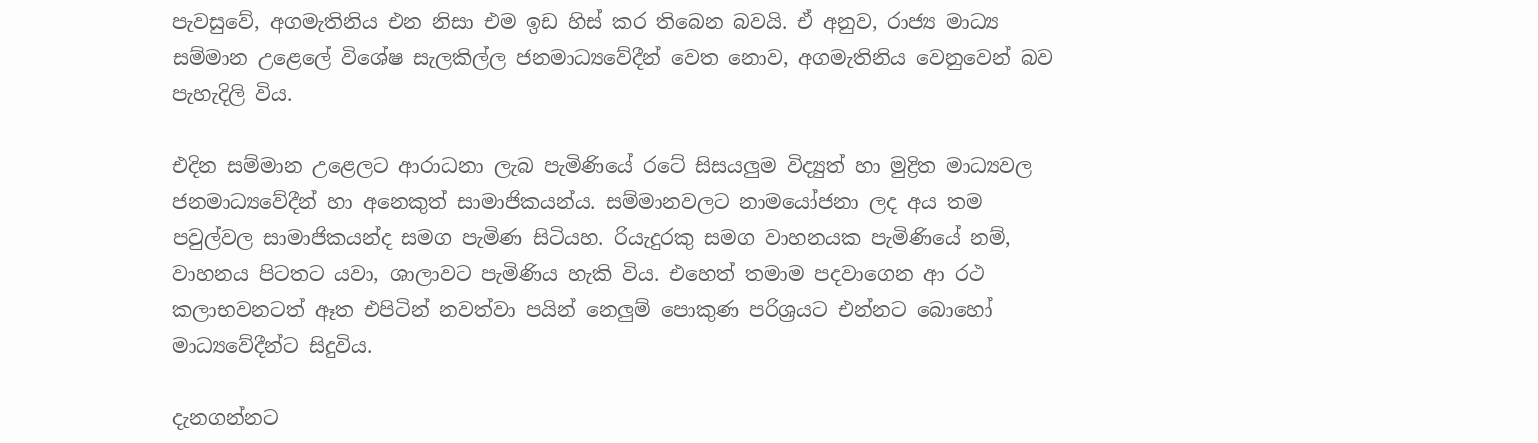පැවසුවේ, අගමැතිනිය එන නිසා එම ඉඩ හිස් කර තිබෙන බවයි. ඒ අනුව, රාජ්‍ය මාධ්‍ය සම්මාන උළෙලේ විශේෂ සැලකිල්ල ජනමාධ්‍යවේදීන් වෙත නොව, අගමැතිනිය වෙනුවෙන් බව පැහැදිලි විය.

එදින සම්මාන උළෙලට ආරාධනා ලැබ පැමිණියේ රටේ සිසයලුම විද්‍යුත් හා මුද්‍රිත මාධ්‍යවල ජනමාධ්‍යවේදීන් හා අනෙකුත් සාමාජිකයන්ය. සම්මානවලට නාමයෝජනා ලද අය තම පවුල්වල සාමාජිකයන්ද සමග පැමිණ සිටියහ. රියැදුරකු සමග වාහනයක පැමිණියේ නම්, වාහනය පිටතට යවා, ශාලාවට පැමිණිය හැකි විය. එහෙත් තමාම පදවාගෙන ආ රථ කලාභවනටත් ඈත එපිටින් නවත්වා පයින් නෙලුම් පොකුණ පරිශ්‍රයට එන්නට බොහෝ මාධ්‍යවේදීන්ට සිදුවිය.

දැනගන්නට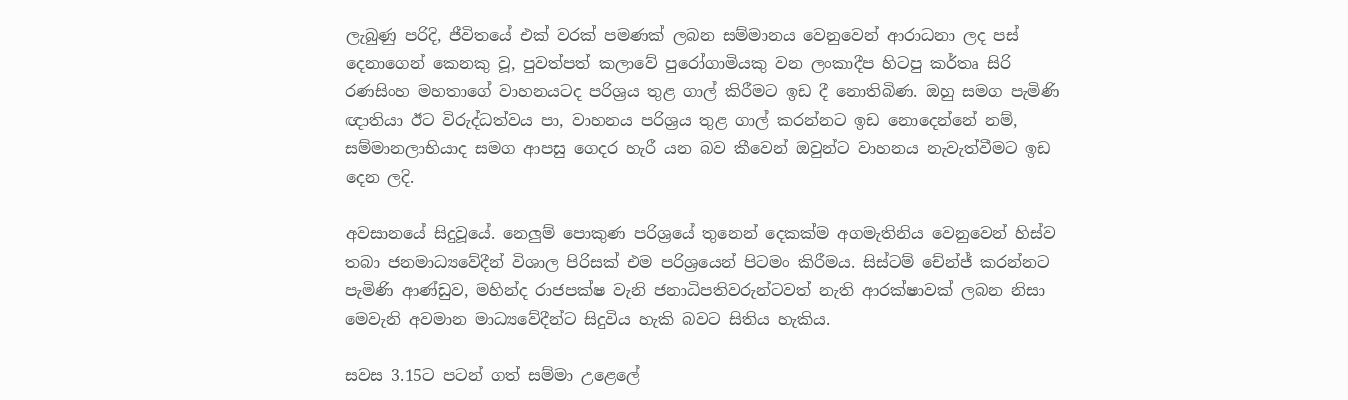ලැබුණු පරිදි, ජීවිතයේ එක් වරක් පමණක් ලබන සම්මානය වෙනුවෙන් ආරාධනා ලද පස් දෙනාගෙන් කෙනකු වූ, පුවත්පත් කලාවේ පුරෝගාමියකු වන ලංකාදීප හිටපු කර්තෘ සිරි රණසිංහ මහතාගේ වාහනයටද පරිශ්‍රය තුළ ගාල් කිරීමට ඉඩ දී නොතිබිණ. ඔහු සමග පැමිණි ඥාතියා ඊට විරුද්ධත්වය පා, වාහනය පරිශ්‍රය තුළ ගාල් කරන්නට ඉඩ නොදෙන්නේ නම්, සම්මානලාභියාද සමග ආපසු ගෙදර හැරී යන බව කීවෙන් ඔවුන්ට වාහනය නැවැත්වීමට ඉඩ දෙන ලදි.

අවසානයේ සිදුවූයේ. නෙලුම් පොකුණ පරිශ්‍රයේ තුනෙන් දෙකක්ම අගමැතිනිය වෙනුවෙන් හිස්ව තබා ජනමාධ්‍යවේදීන් විශාල පිරිසක් එම පරිශ්‍රයෙන් පිටමං කිරීමය. සිස්ටම් චේන්ජ් කරන්නට පැමිණි ආණ්ඩුව, මහින්ද රාජපක්ෂ වැනි ජනාධිපතිවරුන්ටවත් නැති ආරක්ෂාවක් ලබන නිසා මෙවැනි අවමාන මාධ්‍යවේදීන්ට සිදුවිය හැකි බවට සිතිය හැකිය.

සවස 3.15ට පටන් ගත් සම්මා උළෙලේ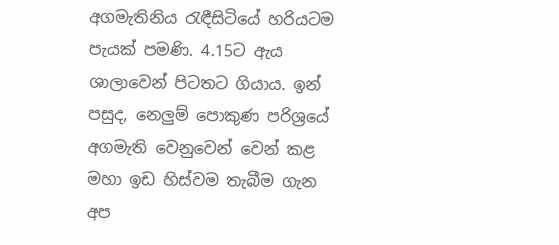අගමැතිනිය රැඳීසිටියේ හරියටම පැයක් පමණි. 4.15ට ඇය ශාලාවෙන් පිටතට ගියාය. ඉන් පසුද, නෙලුම් පොකුණ පරිශ්‍රයේ අගමැති වෙනුවෙන් වෙන් කළ මහා ඉඩ හිස්වම තැබීම ගැන අප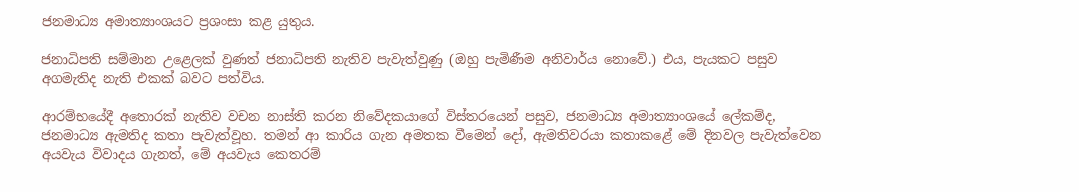ජනමාධ්‍ය අමාත්‍යාංශයට ප්‍රශංසා කළ යුතුය.

ජනාධිපති සම්මාන උළෙලක් වුණත් ජනාධිපති නැතිව පැවැත්වුණු (ඔහු පැමිණීම අනිවාර්ය නොවේ.) එය, පැයකට පසුව අගමැතිද නැති එකක් බවට පත්විය.

ආරම්භයේදී අතොරක් නැතිව වචන නාස්ති කරන නිවේදකයාගේ විස්තරයෙන් පසුව, ජනමාධ්‍ය අමාත්‍යාංශයේ ලේකම්ද, ජනමාධ්‍ය ඇමතිද කතා පැවැත්වූහ. තමන් ආ කාරිය ගැන අමතක වීමෙන් දෝ, ඇමතිවරයා කතාකළේ මේ දිනවල පැවැත්වෙන අයවැය විවාදය ගැනත්, මේ අයවැය කෙතරම්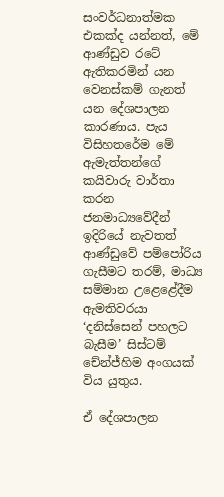සංවර්ධනාත්මක එකක්ද යන්නත්, මේ ආණ්ඩුව රටේ ඇතිකරමින් යන වෙනස්කම් ගැනත් යන දේශපාලන කාරණාය. පැය විසිහතරේම මේ ඇමැත්තන්ගේ කයිවාරු වාර්තා කරන ජනමාධ්‍යවේදීන් ඉදිරියේ නැවතත් ආණ්ඩුවේ පම්පෝරිය ගැසීමට තරම්, මාධ්‍ය සම්මාන උළෙළේදීම ඇමතිවරයා ‘දනිස්සෙන් පහලට බැසීම’ සිස්ටම් චේන්ජ්හිම අංගයක් විය යුතුය.

ඒ දේශපාලන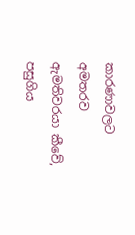කාරණාවලට අමතරව ඇමතිවරයා කීවේ, පසුගිය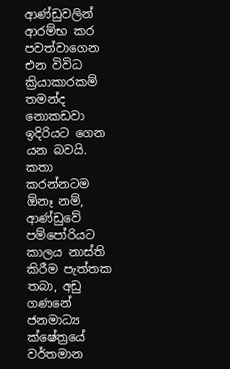ආණ්ඩුවලින් ආරම්භ කර පවත්වාගෙන එන විවිධ ක්‍රියාකාරකම් තමන්ද නොකඩවා ඉදිරියට ගෙන යන බවයි. කතා කරන්නටම ඕනෑ නම්, ආණ්ඩුවේ පම්පෝරියට කාලය නාස්ති කිරීම පැත්තක තබා, අඩු ගණනේ ජනමාධ්‍ය ක්ෂේත්‍රයේ වර්තමාන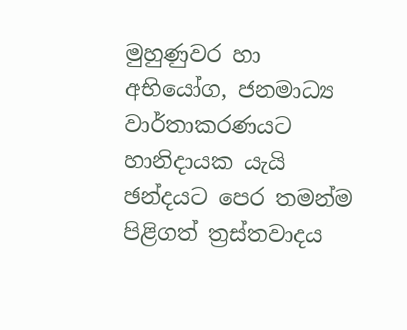මුහුණුවර හා අභියෝග, ජනමාධ්‍ය වාර්තාකරණයට හානිදායක යැයි ඡන්දයට පෙර තමන්ම පිළිගත් ත්‍රස්තවාදය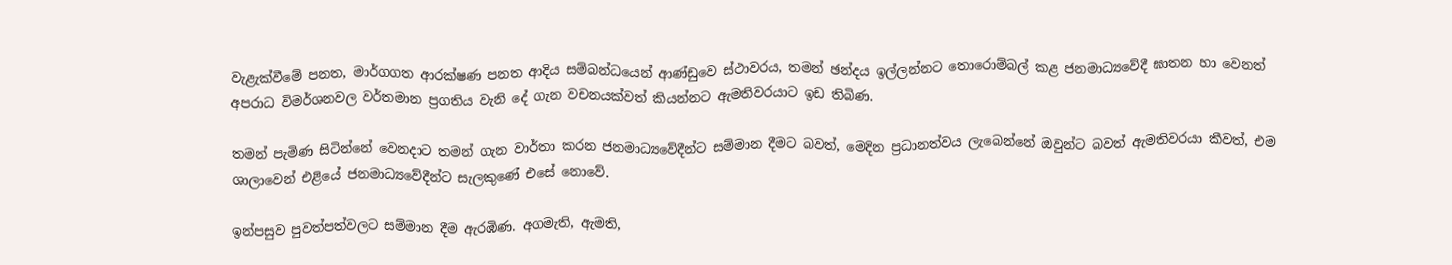වැළැක්වීමේ පනත, මාර්ගගත ආරක්ෂණ පනත ආදිය සම්බන්ධයෙන් ආණ්ඩුවෙ ස්ථාවරය, තමන් ඡන්දය ඉල්ලන්නට තොරොම්බල් කළ ජනමාධ්‍යවේදී ඝාතන හා වෙනත් අපරාධ විමර්ශනවල වර්තමාන ප්‍රගතිය වැනි දේ ගැන වචනයක්වත් කියන්නට ඇමතිවරයාට ඉඩ තිබිණ.

තමන් පැමිණ සිටින්නේ වෙනදාට තමන් ගැන වාර්තා කරන ජනමාධ්‍යවේදීන්ට සම්මාන දීමට බවත්, මෙදින ප්‍රධානත්වය ලැබෙන්නේ ඔවුන්ට බවත් ඇමතිවරයා කීවත්, එම ශාලාවෙන් එළියේ ජනමාධ්‍යවේදීන්ට සැලකුණේ එසේ නොවේ.

ඉන්පසුව පුවත්පත්වලට සම්මාන දීම ඇරඹිණ. අගමැති, ඇමති,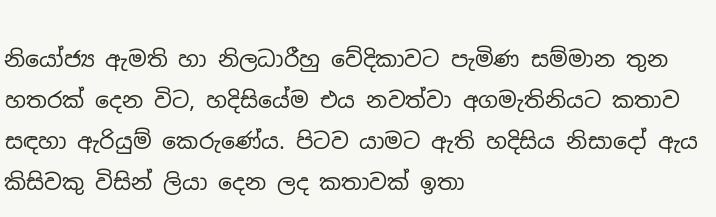නියෝජ්‍ය ඇමති හා නිලධාරීහු වේදිකාවට පැමිණ සම්මාන තුන හතරක් දෙන විට, හදිසියේම එය නවත්වා අගමැතිනියට කතාව සඳහා ඇරියුම් කෙරුණේය. පිටව යාමට ඇති හදිසිය නිසාදෝ ඇය කිසිවකු විසින් ලියා දෙන ලද කතාවක් ඉතා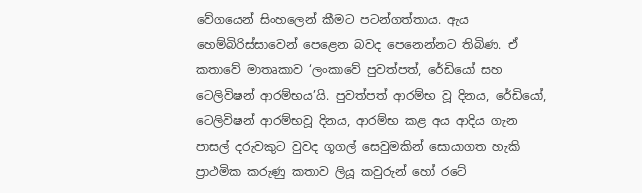වේගයෙන් සිංහලෙන් කීමට පටන්ගත්තාය. ඇය හෙම්බිරිස්සාවෙන් පෙළෙන බවද පෙනෙන්නට තිබිණ. ඒ කතාවේ මාතෘකාව ‘ලංකාවේ පුවත්පත්, රේඩියෝ සහ ටෙලිවිෂන් ආරම්භය’යි. පුවත්පත් ආරම්භ වූ දිනය, රේඩියෝ, ටෙලිවිෂන් ආරම්භවූ දිනය, ආරම්භ කළ අය ආදිය ගැන පාසල් දරුවකුට වුවද ගූගල් සෙවුමකින් සොයාගත හැකි ප්‍රාථමික කරුණු කතාව ලියූ කවුරුන් හෝ රටේ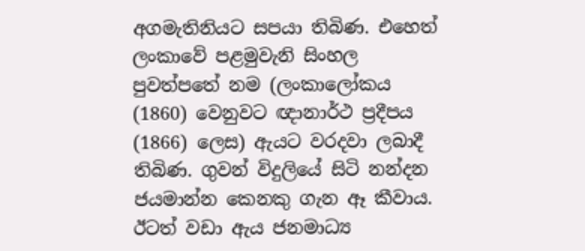අගමැතිනියට සපයා තිබිණ. එහෙත් ලංකාවේ පළමුවැනි සිංහල පුවත්පතේ නම (ලංකාලෝකය (1860) වෙනුවට ඥානාර්ථ ප්‍රදීපය (1866) ලෙස) ඇයට වරදවා ලබාදී තිබිණ. ගුවන් විදුලියේ සිටි නන්දන ජයමාන්න කෙනකු ගැන ඈ කීවාය. ඊටත් වඩා ඇය ජනමාධ්‍ය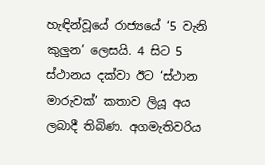හැඳින්වූයේ රාජ්‍යයේ ‘5 වැනි කුලුන’ ලෙසයි. 4 සිට 5 ස්ථානය දක්වා ඊට ‘ස්ථාන මාරුවක්’ කතාව ලියූ අය ලබාදී තිබිණ. අගමැතිවරිය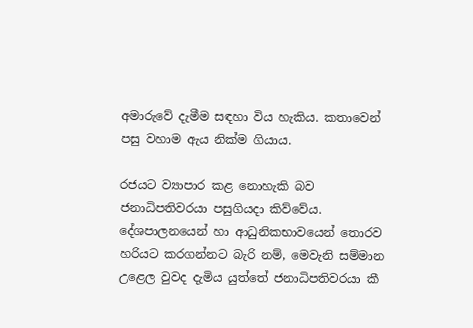අමාරුවේ දැමීම සඳහා විය හැකිය. කතාවෙන් පසු වහාම ඇය නික්ම ගියාය.

රජයට ව්‍යාපාර කළ නොහැකි බව ජනාධිපතිවරයා පසුගියදා කිව්වේය. දේශපාලනයෙන් හා ආධුනිකභාවයෙන් තොරව හරියට කරගන්නට බැරි නම්, මෙවැනි සම්මාන උළෙල වුවද දැමිය යුත්තේ ජනාධිපතිවරයා කී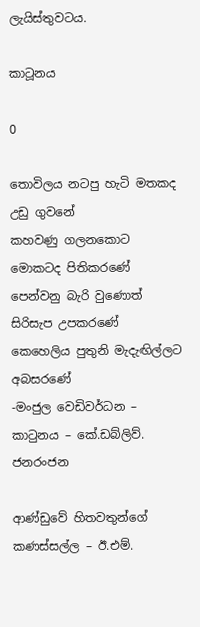ලැයිස්තුවටය.

කාටූනය

0

තොවිලය නටපු හැටි මතකද උඩු ගුවනේ
කහවණු ගලනකොට මොකටද පිතිකරණේ
පෙන්වනු බැරි වුණොත් සිරිසැප උපකරණේ
කෙහෙලිය පුතුනි මැදැඟිල්ලට අබසරණේ
-මංජුල වෙඩිවර්ධන –
කාටුනය – කේ.ඩබ්ලිව්. ජනරංජන

ආණ්ඩුවේ හිතවතුන්ගේ කණස්සල්ල – ඊ.එම්.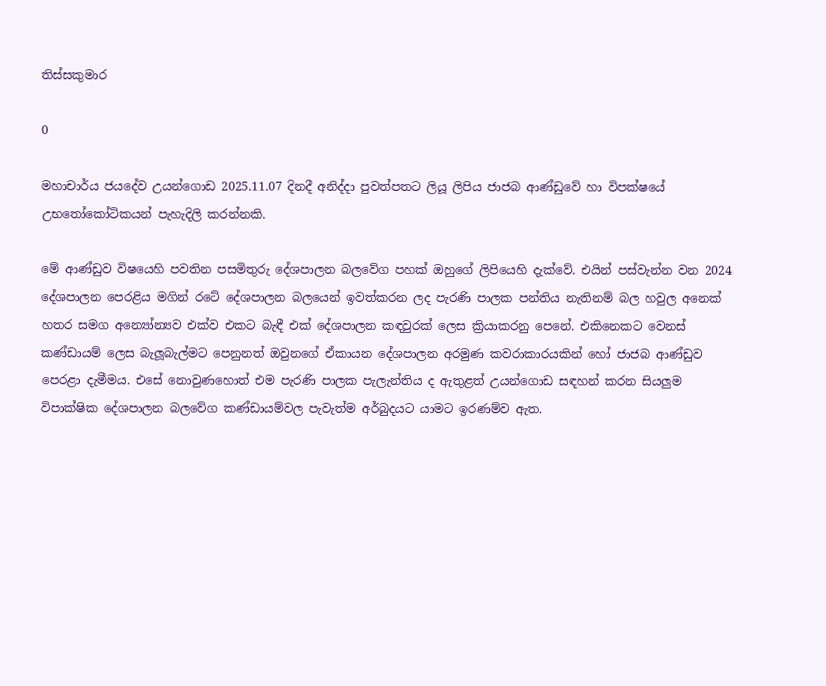තිස්සකුමාර

0

මහාචාර්ය ජයදේව උයන්ගොඩ 2025.11.07 දිනදී අනිද්දා‍ පුවත්පතට ලියූ ලිපිය ජාජබ ආණ්ඩුවේ හා විපක්ෂයේ උභතෝකෝටිකයන් පැහැදිලි කරන්නකි.

මේ ආණ්‌ඩුව විෂයෙහි පවතින පසමිතුරු දේශපාලන බලවේග පහක් ඔහුගේ ලිපියෙහි දැක්වේ. එයින් පස්වැන්න වන 2024 දේශපාලන පෙරළිය මගින් රටේ දේශපාලන බලයෙන් ඉවත්කරන ලද පැරණි පාලක පන්තිය නැතිනම් බල හවුල අනෙක් හතර සමග අන්‍යෝන්‍යව එක්ව එකට බැඳී එක් දේශපාලන කඳවුරක් ලෙස ක්‍රියාකරනු පෙනේ. එකිනෙකට වෙනස් කණ්ඩායම් ලෙස බැලූබැල්මට පෙනුනත් ඔවුනගේ ඒකායන දේශපාලන අරමුණ කවරාකාරයකින් හෝ ජාජබ ආණ්ඩුව පෙරළා දැමීමය. එසේ නොවුණහොත් එම පැරණි පාලක පැලැන්තිය ද ඇතුළත් උයන්ගොඩ සඳහන් කරන සියලුම විපාක්ෂික දේශපාලන බලවේග කණ්ඩායම්වල පැවැත්ම අර්බුදයට යාමට ඉරණම්ව ඇත.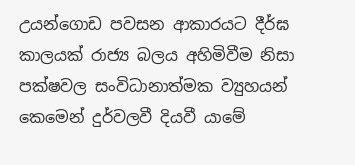උයන්ගොඩ පවසන ආකාරයට දීර්ඝ කාලයක් රාජ්‍ය බලය අහිමිවීම නිසා පක්ෂවල සංවිධානාත්මක ව්‍යුහයන් කෙමෙන් දුර්වලවී දියවී යාමේ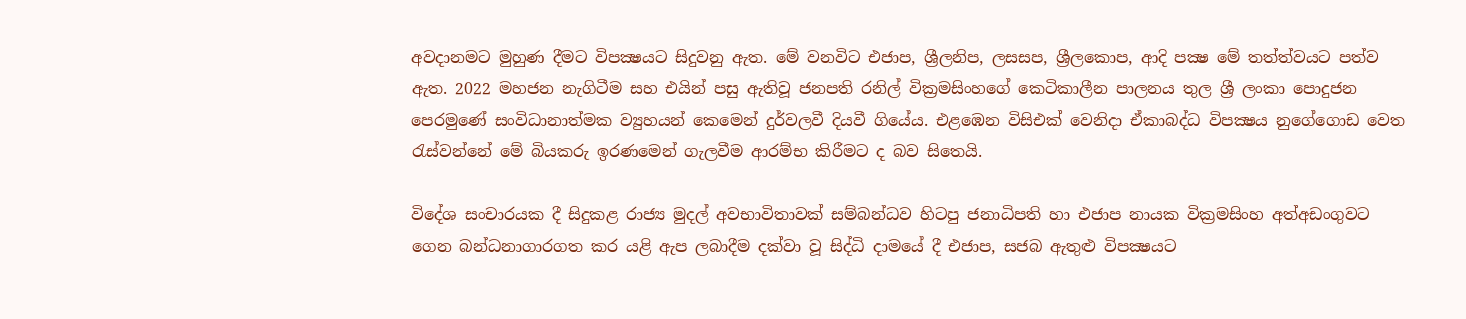අවදානමට මුහුණ දීමට විපක්‍ෂයට සිදුවනු ඇත. මේ වනවිට එජාප, ශ්‍රීලනිප, ලසසප, ශ්‍රීලකොප, ආදි පක්‍ෂ මේ තත්ත්වයට පත්ව ඇත. 2022 මහජන නැගිටීම සහ එයින් පසු ඇතිවූ ජනපති රනිල් වික්‍රමසිංහගේ කෙටිකාලීන පාලනය තුල ශ්‍රී ලංකා පොදුජන පෙරමුණේ සංවිධානාත්මක ව්‍යුහයන් කෙමෙන් දුර්වලවී ‍දියවී ගියේය. එළඹෙන විසිඑක් වෙනිදා ඒකාබද්ධ විපක්‍ෂය නුගේගොඩ වෙත රැස්වන්නේ මේ බියකරු ඉරණමෙන් ගැලවීම ආරම්භ කිරීමට ද බව සිතෙයි.

විදේශ සංචාරයක දී සිදුකළ රාජ්‍ය මුදල් අවභාවිතාවක් සම්බන්ධව හිටපු ජනාධිපති හා එජාප නායක වික්‍රමසිංහ අත්අඩංගුවට ගෙන බන්ධනාගාරගත කර යළි ඇප ලබාදීම දක්වා වූ සිද්ධි දාමයේ දී එජාප, සජබ ඇතුළු විපක්‍ෂයට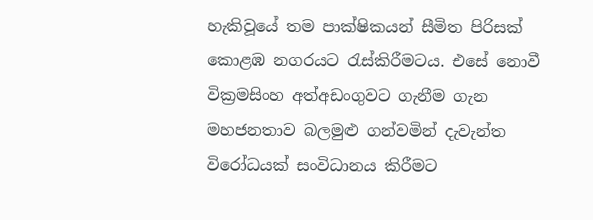හැකිවූයේ තම පාක්ෂිකයන් සීමිත පිරිසක් කොළඹ නගරයට රැස්කිරීමටය. එසේ නොවී වික්‍රමසිංහ අත්අඩංගුවට ගැනීම ගැන මහජනතාව බලමුළු ගන්වමින් දැවැන්ත විරෝධයක් සංවිධානය කිරීමට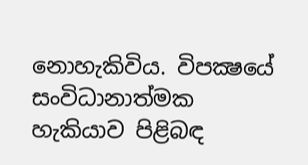නොහැකිවිය. විපක්‍ෂයේ සංවිධානාත්මක හැකියාව පිළිබඳ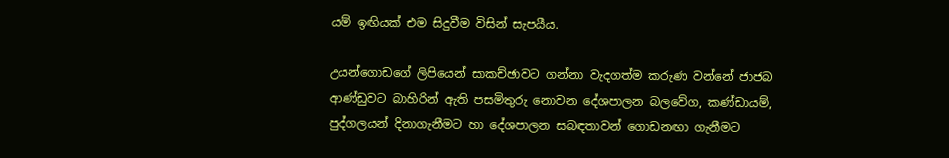යම් ඉඟියක් එම සිදුවීම විසින් සැපයීය.

උයන්ගොඩගේ ලිපියෙන් සාකච්ඡාවට ගන්නා වැදගත්ම කරුණ වන්නේ ජාජබ ආණ්ඩුවට බාහිරින් ඇති පසමිතුරු නොවන දේශපාලන බලවේග, කණ්ඩායම්, පුද්ගලයන් දිනාගැනීමට හා දේශපාලන සබඳතාවන් ගොඩනඟා ගැනීමට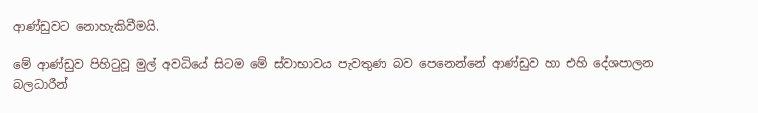ආණ්ඩුවට නොහැකිවීමයි.

මේ ආණ්ඩුව පිහිටුවූ මුල් අවධියේ සිටම මේ ස්වාභාවය පැවතුණ බව පෙනෙන්නේ ආණ්ඩුව හා එහි දේශපාලන බලධාරීන්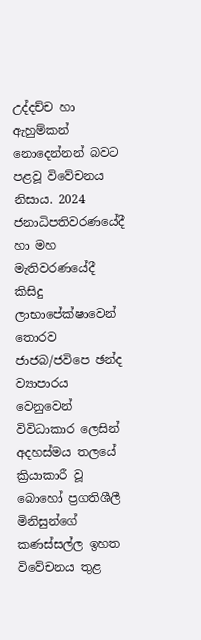උද්දච්ච හා ඇහුම්කන් නොදෙන්නන් බවට පළවූ විවේචනය නිසාය. 2024 ජනාධිපතිවරණයේදී හා මහ මැතිවරණයේදී කිසිදු ලාභාපේක්ෂාවෙන් තොරව ජාජබ/ජවිපෙ ඡන්ද ව්‍යාපාරය වෙනුවෙන් විවිධාකාර ලෙසින් අදහස්මය තලයේ ක්‍රියාකාරී වූ බොහෝ ප්‍රගතිශීලී මිනිසුන්ගේ කණස්සල්ල ඉහත විවේචනය තුළ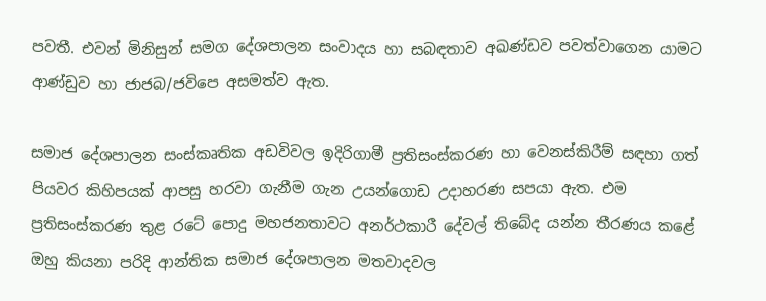පවතී. එවන් මිනිසුන් සමග දේශපාලන සංවාදය හා සබඳතාව අඛණ්‌ඩව පවත්වාගෙන යාමට ආණ්ඩුව හා ජාජබ/ජවිපෙ අසමත්ව ඇත.

සමාජ දේශපාලන සංස්කෘතික අඩවිවල ඉදිරිගාමී ප්‍රතිසංස්කරණ හා වෙනස්කිරීම් සඳහා ගත් පියවර කිහිපයක් ආපසු හරවා ගැනීම ගැන උයන්ගොඩ උදාහරණ සපයා ඇත. එම ප්‍රතිසංස්කරණ තුළ රටේ පොදු මහජනතාවට අනර්ථකාරී දේවල් තිබේද යන්න තීරණය කළේ ඔහු කියනා පරිදි ආන්තික සමාජ දේශපාලන මතවාදවල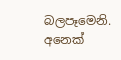බලපෑමෙනි. අනෙක්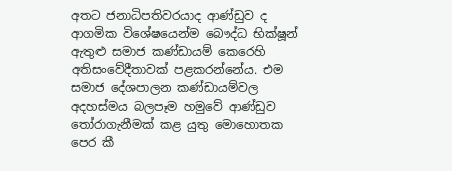අතට ජනාධිපතිවරයාද ආණ්ඩුව ද ආගමික විශේෂයෙන්ම බෞද්ධ භික්ෂූන් ඇතුළු සමාජ කණ්ඩායම් කෙරෙහි අතිසංවේදීතාවක් පළකරන්නේය. එම සමාජ දේශපාලන කණ්‌ඩායම්වල අදහස්මය බලපෑම හමුවේ ආණ්ඩුව තෝරාගැනීමක් කළ යුතු මොහොතක පෙර කී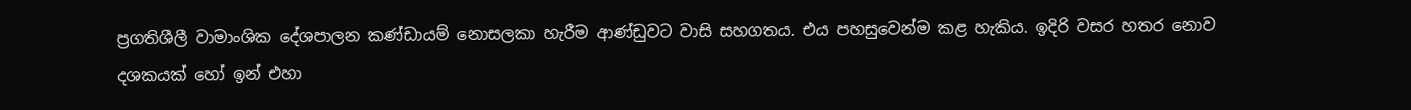ප්‍රගතිශීලී වාමාංශික දේශපාලන කණ්ඩායම් නොසලකා හැරීම ආණ්ඩුවට වාසි සහගතය. එය පහසුවෙන්ම කළ හැකිය. ඉදිරි වසර හතර නොව දශකයක් හෝ ඉන් එහා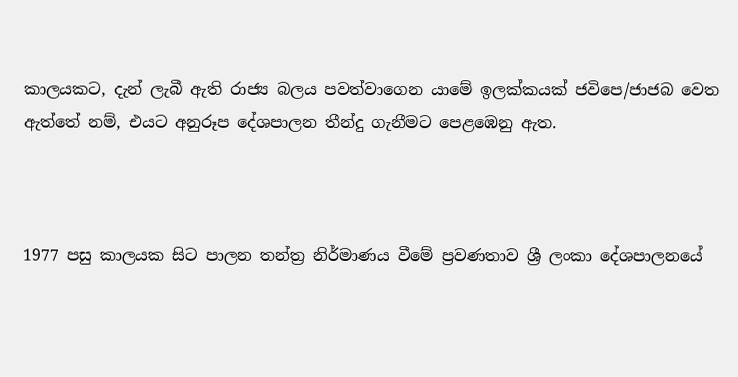කාලයකට, දැන් ලැබී ඇති රාජ්‍ය බලය පවත්වාගෙන යාමේ ඉලක්කයක් ජවිපෙ/ජාජබ වෙත ඇත්තේ නම්, එයට අනුරූප දේශපාලන තීන්දු ගැනීමට පෙළඹෙනු ඇත.



1977 පසු කාලයක සිට පාලන තන්ත්‍ර නිර්මාණය වීමේ ප්‍රවණතාව ශ්‍රී ලංකා දේශපාලනයේ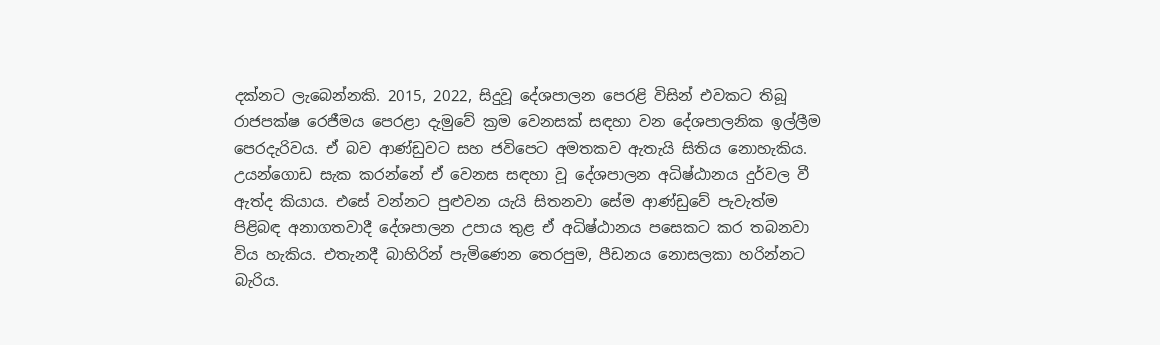දක්නට ලැබෙන්නකි. 2015, 2022, සිදුවූ දේශපාලන පෙරළි විසින් එවකට තිබූ රාජපක්ෂ රෙජීමය පෙරළා දැමුවේ ක්‍රම වෙනසක් සඳහා වන දේශපාලනික ඉල්ලීම පෙරදැරිවය. ඒ බව ආණ්ඩුවට සහ ජවිපෙට අමතකව ඇතැයි සිතිය නොහැකිය. උයන්ගොඩ සැක කරන්නේ ඒ වෙනස සඳහා වූ දේශපාලන අධිෂ්ඨානය දුර්වල වී ඇත්ද කියාය. එසේ වන්නට පුළුවන යැයි සිතනවා සේම ආණ්ඩුවේ පැවැත්ම පිළිබඳ අනාගතවාදී දේශපාලන උපාය තුළ ඒ අධිෂ්ඨානය පසෙකට කර තබනවා විය හැකිය. එතැනදී බාහිරින් පැමිණෙන තෙරපුම, පීඩනය නොසලකා හරින්නට බැරිය.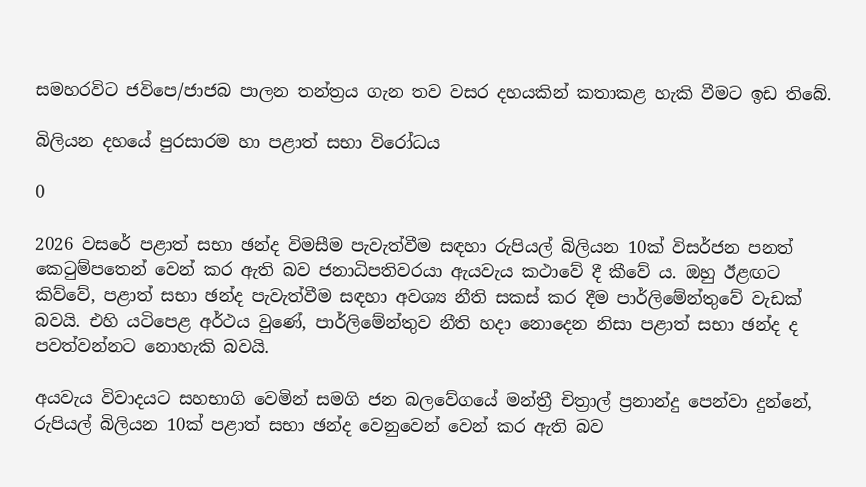සමහරවිට ජවිපෙ/ජාජබ පාලන තන්ත්‍රය ගැන තව වසර දහයකින් කතාකළ හැකි වීමට ඉඩ තිබේ.

බිලියන දහයේ පුරසාරම හා පළාත් සභා විරෝධය

0

2026 වසරේ පළාත් සභා ඡන්ද විමසීම පැවැත්වීම සඳහා රුපියල් බිලියන 10ක් විසර්ජන පනත් කෙටුම්පතෙන් වෙන් කර ඇති බව ජනාධිපතිවරයා ඇයවැය කථාවේ දී කීවේ ය. ඔහු ඊළඟට කිව්වේ, පළාත් සභා ඡන්ද පැවැත්වීම සඳහා අවශ්‍ය නීති සකස් කර දීම පාර්ලිමේන්තුවේ වැඩක් බවයි. එහි යටිපෙළ අර්ථය වුණේ, පාර්ලිමේන්තුව නීති හදා නොදෙන නිසා පළාත් සභා ඡන්ද ද පවත්වන්නට නොහැකි බවයි.

අයවැය විවාදයට සහභාගි වෙමින් සමගි ජන බලවේගයේ මන්ත්‍රී චිත්‍රාල් ප්‍රනාන්දු පෙන්වා දුන්නේ, රුපියල් බිලියන 10ක් පළාත් සභා ඡන්ද වෙනුවෙන් වෙන් කර ඇති බව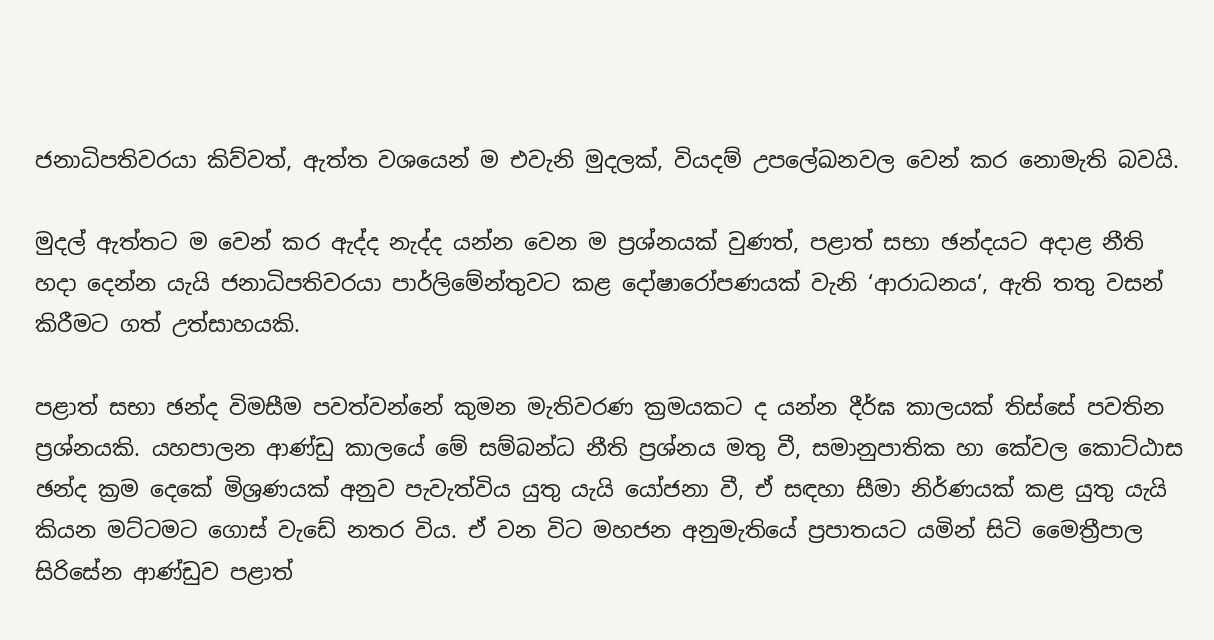ජනාධිපතිවරයා කිව්වත්, ඇත්ත වශයෙන් ම එවැනි මුදලක්, වියදම් උපලේඛනවල වෙන් කර නොමැති බවයි.

මුදල් ඇත්තට ම වෙන් කර ඇද්ද නැද්ද යන්න වෙන ම ප්‍රශ්නයක් වුණත්, පළාත් සභා ඡන්දයට අදාළ නීති හදා දෙන්න යැයි ජනාධිපතිවරයා පාර්ලිමේන්තුවට කළ දෝෂාරෝපණයක් වැනි ‘ආරාධනය’, ඇති තතු වසන් කිරීමට ගත් උත්සාහයකි.

පළාත් සභා ඡන්ද විමසීම පවත්වන්නේ කුමන මැතිවරණ ක්‍රමයකට ද යන්න දීර්ඝ කාලයක් තිස්සේ පවතින ප්‍රශ්නයකි. යහපාලන ආණ්ඩු කාලයේ මේ සම්බන්ධ නීති ප්‍රශ්නය මතු වී, සමානුපාතික හා කේවල කොට්ඨාස ඡන්ද ක්‍රම දෙකේ මිශ්‍රණයක් අනුව පැවැත්විය යුතු යැයි යෝජනා වී, ඒ සඳහා සීමා නිර්ණයක් කළ යුතු යැයි කියන මට්ටමට ගොස් වැඩේ නතර විය. ඒ වන විට මහජන අනුමැතියේ ප්‍රපාතයට යමින් සිටි මෛත්‍රීපාල සිරිසේන ආණ්ඩුව පළාත්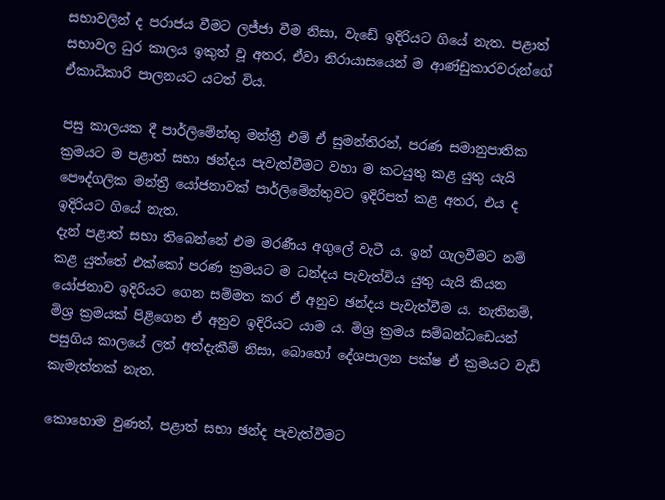සභාවලින් ද පරාජය වීමට ලජ්ජා වීම නිසා, වැඩේ ඉදිරියට ගියේ නැත. පළාත් සභාවල ධුර කාලය ඉකුත් වූ අතර, ඒවා නිරායාසයෙන් ම ආණ්ඩුකාරවරුන්ගේ ඒකාධිකාරි පාලනයට යටත් විය.

පසු කාලයක දී පාර්ලිමේන්තු මන්ත්‍රී එම් ඒ සුමන්තිරන්, පරණ සමානුපාතික ක්‍රමයට ම පළාත් සභා ඡන්දය පැවැත්වීමට වහා ම කටයුතු කළ යුතු යැයි පෞද්ගලික මන්ත්‍රී යෝජනාවක් පාර්ලිමේන්තුවට ඉදිරිපත් කළ අතර, එය ද ඉදිරියට ගියේ නැත.
දැන් පළාත් සභා තිබෙන්නේ එම මරණීය අගුලේ වැටී ය. ඉන් ගැලවීමට නම් කළ යුත්තේ එක්කෝ පරණ ක්‍රමයට ම ධන්දය පැවැත්විය යුතු යැයි කියන යෝජනාව ඉදිරියට ගෙන සම්මත කර ඒ අනුව ඡන්දය පැවැත්වීම ය. නැතිනම්, මිශ්‍ර ක්‍රමයක් පිළිගෙන ඒ අනුව ඉදිරියට යාම ය. මිශ්‍ර ක්‍රමය සම්බන්ධඩෙයන් පසුගිය කාලයේ ලත් අත්දැකීම් නිසා, බොහෝ දේශපාලන පක්ෂ ඒ ක්‍රමයට වැඩි කැමැත්තක් නැත.

කොහොම වුණත්, පළාත් සභා ඡන්ද පැවැත්වීමට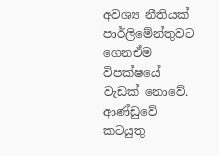අවශ්‍ය නීතියක් පාර්ලිමේන්තුවට ගෙනඒම විපක්ෂයේ වැඩක් නොවේ. ආණ්ඩුවේ කටයුතු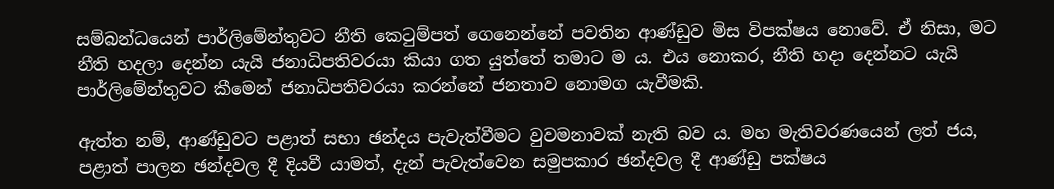සම්බන්ධයෙන් පාර්ලිමේන්තුවට නීති කෙටුම්පත් ගෙනෙන්නේ පවතින ආණ්ඩුව මිස විපක්ෂය නොවේ. ඒ නිසා, මට නීති හදලා දෙන්න යැයි ජනාධිපතිවරයා කියා ගත යුත්තේ තමාට ම ය. එය නොකර, නීති හදා දෙන්නට යැයි පාර්ලිමේන්තුවට කීමෙන් ජනාධිපතිවරයා කරන්නේ ජනතාව නොමග යැවීමකි.

ඇත්ත නම්, ආණ්ඩුවට පළාත් සභා ඡන්දය පැවැත්වීමට වුවමනාවක් නැති බව ය. මහ මැතිවරණයෙන් ලත් ජය, පළාත් පාලන ඡන්දවල දී දියවී යාමත්, දැන් පැවැත්වෙන සමුපකාර ඡන්දවල දී ආණ්ඩු පක්ෂය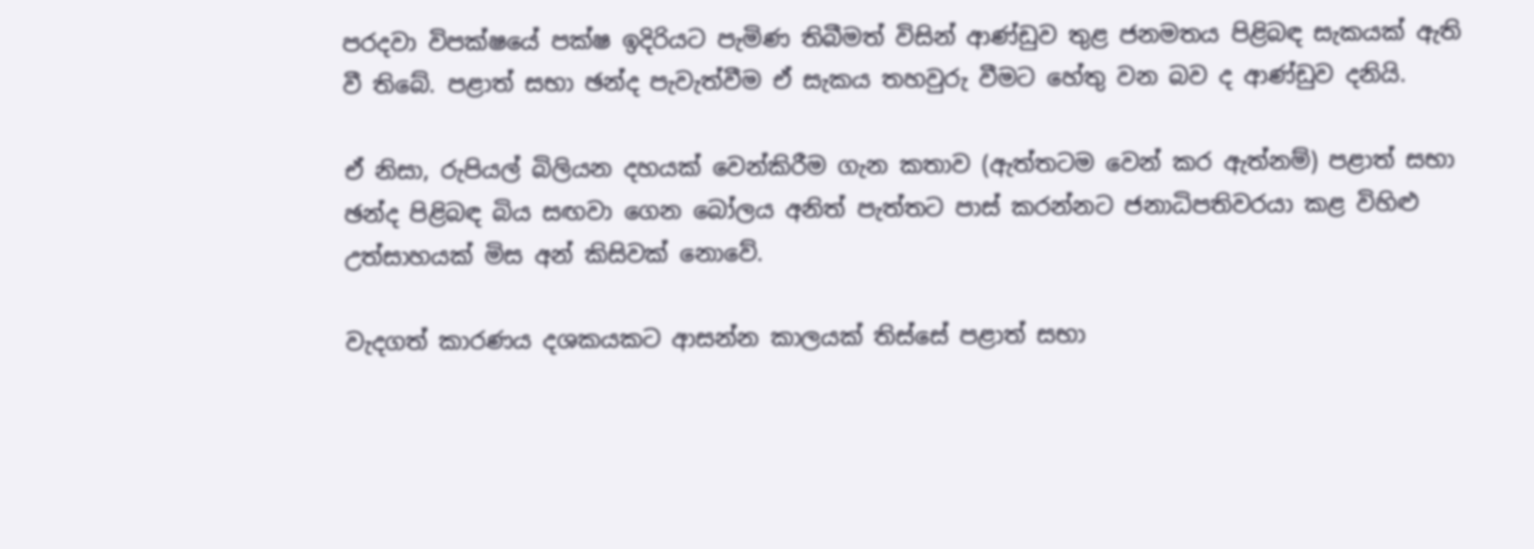පරදවා විපක්ෂයේ පක්ෂ ඉදිරියට පැමිණ තිබීමත් විසින් ආණ්ඩුව තුළ ජනමතය පිළිබඳ සැකයක් ඇති වී තිබේ. පළාත් සභා ඡන්ද පැවැත්වීම ඒ සැකය තහවුරු වීමට හේතු වන බව ද ආණ්ඩුව දනියි.

ඒ නිසා, රුපියල් බිලියන දහයක් වෙන්කිරීම ගැන කතාව (ඇත්තටම වෙන් කර ඇත්නම්) පළාත් සභා ඡන්ද පිළිබඳ බිය සඟවා ගෙන බෝලය අනිත් පැත්තට පාස් කරන්නට ජනාධිපතිවරයා කළ විහිළු උත්සාහයක් මිස අන් කිසිවක් නොවේ.

වැදගත් කාරණය දශකයකට ආසන්න කාලයක් තිස්සේ පළාත් සභා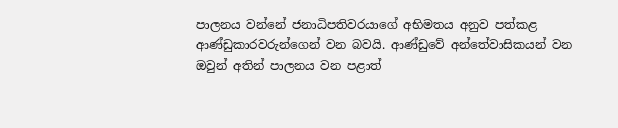පාලනය වන්නේ ජනාධිපතිවරයාගේ අභිමතය අනුව පත්කළ ආණ්ඩුකාරවරුන්ගෙන් වන බවයි. ආණ්ඩුවේ අන්තේවාසිකයන් වන ඔවුන් අතින් පාලනය වන පළාත්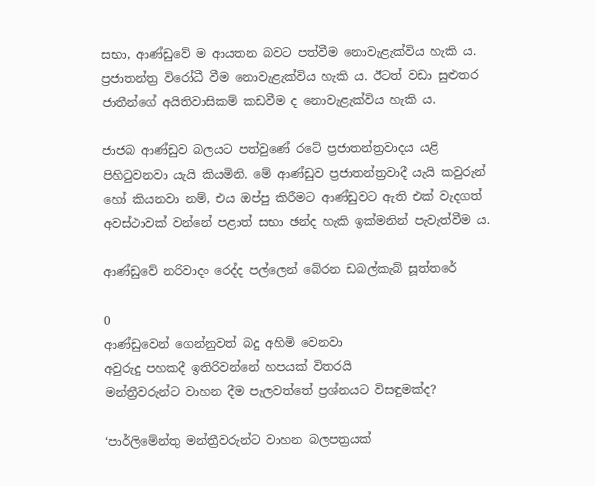සභා, ආණ්ඩුවේ ම ආයතන බවට පත්වීම නොවැළැක්විය හැකි ය. ප්‍රජාතන්ත්‍ර විරෝධී වීම නොවැළැක්විය හැකි ය. ඊටත් වඩා සුළුතර ජාතීන්ගේ අයිතිවාසිකම් කඩවීම ද නොවැළැක්විය හැකි ය.

ජාජබ ආණ්ඩුව බලයට පත්වුණේ රටේ ප්‍රජාතන්ත්‍රවාදය යළි පිහිටුවනවා යැයි කියමිනි. මේ ආණ්ඩුව ප්‍රජාතන්ත්‍රවාදී යැයි කවුරුන් හෝ කියනවා නම්, එය ඔප්පු කිරීමට ආණ්ඩුවට ඇති එක් වැදගත් අවස්ථාවක් වන්නේ පළාත් සභා ඡන්ද හැකි ඉක්මනින් පැවැත්වීම ය.

ආණ්ඩුවේ නරිවාදං රෙද්ද පල්ලෙන් බේරන ඩබල්කැබ් සූත්තරේ

0
ආණ්ඩුවෙන් ගෙන්නුවත් බදු අහිමි වෙනවා
අවුරුදු පහකදී ඉතිරිවන්නේ හපයක් විතරයි
මන්ත්‍රීවරුන්ට වාහන දීම පැලවත්තේ ප්‍රශ්නයට විසඳුමක්ද?

‘පාර්ලිමේන්තු මන්ත්‍රීවරුන්ට වාහන බලපත්‍රයක්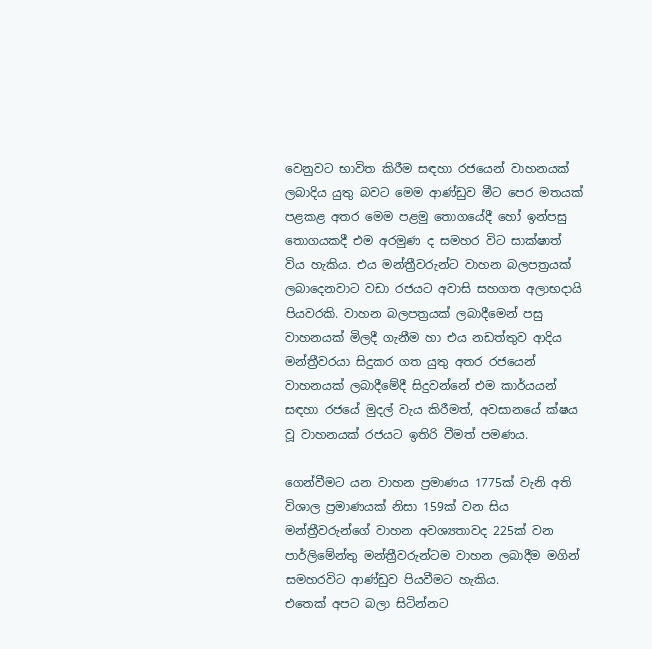වෙනුවට භාවිත කිරීම සඳහා රජයෙන් වාහනයක් ලබාදිය යුතු බවට මෙම ආණ්ඩුව මීට පෙර මතයක් පළකළ අතර මෙම පළමු තොගයේදී හෝ ඉන්පසු තොගයකදී එම අරමුණ ද සමහර විට සාක්ෂාත් විය හැකිය. එය මන්ත්‍රීවරුන්ට වාහන බලපත්‍රයක් ලබාදෙනවාට වඩා රජයට අවාසි සහගත අලාභදායි පියවරකි. වාහන බලපත්‍රයක් ලබාදීමෙන් පසු වාහනයක් මිලදී ගැනීම හා එය නඩත්තුව ආදිය මන්ත්‍රීවරයා සිදුකර ගත යුතු අතර රජයෙන් වාහනයක් ලබාදීමේදී සිදුවන්නේ එම කාර්යයන් සඳහා රජයේ මුදල් වැය කිරීමත්, අවසානයේ ක්ෂය වූ වාහනයක් රජයට ඉතිරි වීමත් පමණය.

ගෙන්වීමට යන වාහන ප්‍රමාණය 1775ක් වැනි අති විශාල ප්‍රමාණයක් නිසා 159ක් වන සිය මන්ත්‍රීවරුන්ගේ වාහන අවශ්‍යතාවද 225ක් වන පාර්ලිමේන්තු මන්ත්‍රීවරුන්ටම වාහන ලබාදීම මගින් සමහරවිට ආණ්ඩුව පියවීමට හැකිය.
එතෙක් අපට බලා සිටින්නට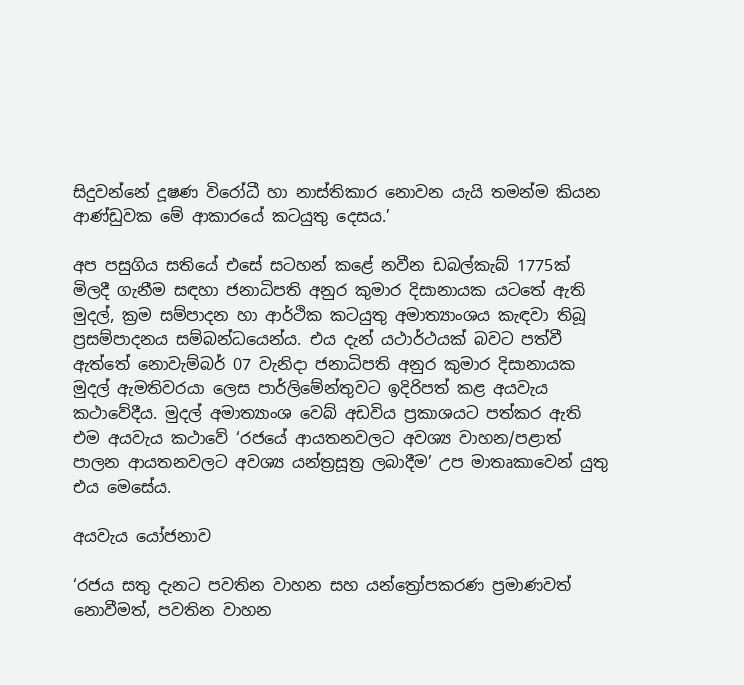සිදුවන්නේ දූෂණ විරෝධී හා නාස්තිකාර නොවන යැයි තමන්ම කියන ආණ්ඩුවක මේ ආකාරයේ කටයුතු දෙසය.’

අප පසුගිය සතියේ එසේ සටහන් කළේ නවීන ඩබල්කැබ් 1775ක් මිලදී ගැනීම සඳහා ජනාධිපති අනුර කුමාර දිසානායක යටතේ ඇති මුදල්, ක්‍රම සම්පාදන හා ආර්ථික කටයුතු අමාත්‍යාංශය කැඳවා තිබූ ප්‍රසම්පාදනය සම්බන්ධයෙන්ය. එය දැන් යථාර්ථයක් බවට පත්වී ඇත්තේ නොවැම්බර් 07 වැනිදා ජනාධිපති අනුර කුමාර දිසානායක මුදල් ඇමතිවරයා ලෙස පාර්ලිමේන්තුවට ඉදිරිපත් කළ අයවැය කථාවේදීය. මුදල් අමාත්‍යාංශ වෙබ් අඩවිය ප්‍රකාශයට පත්කර ඇති එම අයවැය කථාවේ ‘රජයේ ආයතනවලට අවශ්‍ය වාහන/පළාත් පාලන ආයතනවලට අවශ්‍ය යන්ත්‍රසූත්‍ර ලබාදීම’ උප මාතෘකාවෙන් යුතු එය මෙසේය.

අයවැය යෝජනාව

‘රජය සතු දැනට පවතින වාහන සහ යන්ත්‍රෝපකරණ ප්‍රමාණවත් නොවීමත්, පවතින වාහන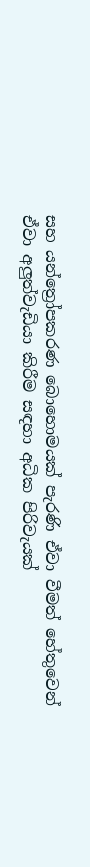සහ යන්ත්‍රෝපකරණ බොහොමයක් පැරණි ඒවා වීමත් හේතුවෙන් ඒවා අලුත්වැඩියා කිරීම සඳහා අධික පිරිවැයක්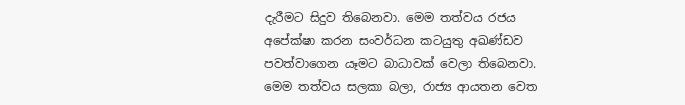දැරීමට සිදුව තිබෙනවා. මෙම තත්වය රජය අපේක්ෂා කරන සංවර්ධන කටයුතු අඛණ්ඩව පවත්වාගෙන යෑමට බාධාවක් වෙලා තිබෙනවා. මෙම තත්වය සලකා බලා, රාජ්‍ය ආයතන වෙත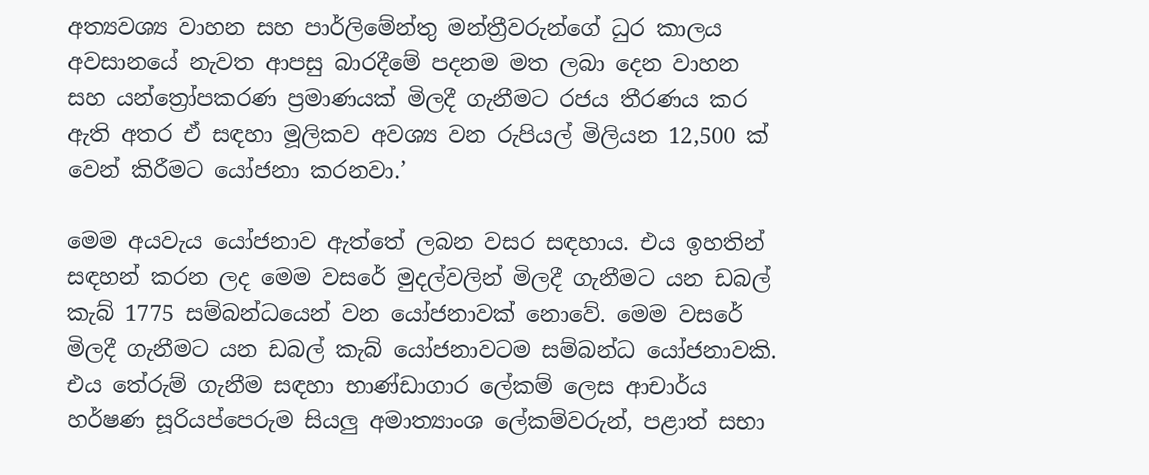අත්‍යවශ්‍ය වාහන සහ පාර්ලිමේන්තු මන්ත්‍රීවරුන්ගේ ධුර කාලය අවසානයේ නැවත ආපසු බාරදීමේ පදනම මත ලබා දෙන වාහන සහ යන්ත්‍රෝපකරණ ප්‍රමාණයක් මිලදී ගැනීමට රජය තීරණය කර ඇති අතර ඒ සඳහා මූලිකව අවශ්‍ය වන රුපියල් මිලියන 12,500 ක් වෙන් කිරීමට යෝජනා කරනවා.’

මෙම අයවැය යෝජනාව ඇත්තේ ලබන වසර සඳහාය. එය ඉහතින් සඳහන් කරන ලද මෙම වසරේ මුදල්වලින් මිලදී ගැනීමට යන ඩබල් කැබ් 1775 සම්බන්ධයෙන් වන යෝජනාවක් නොවේ. මෙම වසරේ මිලදී ගැනීමට යන ඩබල් කැබ් යෝජනාවටම සම්බන්ධ යෝජනාවකි. එය තේරුම් ගැනීම සඳහා භාණ්ඩාගාර ලේකම් ලෙස ආචාර්ය හර්ෂණ සූරියප්පෙරුම සියලු අමාත්‍යාංශ ලේකම්වරුන්, පළාත් සභා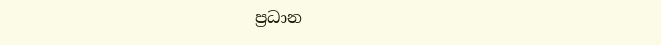ප්‍රධාන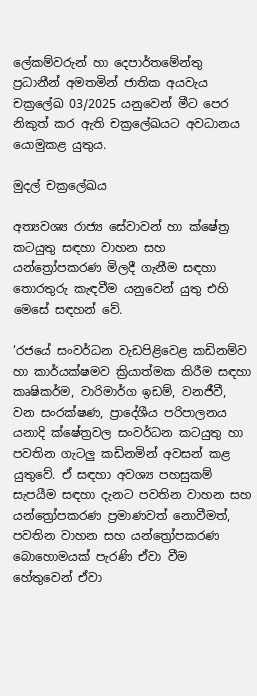ලේකම්වරුන් හා දෙපාර්තමේන්තු ප්‍රධානීන් අමතමින් ජාතික අයවැය චක්‍රලේඛ 03/2025 යනුවෙන් මීට පෙර නිකුත් කර ඇති චක්‍රලේඛයට අවධානය යොමුකළ යුතුය.

මුදල් චක්‍රලේඛය

අත්‍යවශ්‍ය රාජ්‍ය සේවාවන් හා ක්ෂේත්‍ර කටයුතු සඳහා වාහන සහ යන්ත්‍රෝපකරණ මිලදී ගැනීම සඳහා තොරතුරු කැඳවීම යනුවෙන් යුතු එහි මෙසේ සඳහන් වේ.

‘රජයේ සංවර්ධන වැඩපිළිවෙළ කඩිනම්ව හා කාර්යක්ෂමව ක්‍රියාත්මක කිරීම සඳහා කෘෂිකර්ම, වාරිමාර්ග ඉඩම්, වනජීවී, වන සංරක්ෂණ, ප්‍රාදේශීය පරිපාලනය යනාදි ක්ෂේත්‍රවල සංවර්ධන කටයුතු හා පවතින ගැටලු කඩිනමින් අවසන් කළ යුතුවේ. ඒ සඳහා අවශ්‍ය පහසුකම් සැපයීම සඳහා දැනට පවතින වාහන සහ යන්ත්‍රෝපකරණ ප්‍රමාණවත් නොවීමත්, පවතින වාහන සහ යන්ත්‍රෝපකරණ බොහොමයක් පැරණි ඒවා වීම හේතුවෙන් ඒවා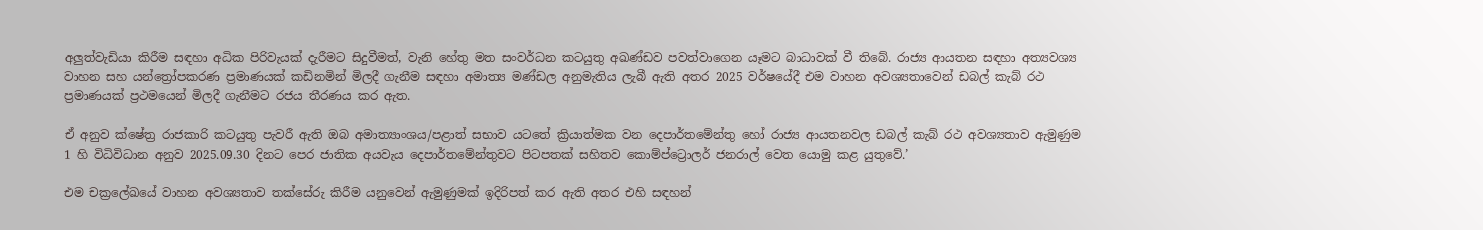අලුත්වැඩියා කිරීම සඳහා අධික පිරිවැයක් දැරීමට සිදුවීමත්, වැනි හේතු මත සංවර්ධන කටයුතු අඛණ්ඩව පවත්වාගෙන යෑමට බාධාවක් වී තිබේ. රාජ්‍ය ආයතන සඳහා අත්‍යවශ්‍ය වාහන සහ යන්ත්‍රෝපකරණ ප්‍රමාණයක් කඩිනමින් මිලදී ගැනීම සඳහා අමාත්‍ය මණ්ඩල අනුමැතිය ලැබී ඇති අතර 2025 වර්ෂයේදී එම වාහන අවශ්‍යතාවෙන් ඩබල් කැබ් රථ ප්‍රමාණයක් ප්‍රථමයෙන් මිලදී ගැනීමට රජය තීරණය කර ඇත.

ඒ අනුව ක්ෂේත්‍ර රාජකාරි කටයුතු පැවරී ඇති ඔබ අමාත්‍යාංශය/පළාත් සභාව යටතේ ක්‍රියාත්මක වන දෙපාර්තමේන්තු හෝ රාජ්‍ය ආයතනවල ඩබල් කැබ් රථ අවශ්‍යතාව ඇමුණුම 1 හි විධිවිධාන අනුව 2025.09.30 දිනට පෙර ජාතික අයවැය දෙපාර්තමේන්තුවට පිටපතක් සහිතව කොම්ප්ට්‍රොලර් ජනරාල් වෙත යොමු කළ යුතුවේ.’

එම චක්‍රලේඛයේ වාහන අවශ්‍යතාව තක්සේරු කිරීම යනුවෙන් ඇමුණුමක් ඉදිරිපත් කර ඇති අතර එහි සඳහන්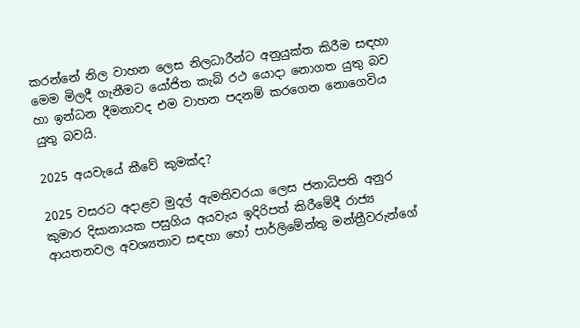කරන්නේ නිල වාහන ලෙස නිලධාරීන්ට අනුයුක්ත කිරීම සඳහා මෙම මිලදී ගැනීමට යෝජිත කැබ් රථ යොදා නොගත යුතු බව හා ඉන්ධන දීමනාවද එම වාහන පදනම් කරගෙන නොගෙවිය යුතු බවයි.

2025 අයවැයේ කීවේ කුමක්ද?

2025 වසරට අදාළව මුදල් ඇමතිවරයා ලෙස ජනාධිපති අනුර කුමාර දිසානායක පසුගිය අයවැය ඉදිරිපත් කිරීමේදී රාජ්‍ය ආයතනවල අවශ්‍යතාව සඳහා හෝ පාර්ලිමේන්තු මන්ත්‍රීවරුන්ගේ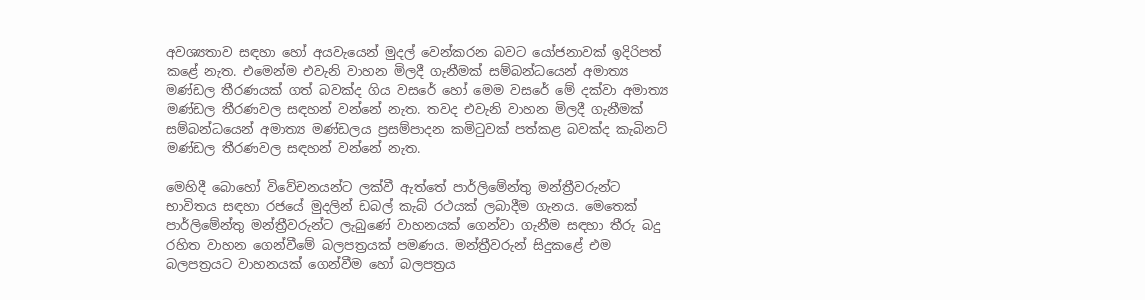අවශ්‍යතාව සඳහා හෝ අයවැයෙන් මුදල් වෙන්කරන බවට යෝජනාවක් ඉදිරිපත් කළේ නැත. එමෙන්ම එවැනි වාහන මිලදී ගැනීමක් සම්බන්ධයෙන් අමාත්‍ය මණ්ඩල තීරණයක් ගත් බවක්ද ගිය වසරේ හෝ මෙම වසරේ මේ දක්වා අමාත්‍ය මණ්ඩල තීරණවල සඳහන් වන්නේ නැත. තවද එවැනි වාහන මිලදී ගැනීමක් සම්බන්ධයෙන් අමාත්‍ය මණ්ඩලය ප්‍රසම්පාදන කමිටුවක් පත්කළ බවක්ද කැබිනට් මණ්ඩල තීරණවල සඳහන් වන්නේ නැත.

මෙහිදී බොහෝ විවේචනයන්ට ලක්වී ඇත්තේ පාර්ලිමේන්තු මන්ත්‍රීවරුන්ට භාවිතය සඳහා රජයේ මුදලින් ඩබල් කැබ් රථයක් ලබාදීම ගැනය. මෙතෙක් පාර්ලිමේන්තු මන්ත්‍රීවරුන්ට ලැබුණේ වාහනයක් ගෙන්වා ගැනීම සඳහා තීරු බදු රහිත වාහන ගෙන්වීමේ බලපත්‍රයක් පමණය. මන්ත්‍රීවරුන් සිදුකළේ එම බලපත්‍රයට වාහනයක් ගෙන්වීම හෝ බලපත්‍රය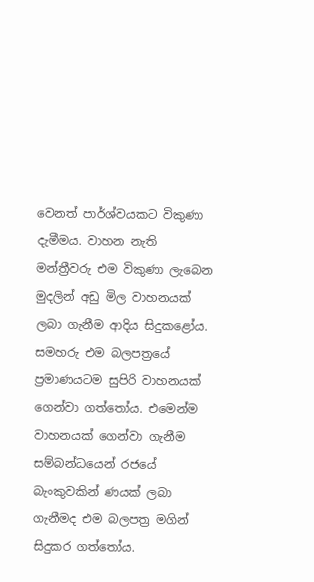වෙනත් පාර්ශ්වයකට විකුණා දැමීමය. වාහන නැති මන්ත්‍රීවරු එම විකුණා ලැබෙන මුදලින් අඩු මිල වාහනයක් ලබා ගැනීම ආදිය සිදුකළෝය. සමහරු එම බලපත්‍රයේ ප්‍රමාණයටම සුපිරි වාහනයක් ගෙන්වා ගත්තෝය. එමෙන්ම වාහනයක් ගෙන්වා ගැනීම සම්බන්ධයෙන් රජයේ බැංකුවකින් ණයක් ලබා ගැනීමද එම බලපත්‍ර මගින් සිදුකර ගත්තෝය.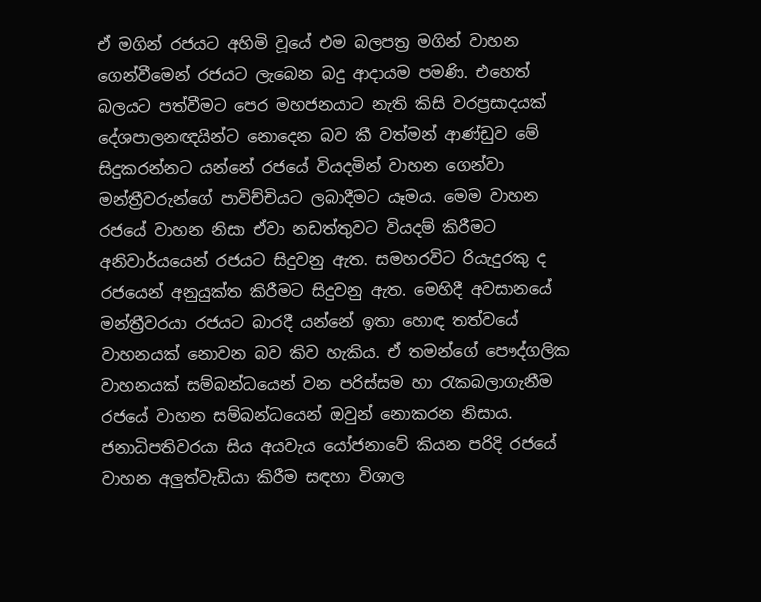ඒ මගින් රජයට අහිමි වූයේ එම බලපත්‍ර මගින් වාහන ගෙන්වීමෙන් රජයට ලැබෙන බදු ආදායම පමණි. එහෙත් බලයට පත්වීමට පෙර මහජනයාට නැති කිසි වරප්‍රසාදයක් දේශපාලනඥයින්ට නොදෙන බව කී වත්මන් ආණ්ඩුව මේ සිදුකරන්නට යන්නේ රජයේ වියදමින් වාහන ගෙන්වා මන්ත්‍රීවරුන්ගේ පාවිච්චියට ලබාදීමට යෑමය. මෙම වාහන රජයේ වාහන නිසා ඒවා නඩත්තුවට වියදම් කිරීමට අනිවාර්යයෙන් රජයට සිදුවනු ඇත. සමහරවිට රියැදුරකු ද රජයෙන් අනුයුක්ත කිරීමට සිදුවනු ඇත. මෙහිදී අවසානයේ මන්ත්‍රීවරයා රජයට බාරදී යන්නේ ඉතා හොඳ තත්වයේ වාහනයක් නොවන බව කිව හැකිය. ඒ තමන්ගේ පෞද්ගලික වාහනයක් සම්බන්ධයෙන් වන පරිස්සම හා රැකබලාගැනීම රජයේ වාහන සම්බන්ධයෙන් ඔවුන් නොකරන නිසාය. ජනාධිපතිවරයා සිය අයවැය යෝජනාවේ කියන පරිදි රජයේ වාහන අලුත්වැඩියා කිරීම සඳහා විශාල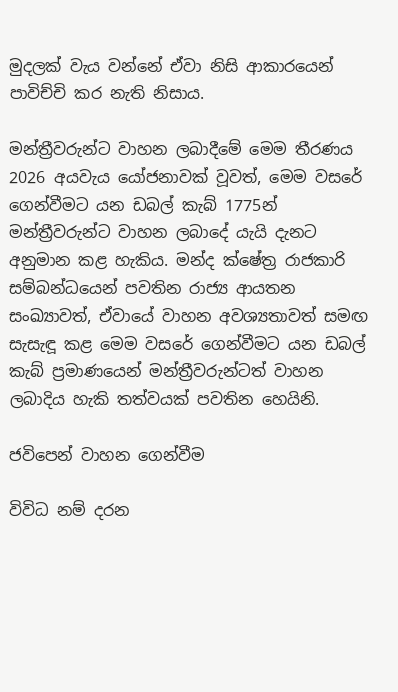මුදලක් වැය වන්නේ ඒවා නිසි ආකාරයෙන් පාවිච්චි කර නැති නිසාය.

මන්ත්‍රීවරුන්ට වාහන ලබාදීමේ මෙම තීරණය 2026 අයවැය යෝජනාවක් වූවත්, මෙම වසරේ ගෙන්වීමට යන ඩබල් කැබ් 1775න් මන්ත්‍රීවරුන්ට වාහන ලබාදේ යැයි දැනට අනුමාන කළ හැකිය. මන්ද ක්ෂේත්‍ර රාජකාරි සම්බන්ධයෙන් පවතින රාජ්‍ය ආයතන සංඛ්‍යාවත්, ඒවායේ වාහන අවශ්‍යතාවත් සමඟ සැසැඳූ කළ මෙම වසරේ ගෙන්වීමට යන ඩබල් කැබ් ප්‍රමාණයෙන් මන්ත්‍රීවරුන්ටත් වාහන ලබාදිය හැකි තත්වයක් පවතින හෙයිනි.

ජවිපෙන් වාහන ගෙන්වීම

විවිධ නම් දරන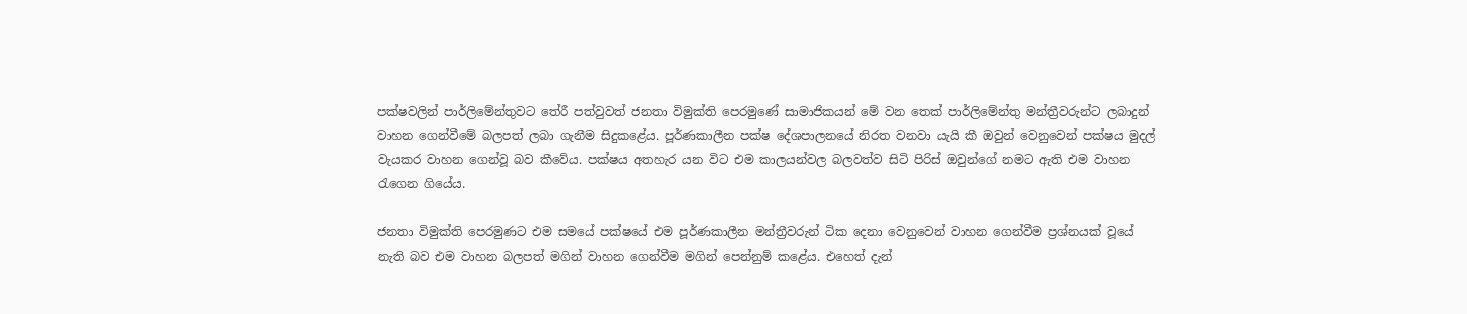පක්ෂවලින් පාර්ලිමේන්තුවට තේරී පත්වුවත් ජනතා විමුක්ති පෙරමුණේ සාමාජිකයන් මේ වන තෙක් පාර්ලිමේන්තු මන්ත්‍රීවරුන්ට ලබාදුන් වාහන ගෙන්වීමේ බලපත් ලබා ගැනීම සිදුකළේය. පූර්ණකාලීන පක්ෂ දේශපාලනයේ නිරත වනවා යැයි කී ඔවුන් වෙනුවෙන් පක්ෂය මුදල් වැයකර වාහන ගෙන්වූ බව කීවේය. පක්ෂය අතහැර යන විට එම කාලයන්වල බලවත්ව සිටි පිරිස් ඔවුන්ගේ නමට ඇති එම වාහන රැගෙන ගියේය.

ජනතා විමුක්ති පෙරමුණට එම සමයේ පක්ෂයේ එම පූර්ණකාලීන මන්ත්‍රීවරුන් ටික දෙනා වෙනුවෙන් වාහන ගෙන්වීම ප්‍රශ්නයක් වූයේ නැති බව එම වාහන බලපත් මගින් වාහන ගෙන්වීම මගින් පෙන්නුම් කළේය. එහෙත් දැන්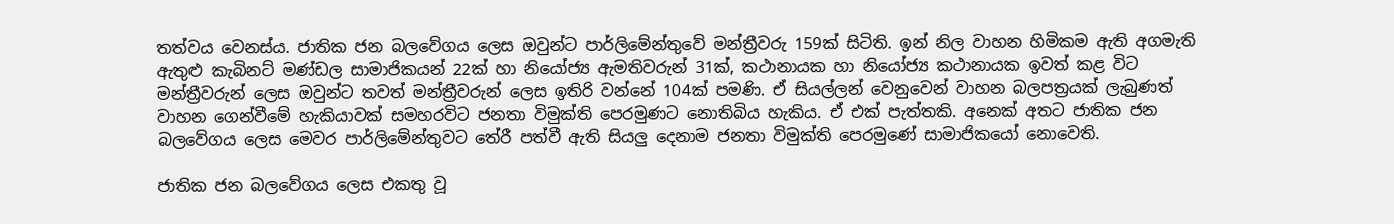තත්වය වෙනස්ය. ජාතික ජන බලවේගය ලෙස ඔවුන්ට පාර්ලිමේන්තුවේ මන්ත්‍රීවරු 159ක් සිටිති. ඉන් නිල වාහන හිමිකම ඇති අගමැති ඇතුළු කැබිනට් මණ්ඩල සාමාජිකයන් 22ක් හා නියෝජ්‍ය ඇමතිවරුන් 31ක්, කථානායක හා නියෝජ්‍ය කථානායක ඉවත් කළ විට මන්ත්‍රීවරුන් ලෙස ඔවුන්ට තවත් මන්ත්‍රීවරුන් ලෙස ඉතිරි වන්නේ 104ක් පමණි. ඒ සියල්ලන් වෙනුවෙන් වාහන බලපත්‍රයක් ලැබුණත් වාහන ගෙන්වීමේ හැකියාවක් සමහරවිට ජනතා විමුක්ති පෙරමුණට නොතිබිය හැකිය. ඒ එක් පැත්තකි. අනෙක් අතට ජාතික ජන බලවේගය ලෙස මෙවර පාර්ලිමේන්තුවට තේරී පත්වී ඇති සියලු දෙනාම ජනතා විමුක්ති පෙරමුණේ සාමාජිකයෝ නොවෙති.

ජාතික ජන බලවේගය ලෙස එකතු වූ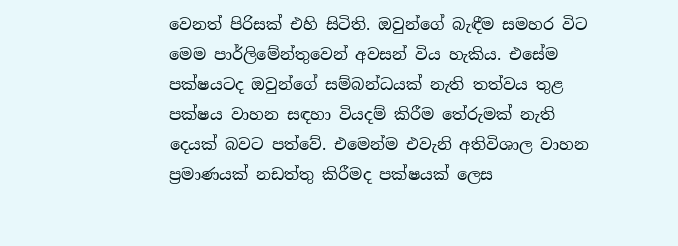වෙනත් පිරිසක් එහි සිටිති. ඔවුන්ගේ බැඳීම සමහර විට මෙම පාර්ලිමේන්තුවෙන් අවසන් විය හැකිය. එසේම පක්ෂයටද ඔවුන්ගේ සම්බන්ධයක් නැති තත්වය තුළ පක්ෂය වාහන සඳහා වියදම් කිරීම තේරුමක් නැති දෙයක් බවට පත්වේ. එමෙන්ම එවැනි අතිවිශාල වාහන ප්‍රමාණයක් නඩත්තු කිරීමද පක්ෂයක් ලෙස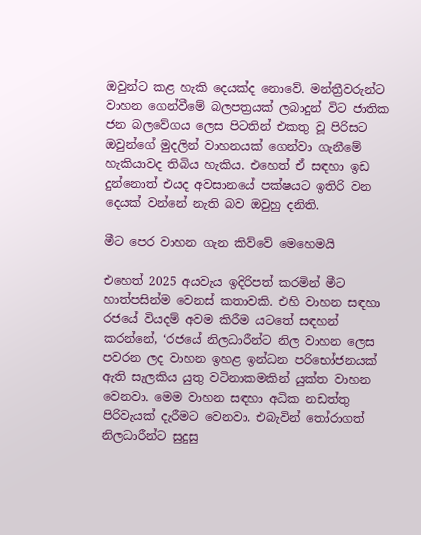ඔවුන්ට කළ හැකි දෙයක්ද නොවේ. මන්ත්‍රීවරුන්ට වාහන ගෙන්වීමේ බලපත්‍රයක් ලබාදුන් විට ජාතික ජන බලවේගය ලෙස පිටතින් එකතු වූ පිරිසට ඔවුන්ගේ මුදලින් වාහනයක් ගෙන්වා ගැනීමේ හැකියාවද තිබිය හැකිය. එහෙත් ඒ සඳහා ඉඩ දුන්නොත් එයද අවසානයේ පක්ෂයට ඉතිරි වන දෙයක් වන්නේ නැති බව ඔවුහු දනිති.

මීට පෙර වාහන ගැන කිව්වේ මෙහෙමයි

එහෙත් 2025 අයවැය ඉදිරිපත් කරමින් මීට හාත්පසින්ම වෙනස් කතාවකි. එහි වාහන සඳහා රජයේ වියදම් අවම කිරීම යටතේ සඳහන් කරන්නේ, ‘රජයේ නිලධාරීන්ට නිල වාහන ලෙස පවරන ලද වාහන ඉහළ ඉන්ධන පරිභෝජනයක් ඇති සැලකිය යුතු වටිනාකමකින් යුක්ත වාහන වෙනවා. මෙම වාහන සඳහා අධික නඩත්තු පිරිවැයක් දැරීමට වෙනවා. එබැවින් තෝරාගත් නිලධාරීන්ට සුදුසු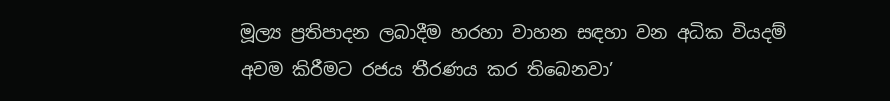මූල්‍ය ප්‍රතිපාදන ලබාදීම හරහා වාහන සඳහා වන අධික වියදම් අවම කිරීමට රජය තීරණය කර තිබෙනවා’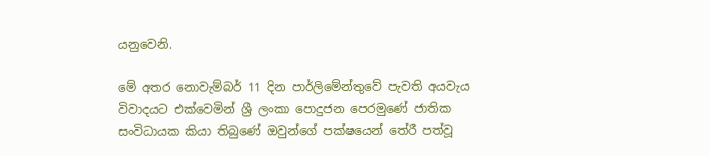යනුවෙනි.

මේ අතර නොවැම්බර් 11 දින පාර්ලිමේන්තුවේ පැවති අයවැය විවාදයට එක්වෙමින් ශ්‍රී ලංකා පොදුජන පෙරමුණේ ජාතික සංවිධායක කියා තිබුණේ ඔවුන්ගේ පක්ෂයෙන් තේරී පත්වූ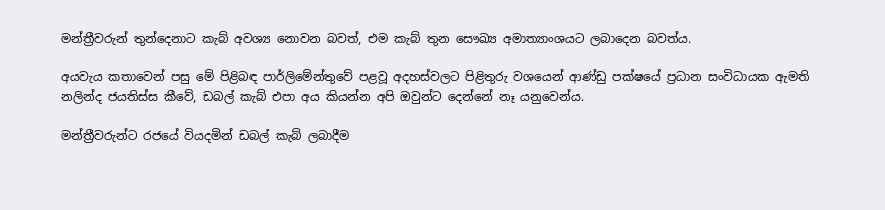මන්ත්‍රීවරුන් තුන්දෙනාට කැබ් අවශ්‍ය නොවන බවත්, එම කැබ් තුන සෞඛ්‍ය අමාත්‍යාංශයට ලබාදෙන බවත්ය.

අයවැය කතාවෙන් පසු මේ පිළිබඳ පාර්ලිමේන්තුවේ පළවූ අදහස්වලට පිළිතුරු වශයෙන් ආණ්ඩු පක්ෂයේ ප්‍රධාන සංවිධායක ඇමති නලින්ද ජයතිස්ස කීවේ, ඩබල් කැබ් එපා අය කියන්න අපි ඔවුන්ට දෙන්නේ නෑ යනුවෙන්ය.

මන්ත්‍රීවරුන්ට රජයේ වියදමින් ඩබල් කැබ් ලබාදීම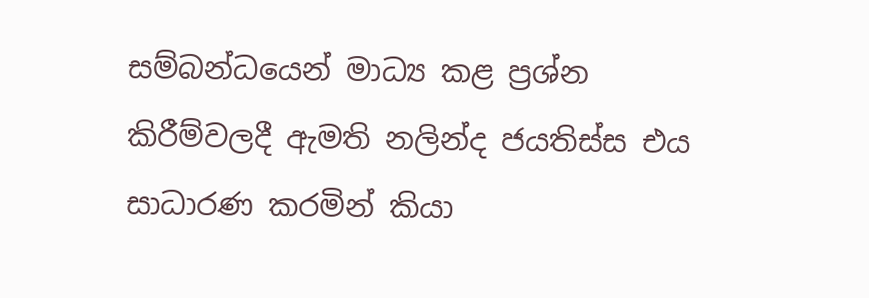සම්බන්ධයෙන් මාධ්‍ය කළ ප්‍රශ්න කිරීම්වලදී ඇමති නලින්ද ජයතිස්ස එය සාධාරණ කරමින් කියා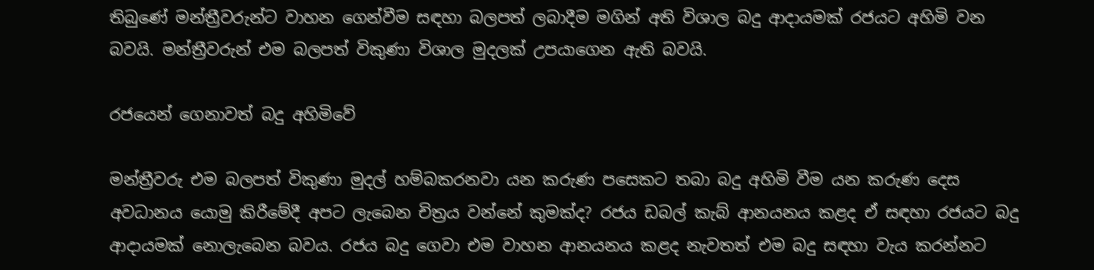තිබුණේ මන්ත්‍රීවරුන්ට වාහන ගෙන්වීම සඳහා බලපත් ලබාදීම මගින් අති විශාල බදු ආදායමක් රජයට අහිමි වන බවයි. මන්ත්‍රීවරුන් එම බලපත් විකුණා විශාල මුදලක් උපයාගෙන ඇති බවයි.

රජයෙන් ගෙනාවත් බදු අහිමිවේ

මන්ත්‍රීවරු එම බලපත් විකුණා මුදල් හම්බකරනවා යන කරුණ පසෙකට තබා බදු අහිමි වීම යන කරුණ දෙස අවධානය යොමු කිරීමේදී අපට ලැබෙන චිත්‍රය වන්නේ කුමක්ද? රජය ඩබල් කැබ් ආනයනය කළද ඒ සඳහා රජයට බදු ආදායමක් නොලැබෙන බවය. රජය බදු ගෙවා එම වාහන ආනයනය කළද නැවතත් එම බදු සඳහා වැය කරන්නට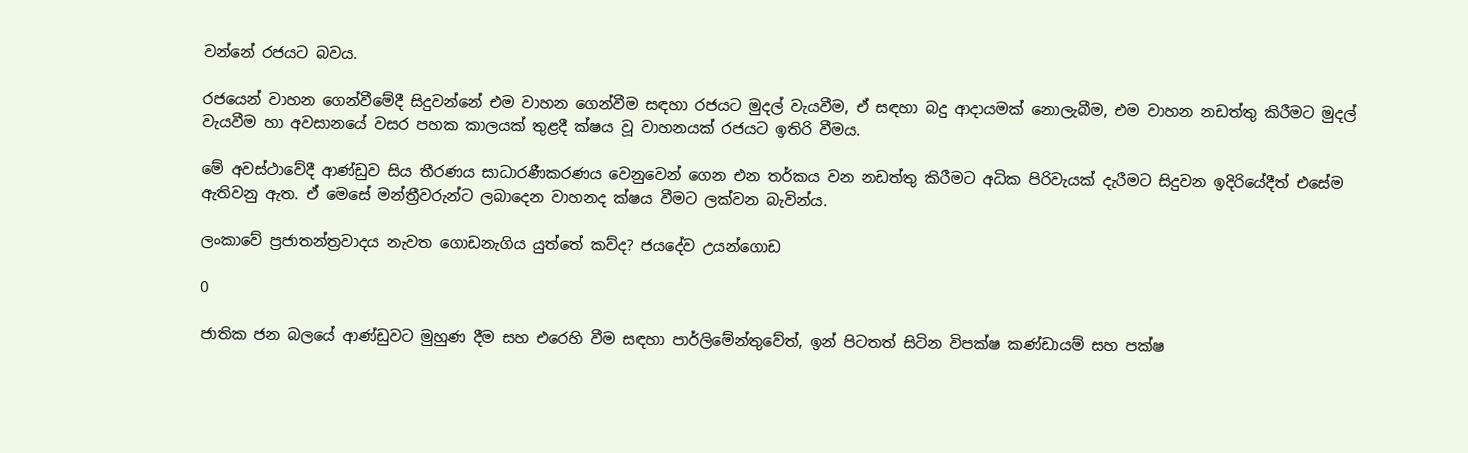වන්නේ රජයට බවය.

රජයෙන් වාහන ගෙන්වීමේදී සිදුවන්නේ එම වාහන ගෙන්වීම සඳහා රජයට මුදල් වැයවීම, ඒ සඳහා බදු ආදායමක් නොලැබීම, එම වාහන නඩත්තු කිරීමට මුදල් වැයවීම හා අවසානයේ වසර පහක කාලයක් තුළදී ක්ෂය වූ වාහනයක් රජයට ඉතිරි වීමය.

මේ අවස්ථාවේදී ආණ්ඩුව සිය තීරණය සාධාරණීකරණය වෙනුවෙන් ගෙන එන තර්කය වන නඩත්තු කිරීමට අධික පිරිවැයක් දැරීමට සිදුවන ඉදිරියේදීත් එසේම ඇතිවනු ඇත. ඒ මෙසේ මන්ත්‍රීවරුන්ට ලබාදෙන වාහනද ක්ෂය වීමට ලක්වන බැවින්ය.

ලංකාවේ ප්‍රජාතන්ත්‍රවාදය නැවත ගොඩනැගිය යුත්තේ කව්ද? ජයදේව උයන්ගොඩ

0

ජාතික ජන බලයේ ආණ්ඩුවට මුහුණ දීම සහ එරෙහි වීම සඳහා පාර්ලිමේන්තුවේත්, ඉන් පිටතත් සිටින විපක්ෂ කණ්ඩායම් සහ පක්ෂ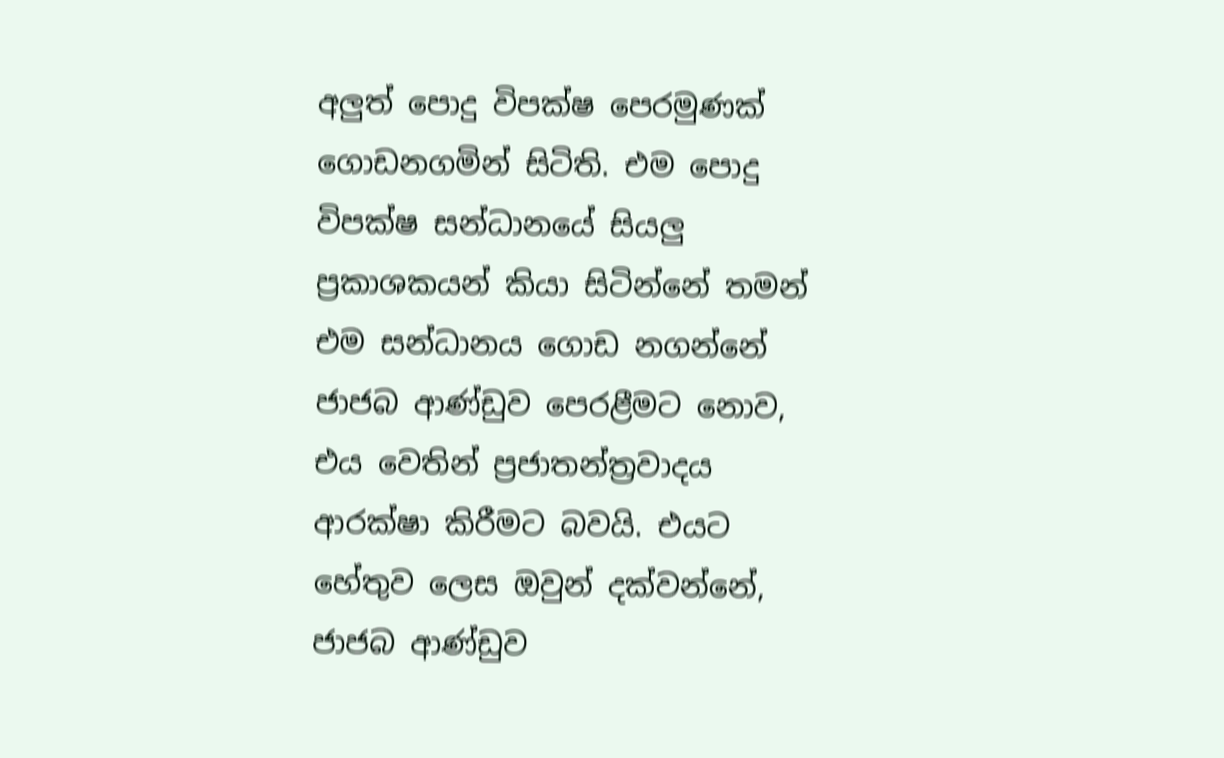අලුත් පොදු විපක්ෂ පෙරමුණක් ගොඩනගමින් සිටිති. එම පොදු විපක්ෂ සන්ධානයේ සියලු ප්‍රකාශකයන් කියා සිටින්නේ තමන් එම සන්ධානය ගොඩ නගන්නේ ජාජබ ආණ්ඩුව පෙරළීමට නොව, එය වෙතින් ප්‍රජාතන්ත්‍රවාදය ආරක්ෂා කිරීමට බවයි. එයට හේතුව ලෙස ඔවුන් දක්වන්නේ, ජාජබ ආණ්ඩුව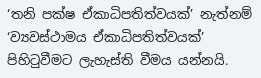‘තනි පක්ෂ ඒකාධිපතිත්වයක්’ නැත්නම් ‘ව්‍යවස්ථාමය ඒකාධිපතිත්වයක්’ පිහිටුවීමට ලැහැස්ති වීමය යන්නයි.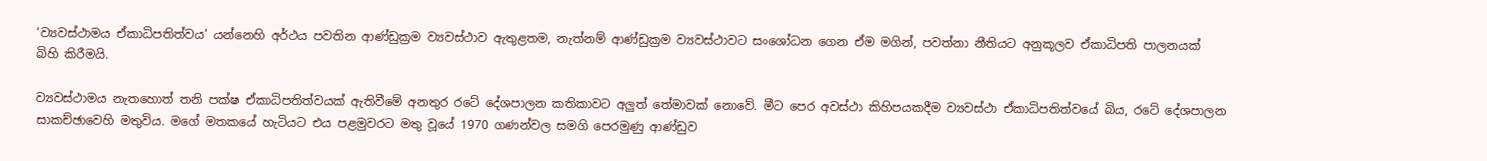‘ව්‍යවස්ථාමය ඒකාධිපතිත්වය’ යන්නෙහි අර්ථය පවතින ආණ්ඩුක්‍රම ව්‍යවස්ථාව ඇතුළතම, නැත්නම් ආණ්ඩුක්‍රම ව්‍යවස්ථාවට සංශෝධන ගෙන ඒම මගින්, පවත්නා නීතියට අනුකූලව ඒකාධිපති පාලනයක් බිහි කිරීමයි.

ව්‍යවස්ථාමය නැතහොත් තනි පක්ෂ ඒකාධිපතිත්වයක් ඇතිවීමේ අනතුර රටේ දේශපාලන කතිකාවට අලුත් තේමාවක් නොවේ. මීට පෙර අවස්ථා කිහිපයකදීම ව්‍යවස්ථා ඒකාධිපතිත්වයේ බිය, රටේ දේශපාලන සාකච්ඡාවෙහි මතුවිය. මගේ මතකයේ හැටියට එය පළමුවරට මතු වූයේ 1970 ගණන්වල සමගි පෙරමුණු ආණ්ඩුව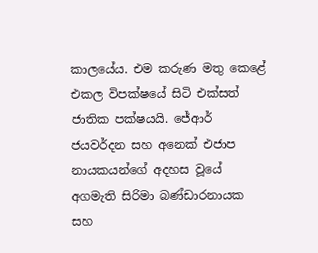කාලයේය. එම කරුණ මතු කෙළේ එකල විපක්ෂයේ සිටි එක්සත් ජාතික පක්ෂයයි. ජේආර් ජයවර්දන සහ අනෙක් එජාප නායකයන්ගේ අදහස වූයේ අගමැති සිරිමා බණ්ඩාරනායක සහ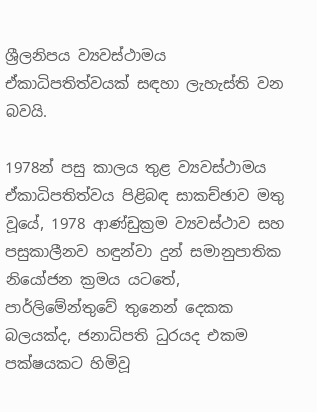ශ්‍රීලනිපය ව්‍යවස්ථාමය ඒකාධිපතිත්වයක් සඳහා ලැහැස්ති වන බවයි.

1978න් පසු කාලය තුළ ව්‍යවස්ථාමය ඒකාධිපතිත්වය පිළිබඳ සාකච්ඡාව මතු වූයේ, 1978 ආණ්ඩුක්‍රම ව්‍යවස්ථාව සහ පසුකාලීනව හඳුන්වා දුන් සමානුපාතික නියෝජන ක්‍රමය යටතේ, පාර්ලිමේන්තුවේ තුනෙන් දෙකක බලයක්ද, ජනාධිපති ධුරයද එකම පක්ෂයකට හිමිවූ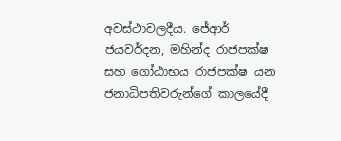අවස්ථාවලදීය. ජේආර් ජයවර්දන, මහින්ද රාජපක්ෂ සහ ගෝඨාභය රාජපක්ෂ යන ජනාධිපතිවරුන්ගේ කාලයේදී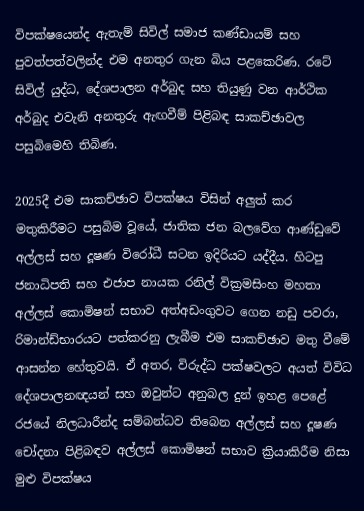විපක්ෂයෙන්ද ඇතැම් සිවිල් සමාජ කණ්ඩායම් සහ පුවත්පත්වලින්ද එම අනතුර ගැන බිය පළකෙරිණ. රටේ සිවිල් යුද්ධ, දේශපාලන අර්බුද සහ තියුණු වන ආර්ථික අර්බුද එවැනි අනතුරු ඇඟවීම් පිළිබඳ සාකච්ඡාවල පසුබිමෙහි තිබිණ.

2025දී එම සාකච්ඡාව විපක්ෂය විසින් අලුත් කර මතුකිරීමට පසුබිම වූයේ, ජාතික ජන බලවේග ආණ්ඩුවේ අල්ලස් සහ දූෂණ විරෝධී සටන ඉදිරියට යද්දීය. හිටපු ජනාධිපති සහ එජාප නායක රනිල් වික්‍රමසිංහ මහතා අල්ලස් කොමිෂන් සභාව අත්අඩංගුවට ගෙන නඩු පවරා, රිමාන්ඩ්භාරයට පත්කරනු ලැබීම එම සාකච්ඡාව මතු වීමේ ආසන්න හේතුවයි. ඒ අතර, විරුද්ධ පක්ෂවලට අයත් විවිධ දේශපාලනඥයන් සහ ඔවුන්ට අනුබල දුන් ඉහළ පෙළේ රජයේ නිලධාරීන්ද සම්බන්ධව තිබෙන අල්ලස් සහ දූෂණ චෝදනා පිළිබඳව අල්ලස් කොමිෂන් සභාව ක්‍රියාකිරීම නිසා මුළු විපක්ෂය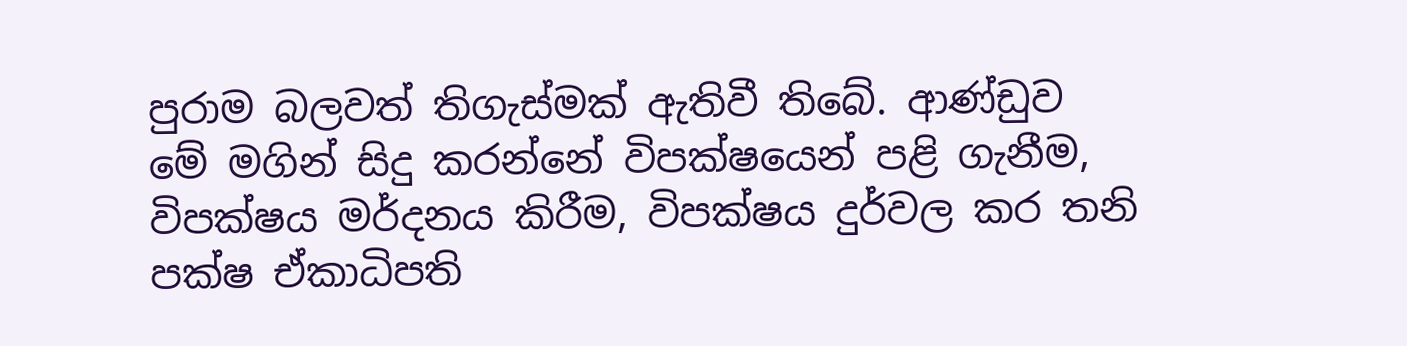පුරාම බලවත් තිගැස්මක් ඇතිවී තිබේ. ආණ්ඩුව මේ මගින් සිදු කරන්නේ විපක්ෂයෙන් පළි ගැනීම, විපක්ෂය මර්දනය කිරීම, විපක්ෂය දුර්වල කර තනි පක්ෂ ඒකාධිපති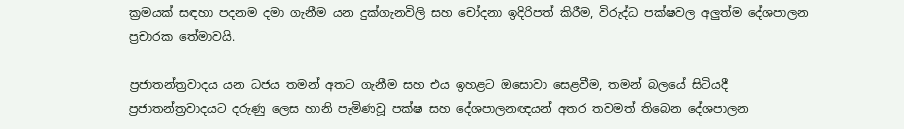ක්‍රමයක් සඳහා පදනම දමා ගැනීම යන දුක්ගැනවිලි සහ චෝදනා ඉදිරිපත් කිරීම, විරුද්ධ පක්ෂවල අලුත්ම දේශපාලන ප්‍රචාරක තේමාවයි.

ප්‍රජාතන්ත්‍රවාදය යන ධජය තමන් අතට ගැනීම සහ එය ඉහළට ඔසොවා සෙළවීම, තමන් බලයේ සිටියදී ප්‍රජාතන්ත්‍රවාදයට දරුණු ලෙස හානි පැමිණවූ පක්ෂ සහ දේශපාලනඥයන් අතර තවමත් තිබෙන දේශපාලන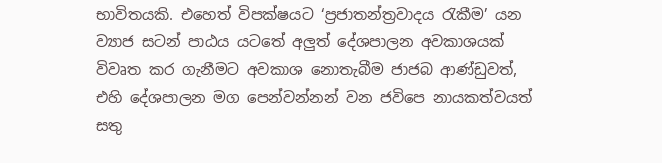භාවිතයකි. එහෙත් විපක්ෂයට ‘ප්‍රජාතන්ත්‍රවාදය රැකීම’ යන ව්‍යාජ සටන් පාඨය යටතේ අලුත් දේශපාලන අවකාශයක් විවෘත කර ගැනීමට අවකාශ නොතැබීම ජාජබ ආණ්ඩුවත්, එහි දේශපාලන මග පෙන්වන්නන් වන ජවිපෙ නායකත්වයත් සතු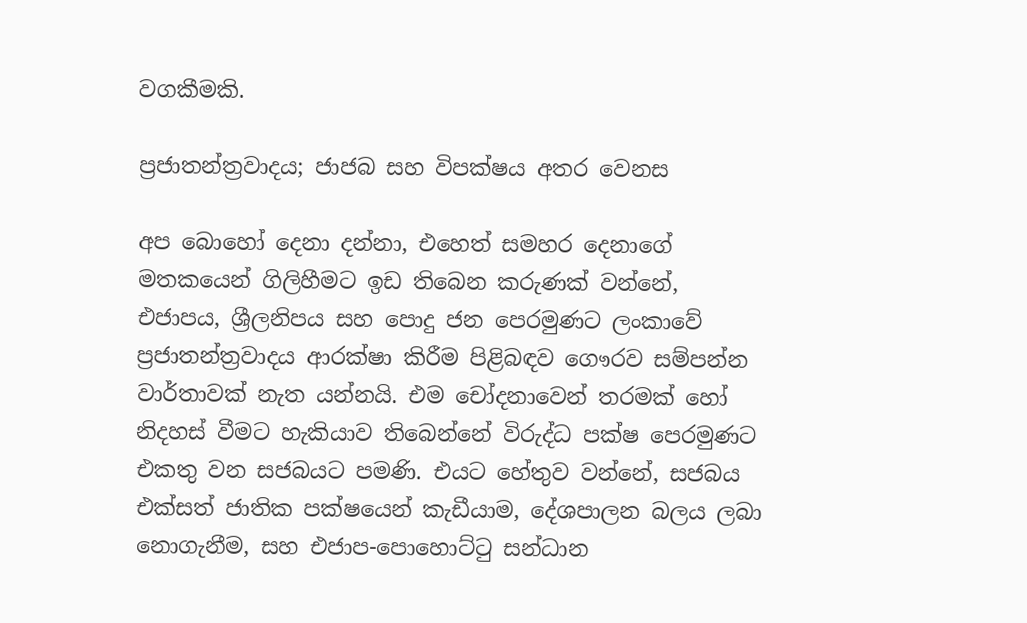වගකීමකි.

ප්‍රජාතන්ත්‍රවාදය; ජාජබ සහ විපක්ෂය අතර වෙනස

අප බොහෝ දෙනා දන්නා, එහෙත් සමහර දෙනාගේ මතකයෙන් ගිලිහීමට ඉඩ තිබෙන කරුණක් වන්නේ, එජාපය, ශ්‍රීලනිපය සහ පොදු ජන පෙරමුණට ලංකාවේ ප්‍රජාතන්ත්‍රවාදය ආරක්ෂා කිරීම පිළිබඳව ගෞරව සම්පන්න වාර්තාවක් නැත යන්නයි. එම චෝදනාවෙන් තරමක් හෝ නිදහස් වීමට හැකියාව තිබෙන්නේ විරුද්ධ පක්ෂ පෙරමුණට එකතු වන සජබයට පමණි. එයට හේතුව වන්නේ, සජබය එක්සත් ජාතික පක්ෂයෙන් කැඩීයාම, දේශපාලන බලය ලබා නොගැනීම, සහ එජාප-පොහොට්ටු සන්ධාන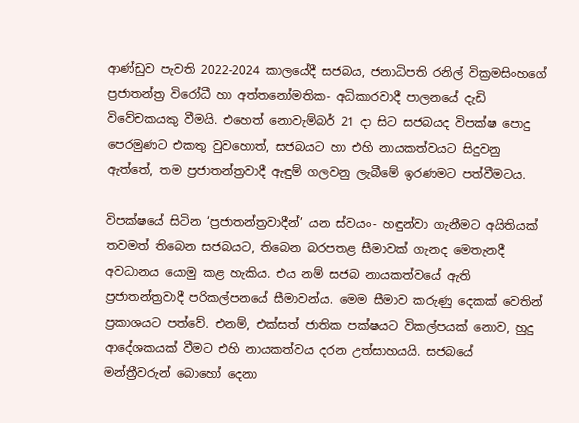ආණ්ඩුව පැවති 2022-2024 කාලයේදී සජබය, ජනාධිපති රනිල් වික්‍රමසිංහගේ ප්‍රජාතන්ත්‍ර විරෝධී හා අත්තනෝමතික- අධිකාරවාදී පාලනයේ දැඩි විවේචකයකු වීමයි. එහෙත් නොවැම්බර් 21 දා සිට සජබයද විපක්ෂ පොදු පෙරමුණට එකතු වුවහොත්, සජබයට හා එහි නායකත්වයට සිදුවනු ඇත්තේ, තම ප්‍රජාතන්ත්‍රවාදී ඇඳුම් ගලවනු ලැබීමේ ඉරණමට පත්වීමටය.

විපක්ෂයේ සිටින ‘ප්‍රජාතන්ත්‍රවාදීන්’ යන ස්වයං- හඳුන්වා ගැනීමට අයිතියක් තවමත් තිබෙන සජබයට, තිබෙන බරපතළ සීමාවක් ගැනද මෙතැනදී අවධානය යොමු කළ හැකිය. එය නම් සජබ නායකත්වයේ ඇති ප්‍රජාතන්ත්‍රවාදී පරිකල්පනයේ සීමාවන්ය. මෙම සීමාව කරුණු දෙකක් වෙතින් ප්‍රකාශයට පත්වේ. එනම්, එක්සත් ජාතික පක්ෂයට විකල්පයක් නොව, හුදු ආදේශකයක් වීමට එහි නායකත්වය දරන උත්සාහයයි. සජබයේ මන්ත්‍රීවරුන් බොහෝ දෙනා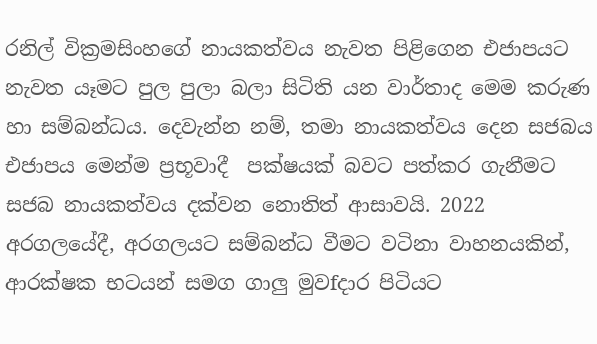රනිල් වික්‍රමසිංහගේ නායකත්වය නැවත පිළිගෙන එජාපයට නැවත යෑමට පුල පුලා බලා සිටිති යන වාර්තාද මෙම කරුණ හා සම්බන්ධය. දෙවැන්න නම්, තමා නායකත්වය දෙන සජබය එජාපය මෙන්ම ප්‍රභූවාදී  පක්ෂයක් බවට පත්කර ගැනීමට සජබ නායකත්වය දක්වන නොතිත් ආසාවයි. 2022 අරගලයේදී, අරගලයට සම්බන්ධ වීමට වටිනා වාහනයකින්, ආරක්ෂක භටයන් සමග ගාලු මුවfදාර පිටියට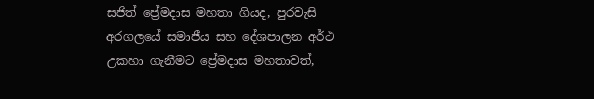සජිත් ප්‍රේමදාස මහතා ගියද, පුරවැසි අරගලයේ සමාජීය සහ දේශපාලන අර්ථ උකහා ගැනීමට ප්‍රේමදාස මහතාවත්,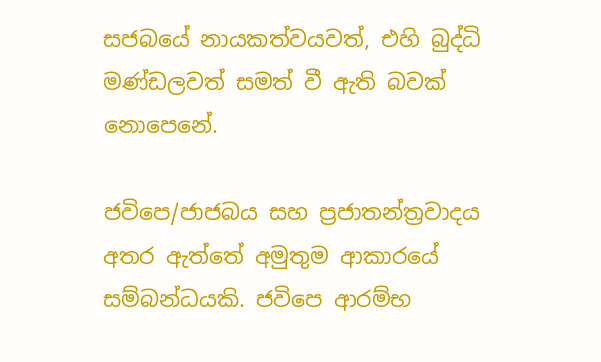සජබයේ නායකත්වයවත්, එහි බුද්ධි මණ්ඩලවත් සමත් වී ඇති බවක් නොපෙනේ.

ජවිපෙ/ජාජබය සහ ප්‍රජාතන්ත්‍රවාදය අතර ඇත්තේ අමුතුම ආකාරයේ සම්බන්ධයකි. ජවිපෙ ආරම්භ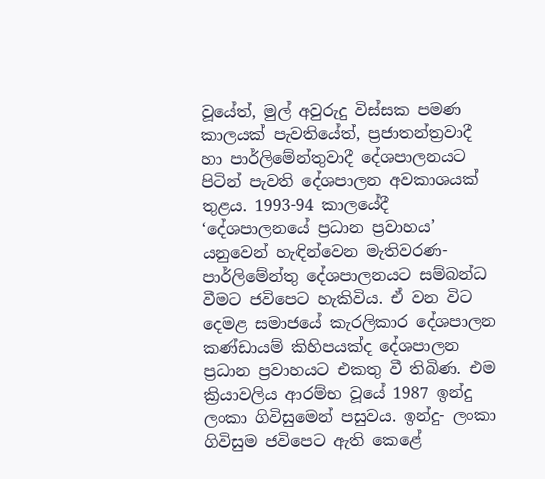වූයේත්, මුල් අවුරුදු විස්සක පමණ කාලයක් පැවතියේත්, ප්‍රජාතන්ත්‍රවාදී හා පාර්ලිමේන්තුවාදී දේශපාලනයට පිටින් පැවති දේශපාලන අවකාශයක් තුළය. 1993-94 කාලයේදී ‘දේශපාලනයේ ප්‍රධාන ප්‍රවාහය’ යනුවෙන් හැඳින්වෙන මැතිවරණ- පාර්ලිමේන්තු දේශපාලනයට සම්බන්ධ වීමට ජවිපෙට හැකිවිය. ඒ වන විට දෙමළ සමාජයේ කැරලිකාර දේශපාලන කණ්ඩායම් කිහිපයක්ද දේශපාලන ප්‍රධාන ප්‍රවාහයට එකතු වී තිබිණ. එම ක්‍රියාවලිය ආරම්භ වූයේ 1987 ඉන්දු ලංකා ගිවිසුමෙන් පසුවය. ඉන්දු- ලංකා ගිවිසුම ජවිපෙට ඇති කෙළේ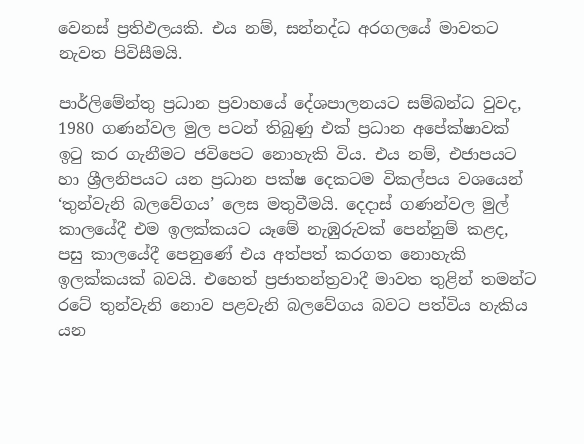වෙනස් ප්‍රතිඵලයකි. එය නම්, සන්නද්ධ අරගලයේ මාවතට නැවත පිවිසීමයි.

පාර්ලිමේන්තු ප්‍රධාන ප්‍රවාහයේ දේශපාලනයට සම්බන්ධ වුවද, 1980 ගණන්වල මුල පටන් තිබුණු එක් ප්‍රධාන අපේක්ෂාවක් ඉටු කර ගැනීමට ජවිපෙට නොහැකි විය. එය නම්, එජාපයට හා ශ්‍රීලනිපයට යන ප්‍රධාන පක්ෂ දෙකටම විකල්පය වශයෙන් ‘තුන්වැනි බලවේගය’ ලෙස මතුවීමයි. දෙදාස් ගණන්වල මුල් කාලයේදී එම ඉලක්කයට යෑමේ නැඹුරුවක් පෙන්නුම් කළද, පසු කාලයේදී පෙනුණේ එය අත්පත් කරගත නොහැකි ඉලක්කයක් බවයි. එහෙත් ප්‍රජාතන්ත්‍රවාදී මාවත තුළින් තමන්ට රටේ තුන්වැනි නොව පළවැනි බලවේගය බවට පත්විය හැකිය යන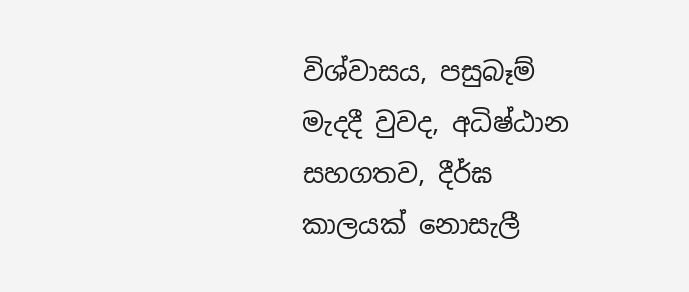විශ්වාසය, පසුබෑම් මැදදී වුවද, අධිෂ්ඨාන සහගතව, දීර්ඝ කාලයක් නොසැලී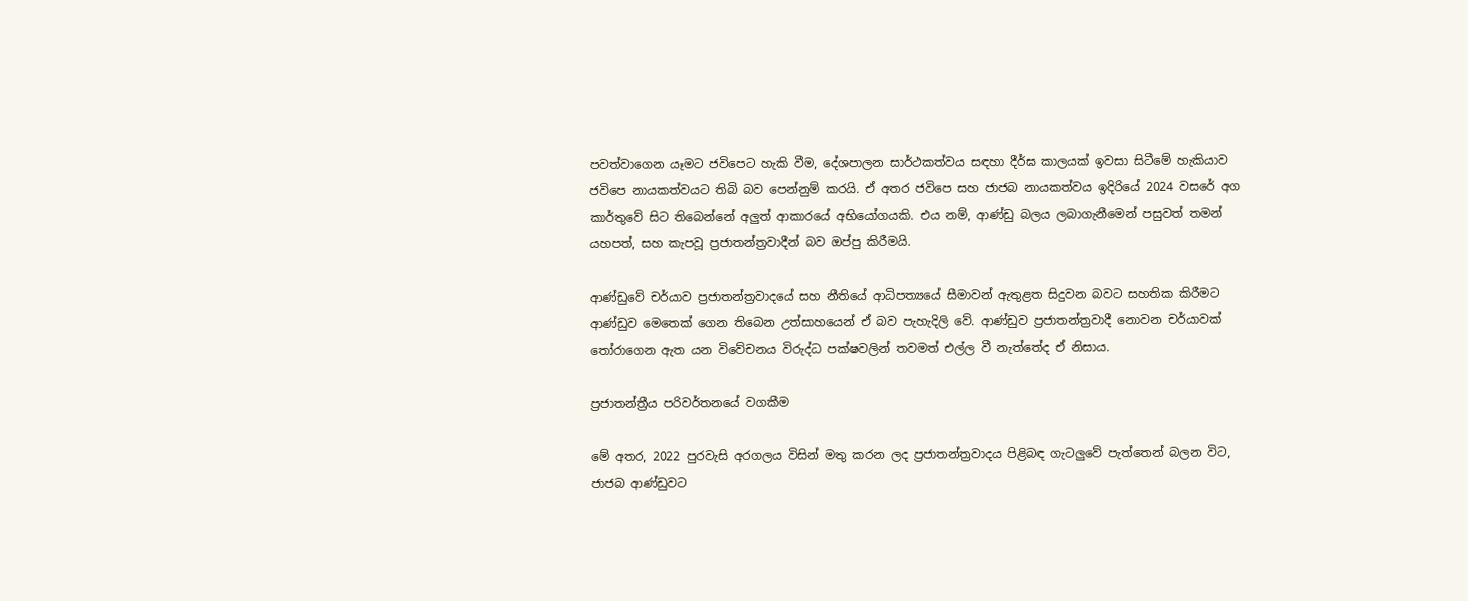පවත්වාගෙන යෑමට ජවිපෙට හැකි වීම, දේශපාලන සාර්ථකත්වය සඳහා දීර්ඝ කාලයක් ඉවසා සිටීමේ හැකියාව ජවිපෙ නායකත්වයට තිබි බව පෙන්නුම් කරයි. ඒ අතර ජවිපෙ සහ ජාජබ නායකත්වය ඉදිරියේ 2024 වසරේ අග කාර්තුවේ සිට තිබෙන්නේ අලුත් ආකාරයේ අභියෝගයකි. එය නම්, ආණ්ඩු බලය ලබාගැනීමෙන් පසුවත් තමන් යහපත්, සහ කැපවූ ප්‍රජාතන්ත්‍රවාදීන් බව ඔප්පු කිරීමයි.

ආණ්ඩුවේ චර්යාව ප්‍රජාතන්ත්‍රවාදයේ සහ නීතියේ ආධිපත්‍යයේ සීමාවන් ඇතුළත සිදුවන බවට සහතික කිරීමට ආණ්ඩුව මෙතෙක් ගෙන තිබෙන උත්සාහයෙන් ඒ බව පැහැදිලි වේ. ආණ්ඩුව ප්‍රජාතන්ත්‍රවාදී නොවන චර්යාවක් තෝරාගෙන ඇත යන විවේචනය විරුද්ධ පක්ෂවලින් තවමත් එල්ල වී නැත්තේද ඒ නිසාය.

ප්‍රජාතන්ත්‍රීය පරිවර්තනයේ වගකීම

මේ අතර, 2022 පුරවැසි අරගලය විසින් මතු කරන ලද ප්‍රජාතන්ත්‍රවාදය පිළිබඳ ගැටලුවේ පැත්තෙන් බලන විට, ජාජබ ආණ්ඩුවට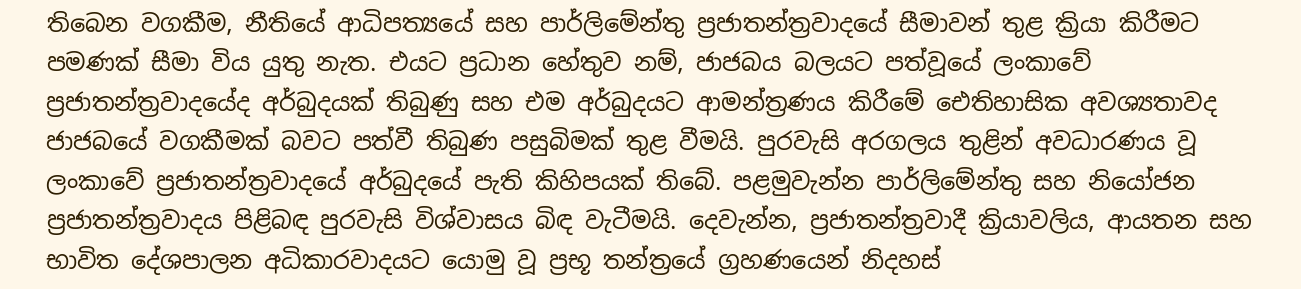තිබෙන වගකීම, නීතියේ ආධිපත්‍යයේ සහ පාර්ලිමේන්තු ප්‍රජාතන්ත්‍රවාදයේ සීමාවන් තුළ ක්‍රියා කිරීමට පමණක් සීමා විය යුතු නැත. එයට ප්‍රධාන හේතුව නම්, ජාජබය බලයට පත්වූයේ ලංකාවේ ප්‍රජාතන්ත්‍රවාදයේද අර්බුදයක් තිබුණු සහ එම අර්බුදයට ආමන්ත්‍රණය කිරීමේ ඓතිහාසික අවශ්‍යතාවද ජාජබයේ වගකීමක් බවට පත්වී තිබුණ පසුබිමක් තුළ වීමයි. පුරවැසි අරගලය තුළින් අවධාරණය වූ ලංකාවේ ප්‍රජාතන්ත්‍රවාදයේ අර්බුදයේ පැති කිහිපයක් තිබේ. පළමුවැන්න පාර්ලිමේන්තු සහ නියෝජන ප්‍රජාතන්ත්‍රවාදය පිළිබඳ පුරවැසි විශ්වාසය බිඳ වැටීමයි. දෙවැන්න, ප්‍රජාතන්ත්‍රවාදී ක්‍රියාවලිය, ආයතන සහ භාවිත දේශපාලන අධිකාරවාදයට යොමු වූ ප්‍රභූ තන්ත්‍රයේ ග්‍රහණයෙන් නිදහස්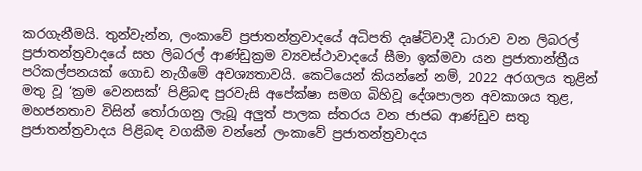කරගැනීමයි. තුන්වැන්න, ලංකාවේ ප්‍රජාතන්ත්‍රවාදයේ අධිපති දෘෂ්ටිවාදී ධාරාව වන ලිබරල් ප්‍රජාතන්ත්‍රවාදයේ සහ ලිබරල් ආණ්ඩුක්‍රම ව්‍යවස්ථාවාදයේ සීමා ඉක්මවා යන ප්‍රජාතාන්ත්‍රීය පරිකල්පනයක් ගොඩ නැගීමේ අවශ්‍යතාවයි. කෙටියෙන් කියන්නේ නම්, 2022 අරගලය තුළින් මතු වූ ‘ක්‍රම වෙනසක්‘ පිළිබඳ පුරවැසි අපේක්ෂා සමග බිහිවූ දේශපාලන අවකාශය තුළ, මහජනතාව විසින් තෝරාගනු ලැබූ අලුත් පාලක ස්තරය වන ජාජබ ආණ්ඩුව සතු ප්‍රජාතන්ත්‍රවාදය පිළිබඳ වගකීම වන්නේ ලංකාවේ ප්‍රජාතන්ත්‍රවාදය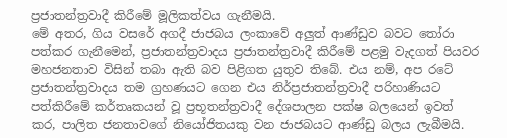ප්‍රජාතන්ත්‍රවාදී කිරීමේ මූලිකත්වය ගැනීමයි.
මේ අතර, ගිය වසරේ අගදී ජාජබය ලංකාවේ අලුත් ආණ්ඩුව බවට තෝරා පත්කර ගැනීමෙන්, ප්‍රජාතන්ත්‍රවාදය ප්‍රජාතන්ත්‍රවාදී කිරීමේ පළමු වැදගත් පියවර මහජනතාව විසින් තබා ඇති බව පිළිගත යුතුව තිබේ. එය නම්, අප රටේ ප්‍රජාතන්ත්‍රවාදය තම ග්‍රහණයට ගෙන එය නිර්ප්‍රජාතන්ත්‍රවාදී පරිහාණියට පත්කිරීමේ කර්තෘකයන් වූ ප්‍රභූතන්ත්‍රවාදී දේශපාලන පක්ෂ බලයෙන් ඉවත් කර, පාලිත ජනතාවගේ නියෝජිතයකු වන ජාජබයට ආණ්ඩු බලය ලැබීමයි.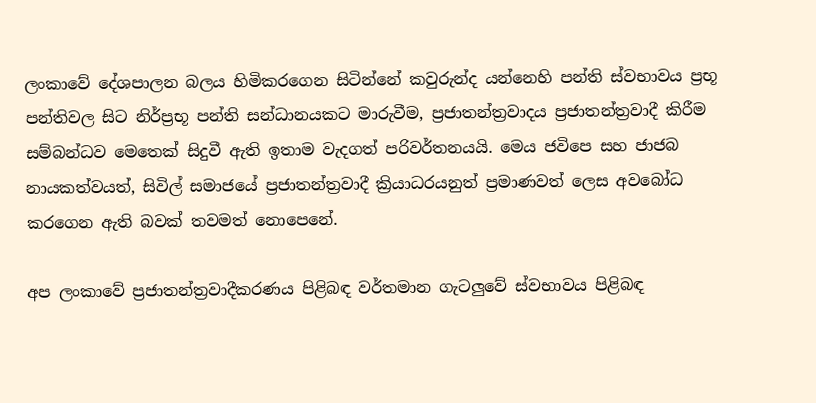ලංකාවේ දේශපාලන බලය හිමිකරගෙන සිටින්නේ කවුරුන්ද යන්නෙහි පන්ති ස්වභාවය ප්‍රභූ පන්තිවල සිට නිර්ප්‍රභූ පන්ති සන්ධානයකට මාරුවීම, ප්‍රජාතන්ත්‍රවාදය ප්‍රජාතන්ත්‍රවාදී කිරීම සම්බන්ධව මෙතෙක් සිදුවී ඇති ඉතාම වැදගත් පරිවර්තනයයි. මෙය ජවිපෙ සහ ජාජබ නායකත්වයත්, සිවිල් සමාජයේ ප්‍රජාතන්ත්‍රවාදී ක්‍රියාධරයනුත් ප්‍රමාණවත් ලෙස අවබෝධ කරගෙන ඇති බවක් තවමත් නොපෙනේ.

අප ලංකාවේ ප්‍රජාතන්ත්‍රවාදීකරණය පිළිබඳ වර්තමාන ගැටලුවේ ස්වභාවය පිළිබඳ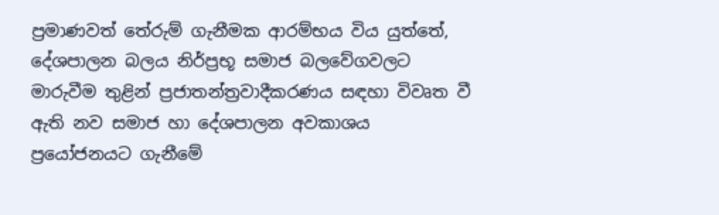ප්‍රමාණවත් තේරුම් ගැනීමක ආරම්භය විය යුත්තේ, දේශපාලන බලය නිර්ප්‍රභූ සමාජ බලවේගවලට මාරුවීම තුළින් ප්‍රජාතන්ත්‍රවාදීකරණය සඳහා විවෘත වී ඇති නව සමාජ හා දේශපාලන අවකාශය ප්‍රයෝජනයට ගැනීමේ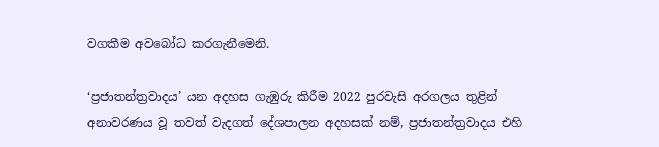වගකීම අවබෝධ කරගැනීමෙනි.

‘ප්‍රජාතන්ත්‍රවාදය’ යන අදහස ගැඹුරු කිරීම 2022 පුරවැසි අරගලය තුළින් අනාවරණය වූ තවත් වැදගත් දේශපාලන අදහසක් නම්, ප්‍රජාතන්ත්‍රවාදය එහි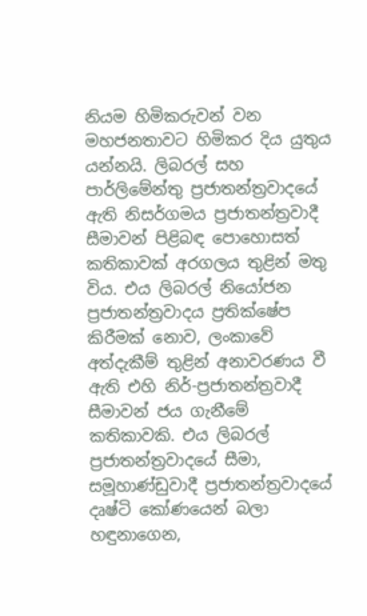නියම හිමිකරුවන් වන මහජනතාවට හිමිකර දිය යුතුය යන්නයි. ලිබරල් සහ පාර්ලිමේන්තු ප්‍රජාතන්ත්‍රවාදයේ ඇති නිසර්ගමය ප්‍රජාතන්ත්‍රවාදී සීමාවන් පිළිබඳ පොහොසත් කතිකාවක් අරගලය තුළින් මතු විය. එය ලිබරල් නියෝජන ප්‍රජාතන්ත්‍රවාදය ප්‍රතික්ෂේප කිරීමක් නොව, ලංකාවේ අත්දැකීම් තුළින් අනාවරණය වී ඇති එහි නිර්-ප්‍රජාතන්ත්‍රවාදී සීමාවන් ජය ගැනීමේ කතිකාවකි. එය ලිබරල් ප්‍රජාතන්ත්‍රවාදයේ සීමා, සමූහාණ්ඩුවාදී ප්‍රජාතන්ත්‍රවාදයේ දෘෂ්ටි කෝණයෙන් බලා හඳුනාගෙන,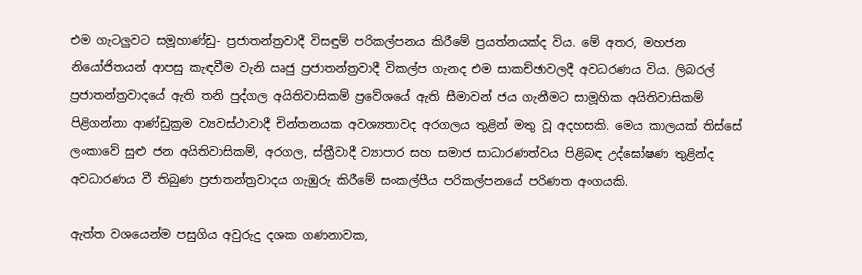එම ගැටලුවට සමූහාණ්ඩු- ප්‍රජාතන්ත්‍රවාදී විසඳුම් පරිකල්පනය කිරීමේ ප්‍රයත්නයක්ද විය. මේ අතර, මහජන නියෝජිතයන් ආපසු කැඳවීම වැනි ඍජු ප්‍රජාතන්ත්‍රවාදී විකල්ප ගැනද එම සාකච්ඡාවලදී අවධරණය විය. ලිබරල් ප්‍රජාතන්ත්‍රවාදයේ ඇති තනි පුද්ගල අයිතිවාසිකම් ප්‍රවේශයේ ඇති සීමාවන් ජය ගැනීමට සාමූහික අයිතිවාසිකම් පිළිගන්නා ආණ්ඩුක්‍රම ව්‍යවස්ථාවාදී චින්තනයක අවශ්‍යතාවද අරගලය තුළින් මතු වූ අදහසකි. මෙය කාලයක් තිස්සේ ලංකාවේ සුළු ජන අයිතිවාසිකම්, අරගල, ස්ත්‍රීවාදී ව්‍යාපාර සහ සමාජ සාධාරණත්වය පිළිබඳ උද්ඝෝෂණ තුළින්ද අවධාරණය වී තිබුණ ප්‍රජාතන්ත්‍රවාදය ගැඹුරු කිරීමේ සංකල්පීය පරිකල්පනයේ පරිණත අංගයකි.

ඇත්ත වශයෙන්ම පසුගිය අවුරුදු දශක ගණනාවක,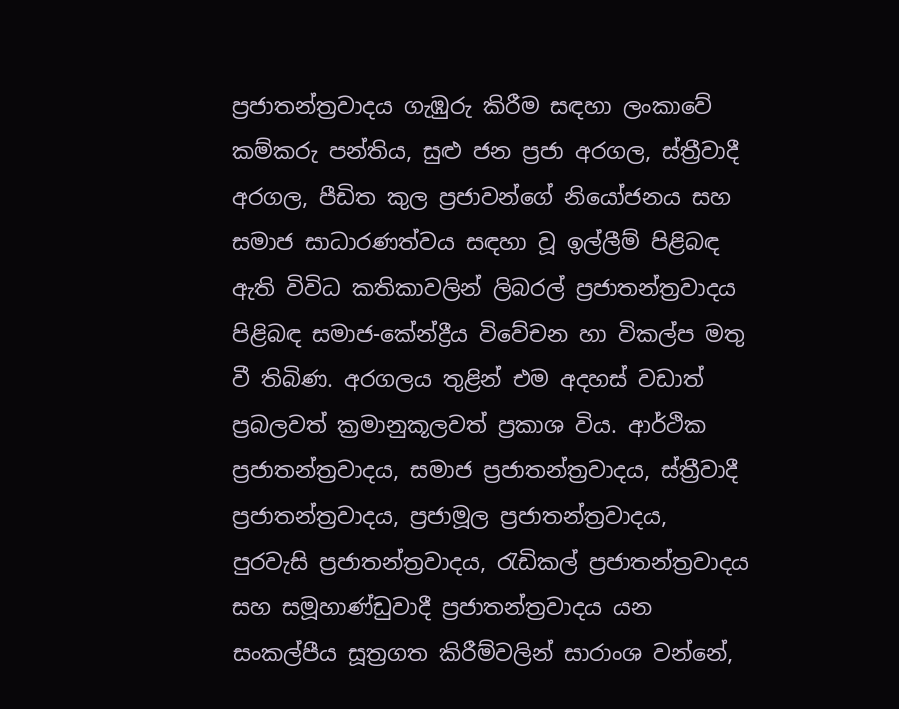ප්‍රජාතන්ත්‍රවාදය ගැඹුරු කිරීම සඳහා ලංකාවේ කම්කරු පන්තිය, සුළු ජන ප්‍රජා අරගල, ස්ත්‍රීවාදී අරගල, පීඩිත කුල ප්‍රජාවන්ගේ නියෝජනය සහ සමාජ සාධාරණත්වය සඳහා වූ ඉල්ලීම් පිළිබඳ ඇති විවිධ කතිකාවලින් ලිබරල් ප්‍රජාතන්ත්‍රවාදය පිළිබඳ සමාජ-කේන්ද්‍රීය විවේචන හා විකල්ප මතු වී තිබිණ. අරගලය තුළින් එම අදහස් වඩාත් ප්‍රබලවත් ක්‍රමානුකූලවත් ප්‍රකාශ විය. ආර්ථික ප්‍රජාතන්ත්‍රවාදය, සමාජ ප්‍රජාතන්ත්‍රවාදය, ස්ත්‍රීවාදී ප්‍රජාතන්ත්‍රවාදය, ප්‍රජාමූල ප්‍රජාතන්ත්‍රවාදය, පුරවැසි ප්‍රජාතන්ත්‍රවාදය, රැඩිකල් ප්‍රජාතන්ත්‍රවාදය සහ සමූහාණ්ඩුවාදී ප්‍රජාතන්ත්‍රවාදය යන සංකල්පීය සූත්‍රගත කිරීම්වලින් සාරාංශ වන්නේ,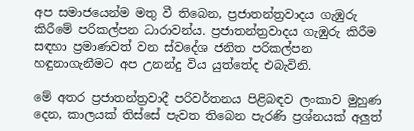අප සමාජයෙන්ම මතු වී තිබෙන, ප්‍රජාතන්ත්‍රවාදය ගැඹුරු කිරීමේ පරිකල්පන ධාරාවන්ය. ප්‍රජාතන්ත්‍රවාදය ගැඹුරු කිරීම සඳහා ප්‍රමාණවත් වන ස්වදේශ ජනිත පරිකල්පන හඳුනාගැනීමට අප උනන්දු විය යුත්තේද එබැවිනි.

මේ අතර ප්‍රජාතන්ත්‍රවාදී පරිවර්තනය පිළිබඳව ලංකාව මුහුණ දෙන, කාලයක් තිස්සේ පැවත තිබෙන පැරණි ප්‍රශ්නයක් අලුත්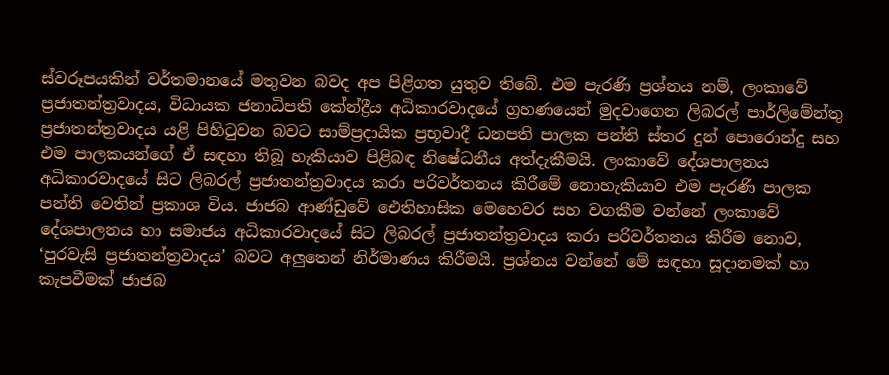ස්වරූපයකින් වර්තමානයේ මතුවන බවද අප පිළිගත යුතුව තිබේ. එම පැරණි ප්‍රශ්නය නම්, ලංකාවේ ප්‍රජාතන්ත්‍රවාදය, විධායක ජනාධිපති කේන්ද්‍රීය අධිකාරවාදයේ ග්‍රහණයෙන් මුදවාගෙන ලිබරල් පාර්ලිමේන්තු ප්‍රජාතන්ත්‍රවාදය යළි පිහිටුවන බවට සාම්ප්‍රදායික ප්‍රභූවාදී ධනපති පාලක පන්ති ස්තර දුන් පොරොන්දු සහ එම පාලකයන්ගේ ඒ සඳහා තිබූ හැකියාව පිළිබඳ නිෂේධනීය අත්දැකීමයි. ලංකාවේ දේශපාලනය අධිකාරවාදයේ සිට ලිබරල් ප්‍රජාතන්ත්‍රවාදය කරා පරිවර්තනය කිරීමේ නොහැකියාව එම පැරණි පාලක පන්ති වෙතින් ප්‍රකාශ විය. ජාජබ ආණ්ඩුවේ ඓතිහාසික මෙහෙවර සහ වගකීම වන්නේ ලංකාවේ දේශපාලනය හා සමාජය අධිකාරවාදයේ සිට ලිබරල් ප්‍රජාතන්ත්‍රවාදය කරා පරිවර්තනය කිරීම නොව, ‘පුරවැසි ප්‍රජාතන්ත්‍රවාදය’ බවට අලුතෙන් නිර්මාණය කිරීමයි. ප්‍රශ්නය වන්නේ මේ සඳහා සූදානමක් හා කැපවීමක් ජාජබ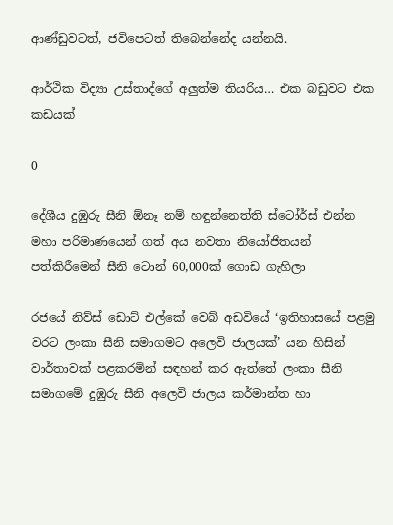ආණ්ඩුවටත්, ජවිපෙටත් තිබෙන්නේද යන්නයි.

ආර්ථික විද්‍යා උස්තාද්ගේ අලුත්ම තියරිය… එක බඩුවට එක කඩයක්

0

දේශීය දුඹුරු සීනි ඕනෑ නම් හඳුන්නෙත්ති ස්ටෝර්ස් එන්න
මහා පරිමාණයෙන් ගත් අය නවතා නියෝජිතයන් පත්කිරීමෙන් සීනි ටොන් 60,000ක් ගොඩ ගැහිලා

රජයේ නිව්ස් ඩොට් එල්කේ වෙබ් අඩවියේ ‘ඉතිහාසයේ පළමු වරට ලංකා සීනි සමාගමට අලෙවි ජාලයක්’ යන හිසින් වාර්තාවක් පළකරමින් සඳහන් කර ඇත්තේ ලංකා සීනි සමාගමේ දුඹුරු සීනි අලෙවි ජාලය කර්මාන්ත හා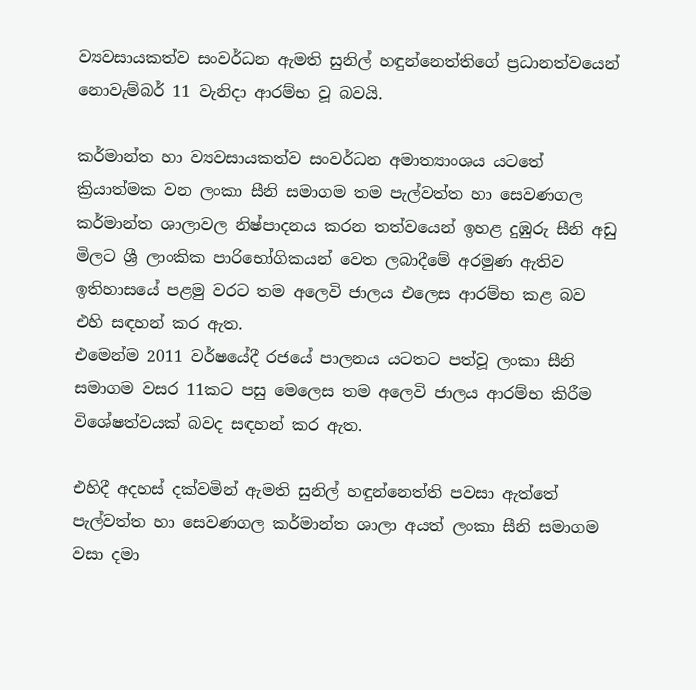ව්‍යවසායකත්ව සංවර්ධන ඇමති සුනිල් හඳුන්නෙත්තිගේ ප්‍රධානත්වයෙන් නොවැම්බර් 11 වැනිදා ආරම්භ වූ බවයි.

කර්මාන්ත හා ව්‍යවසායකත්ව සංවර්ධන අමාත්‍යාංශය යටතේ ක්‍රියාත්මක වන ලංකා සීනි සමාගම තම පැල්වත්ත හා සෙවණගල කර්මාන්ත ශාලාවල නිෂ්පාදනය කරන තත්වයෙන් ඉහළ දුඹුරු සීනි අඩු මිලට ශ්‍රී ලාංකික පාරිභෝගිකයන් වෙත ලබාදීමේ අරමුණ ඇතිව ඉතිහාසයේ පළමු වරට තම අලෙවි ජාලය එලෙස ආරම්භ කළ බව එහි සඳහන් කර ඇත.
එමෙන්ම 2011 වර්ෂයේදී රජයේ පාලනය යටතට පත්වූ ලංකා සීනි සමාගම වසර 11කට පසු මෙලෙස තම අලෙවි ජාලය ආරම්භ කිරීම විශේෂත්වයක් බවද සඳහන් කර ඇත.

එහිදී අදහස් දක්වමින් ඇමති සුනිල් හඳුන්නෙත්ති පවසා ඇත්තේ පැල්වත්ත හා සෙවණගල කර්මාන්ත ශාලා අයත් ලංකා සීනි සමාගම වසා දමා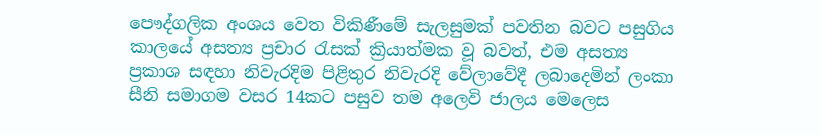පෞද්ගලික අංශය වෙත විකිණීමේ සැලසුමක් පවතින බවට පසුගිය කාලයේ අසත්‍ය ප්‍රචාර රැසක් ක්‍රියාත්මක වූ බවත්, එම අසත්‍ය ප්‍රකාශ සඳහා නිවැරදිම පිළිතුර නිවැරදි වේලාවේදී ලබාදෙමින් ලංකා සීනි සමාගම වසර 14කට පසුව තම අලෙවි ජාලය මෙලෙස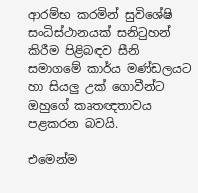ආරම්භ කරමින් සුවිශේෂි සංධිස්ථානයක් සනිටුහන් කිරීම පිළිබඳව සීනි සමාගමේ කාර්ය මණ්ඩලයට හා සියලු උක් ගොවීන්ට ඔහුගේ කෘතඥතාවය පළකරන බවයි.

එමෙන්ම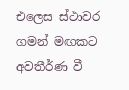එලෙස ස්ථාවර ගමන් මඟකට අවතීර්ණ වී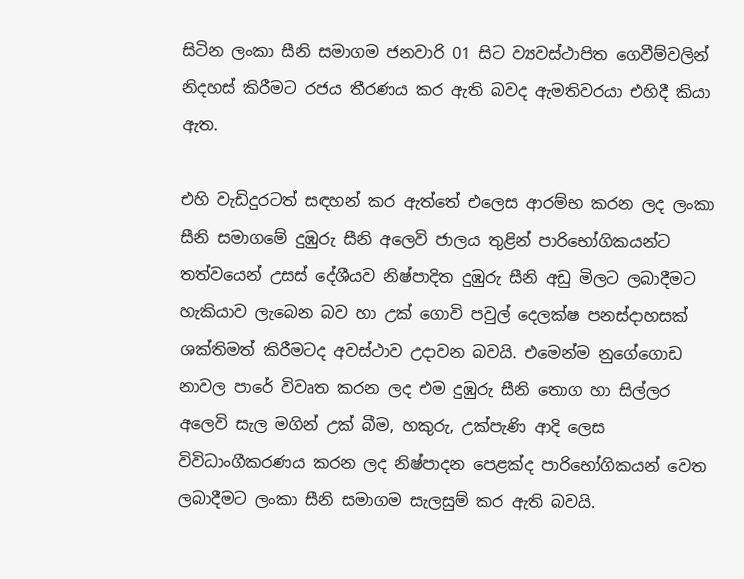සිටින ලංකා සීනි සමාගම ජනවාරි 01 සිට ව්‍යවස්ථාපිත ගෙවීම්වලින් නිදහස් කිරීමට රජය තීරණය කර ඇති බවද ඇමතිවරයා එහිදී කියා ඇත.

එහි වැඩිදුරටත් සඳහන් කර ඇත්තේ එලෙස ආරම්භ කරන ලද ලංකා සීනි සමාගමේ දුඹුරු සීනි අලෙවි ජාලය තුළින් පාරිභෝගිකයන්ට තත්වයෙන් උසස් දේශීයව නිෂ්පාදිත දුඹුරු සීනි අඩු මිලට ලබාදීමට හැකියාව ලැබෙන බව හා උක් ගොවි පවුල් දෙලක්ෂ පනස්දාහසක් ශක්තිමත් කිරීමටද අවස්ථාව උදාවන බවයි. එමෙන්ම නුගේගොඩ නාවල පාරේ විවෘත කරන ලද එම දුඹුරු සීනි තොග හා සිල්ලර අලෙවි සැල මගින් උක් බීම, හකුරු, උක්පැණි ආදි ලෙස විවිධාංගීකරණය කරන ලද නිෂ්පාදන පෙළක්ද පාරිභෝගිකයන් වෙත ලබාදීමට ලංකා සීනි සමාගම සැලසුම් කර ඇති බවයි.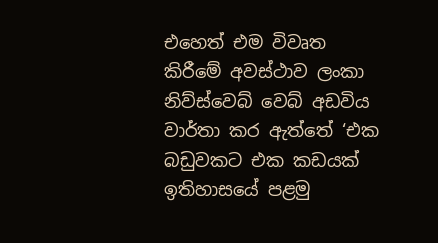එහෙත් එම විවෘත කිරීමේ අවස්ථාව ලංකා නිව්ස්වෙබ් වෙබ් අඩවිය වාර්තා කර ඇත්තේ ‘එක බඩුවකට එක කඩයක් ඉතිහාසයේ පළමු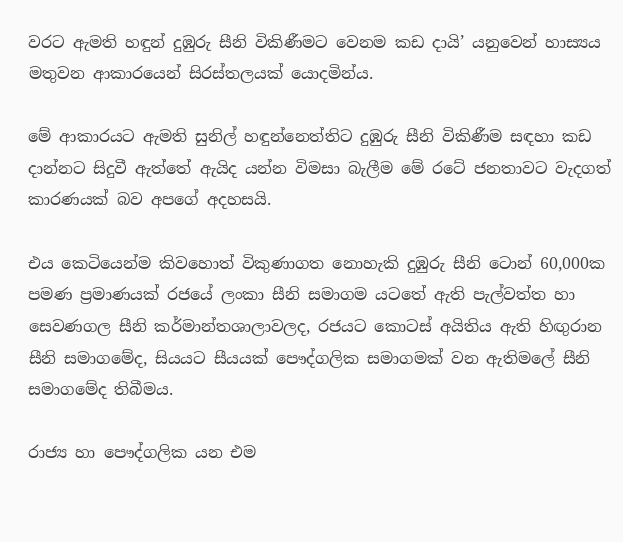වරට ඇමති හඳුන් දුඹුරු සීනි විකිණීමට වෙනම කඩ දායි’ යනුවෙන් හාස්‍යය මතුවන ආකාරයෙන් සිරස්තලයක් යොදමින්ය.

මේ ආකාරයට ඇමති සුනිල් හඳුන්නෙත්තිට දුඹුරු සීනි විකිණීම සඳහා කඩ දාන්නට සිදුවී ඇත්තේ ඇයිද යන්න විමසා බැලීම මේ රටේ ජනතාවට වැදගත් කාරණයක් බව අපගේ අදහසයි.

එය කෙටියෙන්ම කිවහොත් විකුණාගත නොහැකි දුඹුරු සීනි ටොන් 60,000ක පමණ ප්‍රමාණයක් රජයේ ලංකා සීනි සමාගම යටතේ ඇති පැල්වත්ත හා සෙවණගල සීනි කර්මාන්තශාලාවලද, රජයට කොටස් අයිතිය ඇති හිඟුරාන සීනි සමාගමේද, සියයට සීයයක් පෞද්ගලික සමාගමක් වන ඇතිමලේ සීනි සමාගමේද තිබීමය.

රාජ්‍ය හා පෞද්ගලික යන එම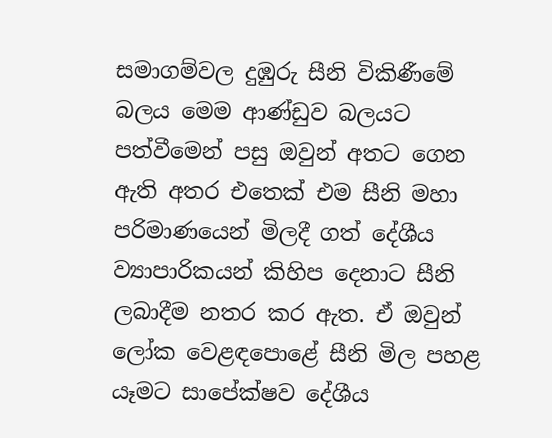සමාගම්වල දුඹුරු සීනි විකිණීමේ බලය මෙම ආණ්ඩුව බලයට පත්වීමෙන් පසු ඔවුන් අතට ගෙන ඇති අතර එතෙක් එම සීනි මහා පරිමාණයෙන් මිලදී ගත් දේශීය ව්‍යාපාරිකයන් කිහිප දෙනාට සීනි ලබාදීම නතර කර ඇත. ඒ ඔවුන් ලෝක වෙළඳපොළේ සීනි මිල පහළ යෑමට සාපේක්ෂව දේශීය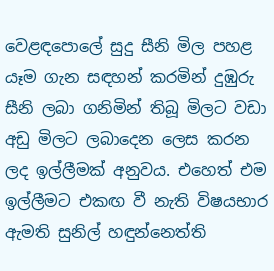වෙළඳපොලේ සුදු සීනි මිල පහළ යෑම ගැන සඳහන් කරමින් දුඹුරු සීනි ලබා ගනිමින් තිබූ මිලට වඩා අඩු මිලට ලබාදෙන ලෙස කරන ලද ඉල්ලීමක් අනුවය. එහෙත් එම ඉල්ලීමට එකඟ වී නැති විෂයභාර ඇමති සුනිල් හඳුන්නෙත්ති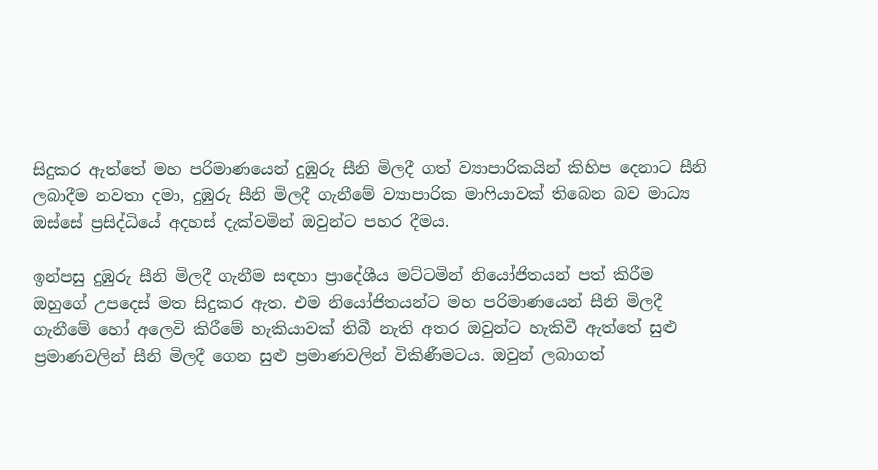සිදුකර ඇත්තේ මහ පරිමාණයෙන් දුඹුරු සීනි මිලදී ගත් ව්‍යාපාරිකයින් කිහිප දෙනාට සීනි ලබාදීම නවතා දමා, දුඹුරු සීනි මිලදී ගැනීමේ ව්‍යාපාරික මාෆියාවක් තිබෙන බව මාධ්‍ය ඔස්සේ ප්‍රසිද්ධියේ අදහස් දැක්වමින් ඔවුන්ට පහර දීමය.

ඉන්පසු දුඹුරු සීනි මිලදී ගැනීම සඳහා ප්‍රාදේශීය මට්ටමින් නියෝජිතයන් පත් කිරීම ඔහුගේ උපදෙස් මත සිදුකර ඇත. එම නියෝජිතයන්ට මහ පරිමාණයෙන් සීනි මිලදී ගැනීමේ හෝ අලෙවි කිරීමේ හැකියාවක් තිබී නැති අතර ඔවුන්ට හැකිවී ඇත්තේ සුළු ප්‍රමාණවලින් සීනි මිලදී ගෙන සුළු ප්‍රමාණවලින් විකිණීමටය. ඔවුන් ලබාගත්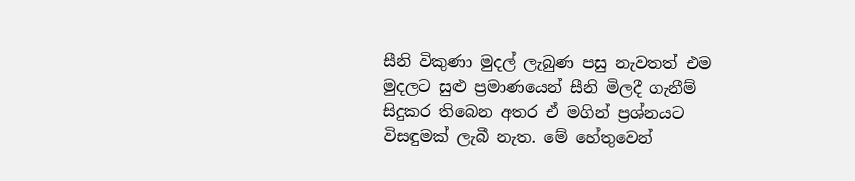සීනි විකුණා මුදල් ලැබුණ පසු නැවතත් එම මුදලට සුළු ප්‍රමාණයෙන් සීනි මිලදී ගැනීම් සිදුකර තිබෙන අතර ඒ මගින් ප්‍රශ්නයට විසඳුමක් ලැබී නැත. මේ හේතුවෙන්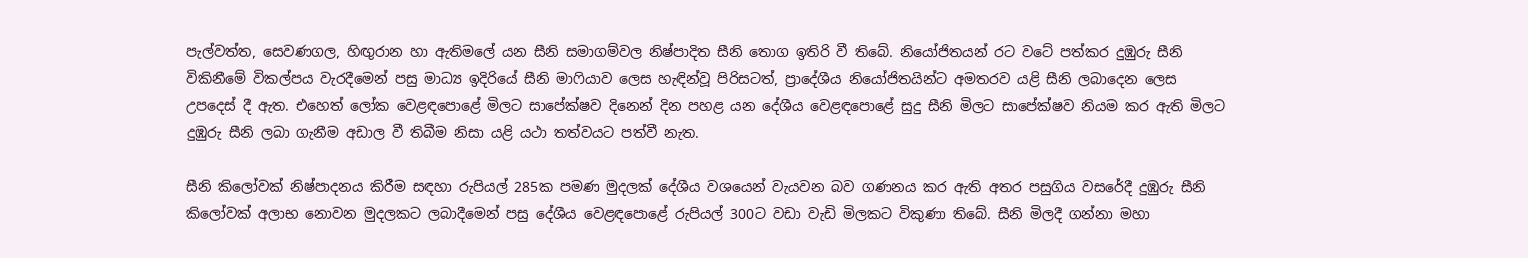පැල්වත්ත, සෙවණගල, හිඟුරාන හා ඇතිමලේ යන සීනි සමාගම්වල නිෂ්පාදිත සීනි තොග ඉතිරි වී තිබේ. නියෝජිතයන් රට වටේ පත්කර දුඹුරු සීනි විකිනීමේ විකල්පය වැරදීමෙන් පසු මාධ්‍ය ඉදිරියේ සීනි මාෆියාව ලෙස හැඳින්වූ පිරිසටත්, ප්‍රාදේශීය නියෝජිතයින්ට අමතරව යළි සීනි ලබාදෙන ලෙස උපදෙස් දී ඇත. එහෙත් ලෝක වෙළඳපොළේ මිලට සාපේක්ෂව දිනෙන් දින පහළ යන දේශීය වෙළඳපොළේ සුදු සීනි මිලට සාපේක්ෂව නියම කර ඇති මිලට දුඹුරු සීනි ලබා ගැනීම අඩාල වී තිබීම නිසා යළි යථා තත්වයට පත්වී නැත.

සීනි කිලෝවක් නිෂ්පාදනය කිරීම සඳහා රුපියල් 285ක පමණ මුදලක් දේශීය වශයෙන් වැයවන බව ගණනය කර ඇති අතර පසුගිය වසරේදී දුඹුරු සීනි කිලෝවක් අලාභ නොවන මුදලකට ලබාදීමෙන් පසු දේශීය වෙළඳපොළේ රුපියල් 300ට වඩා වැඩි මිලකට විකුණා තිබේ. සීනි මිලදී ගන්නා මහා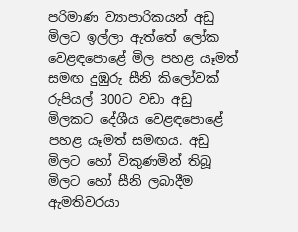පරිමාණ ව්‍යාපාරිකයන් අඩු මිලට ඉල්ලා ඇත්තේ ලෝක වෙළඳපොළේ මිල පහළ යෑමත් සමඟ දුඹුරු සීනි කිලෝවක් රුපියල් 300ට වඩා අඩු මිලකට දේශීය වෙළඳපොළේ පහළ යෑමත් සමඟය. අඩු මිලට හෝ විකුණමින් තිබූ මිලට හෝ සීනි ලබාදීම ඇමතිවරයා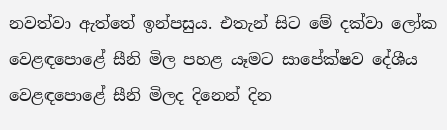නවත්වා ඇත්තේ ඉන්පසුය. එතැන් සිට මේ දක්වා ලෝක වෙළඳපොළේ සීනි මිල පහළ යෑමට සාපේක්ෂව දේශීය වෙළඳපොළේ සීනි මිලද දිනෙන් දින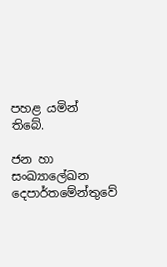පහළ යමින් තිබේ.

ජන හා සංඛ්‍යාලේඛන දෙපාර්තමේන්තුවේ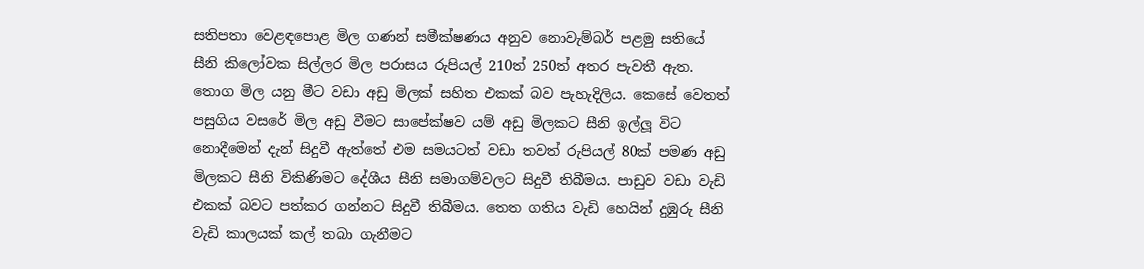සතිපතා වෙළඳපොළ මිල ගණන් සමීක්ෂණය අනුව නොවැම්බර් පළමු සතියේ සීනි කිලෝවක සිල්ලර මිල පරාසය රුපියල් 210ත් 250ත් අතර පැවතී ඇත. තොග මිල යනු මීට වඩා අඩු මිලක් සහිත එකක් බව පැහැදිලිය. කෙසේ වෙතත් පසුගිය වසරේ මිල අඩු වීමට සාපේක්ෂව යම් අඩු මිලකට සීනි ඉල්ලූ විට නොදීමෙන් දැන් සිදුවී ඇත්තේ එම සමයටත් වඩා තවත් රුපියල් 80ක් පමණ අඩු මිලකට සීනි විකිණිමට දේශීය සීනි සමාගම්වලට සිදුවී තිබීමය. පාඩුව වඩා වැඩි එකක් බවට පත්කර ගන්නට සිදුවී තිබීමය. තෙත ගතිය වැඩි හෙයින් දුඹුරු සීනි වැඩි කාලයක් කල් තබා ගැනීමට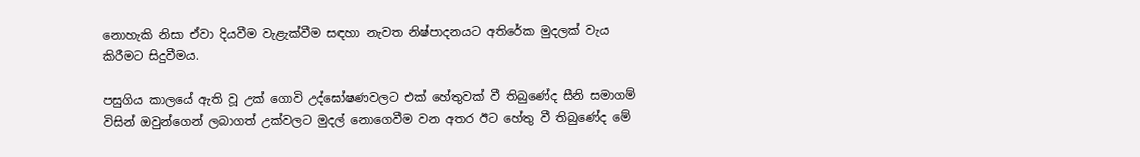නොහැකි නිසා ඒවා දියවීම වැළැක්වීම සඳහා නැවත නිෂ්පාදනයට අතිරේක මුදලක් වැය කිරීමට සිදුවීමය.

පසුගිය කාලයේ ඇති වූ උක් ගොවි උද්ඝෝෂණවලට එක් හේතුවක් වී තිබුණේද සීනි සමාගම් විසින් ඔවුන්ගෙන් ලබාගත් උක්වලට මුදල් නොගෙවීම වන අතර ඊට හේතු වී තිබුණේද මේ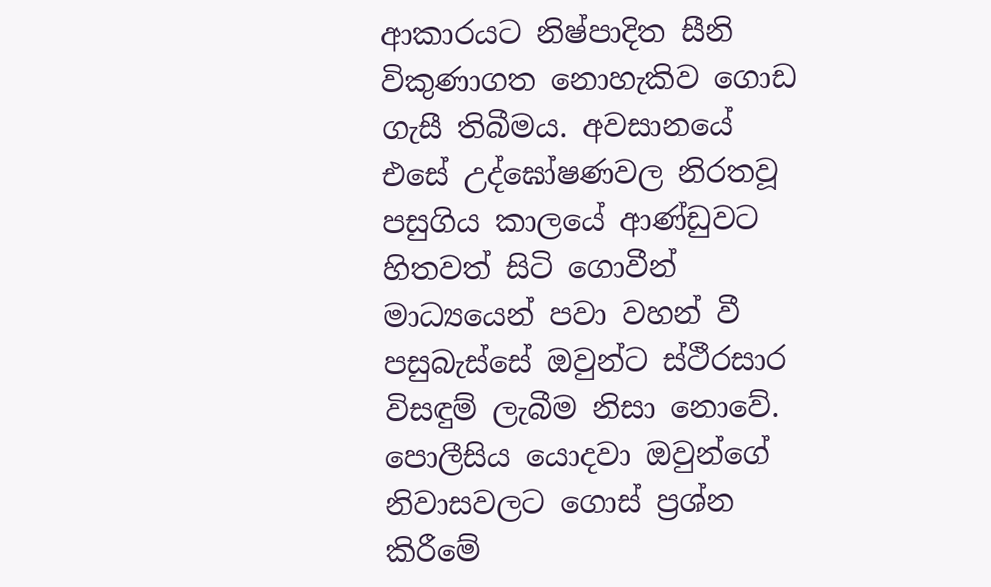ආකාරයට නිෂ්පාදිත සීනි විකුණාගත නොහැකිව ගොඩ ගැසී තිබීමය. අවසානයේ එසේ උද්ඝෝෂණවල නිරතවූ පසුගිය කාලයේ ආණ්ඩුවට හිතවත් සිටි ගොවීන් මාධ්‍යයෙන් පවා වහන් වී පසුබැස්සේ ඔවුන්ට ස්ථීරසාර විසඳුම් ලැබීම නිසා නොවේ. පොලීසිය යොදවා ඔවුන්ගේ නිවාසවලට ගොස් ප්‍රශ්න කිරීමේ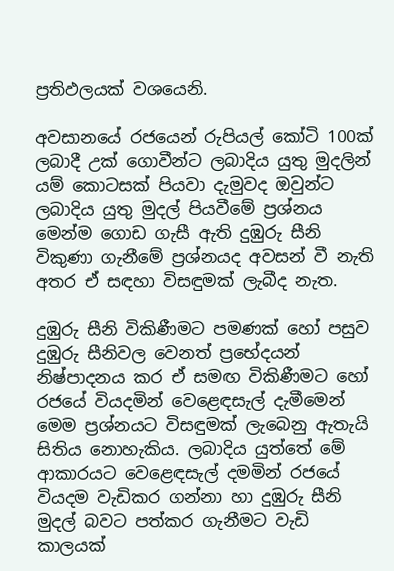ප්‍රතිඵලයක් වශයෙනි.

අවසානයේ රජයෙන් රුපියල් කෝටි 100ක් ලබාදී උක් ගොවීන්ට ලබාදිය යුතු මුදලින් යම් කොටසක් පියවා දැමුවද ඔවුන්ට ලබාදිය යුතු මුදල් පියවීමේ ප්‍රශ්නය මෙන්ම ගොඩ ගැසී ඇති දුඹුරු සීනි විකුණා ගැනීමේ ප්‍රශ්නයද අවසන් වී නැති අතර ඒ සඳහා විසඳුමක් ලැබීද නැත.

දුඹුරු සීනි විකිණීමට පමණක් හෝ පසුව දුඹුරු සීනිවල වෙනත් ප්‍රභේදයන් නිෂ්පාදනය කර ඒ සමඟ විකිණීමට හෝ රජයේ වියදමින් වෙළෙඳසැල් දැමීමෙන් මෙම ප්‍රශ්නයට විසඳුමක් ලැබෙනු ඇතැයි සිතිය නොහැකිය. ලබාදිය යුත්තේ මේ ආකාරයට වෙළෙඳසැල් දමමින් රජයේ වියදම වැඩිකර ගන්නා හා දුඹුරු සීනි මුදල් බවට පත්කර ගැනීමට වැඩි කාලයක්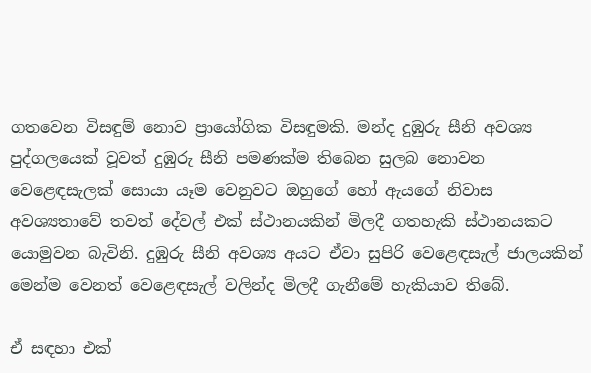ගතවෙන විසඳුම් නොව ප්‍රායෝගික විසඳුමකි. මන්ද දුඹුරු සීනි අවශ්‍ය පුද්ගලයෙක් වූවත් දුඹුරු සීනි පමණක්ම තිබෙන සුලබ නොවන වෙළෙඳසැලක් සොයා යෑම වෙනුවට ඔහුගේ හෝ ඇයගේ නිවාස අවශ්‍යතාවේ තවත් දේවල් එක් ස්ථානයකින් මිලදී ගතහැකි ස්ථානයකට යොමුවන බැවිනි. දුඹුරු සීනි අවශ්‍ය අයට ඒවා සුපිරි වෙළෙඳසැල් ජාලයකින් මෙන්ම වෙනත් වෙළෙඳසැල් වලින්ද මිලදී ගැනීමේ හැකියාව තිබේ.

ඒ සඳහා එක්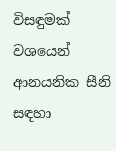විසඳුමක් වශයෙන් ආනයනික සීනි සඳහා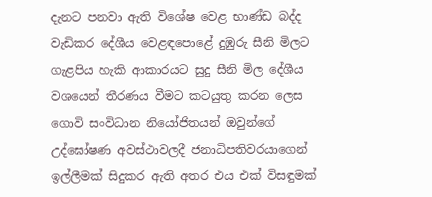දැනට පනවා ඇති විශේෂ වෙළ භාණ්ඩ බද්ද වැඩිකර දේශීය වෙළඳපොළේ දුඹුරු සීනි මිලට ගැළපිය හැකි ආකාරයට සුදු සීනි මිල දේශීය වශයෙන් තීරණය වීමට කටයුතු කරන ලෙස ගොවි සංවිධාන නියෝජිතයන් ඔවුන්ගේ උද්ඝෝෂණ අවස්ථාවලදී ජනාධිපතිවරයාගෙන් ඉල්ලීමක් සිදුකර ඇති අතර එය එක් විසඳුමක්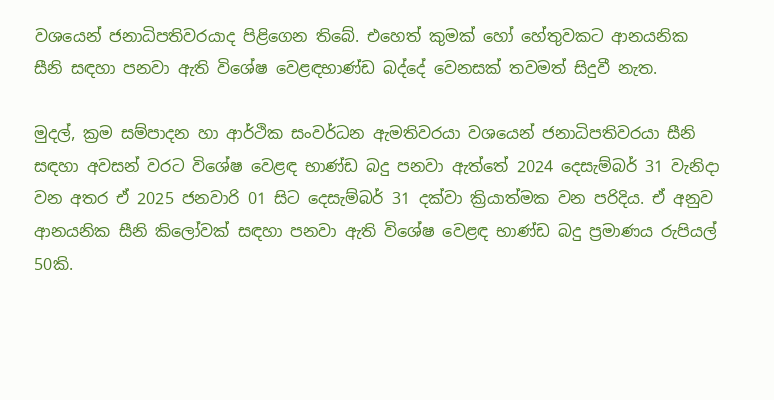වශයෙන් ජනාධිපතිවරයාද පිළිගෙන තිබේ. එහෙත් කුමක් හෝ හේතුවකට ආනයනික සීනි සඳහා පනවා ඇති විශේෂ වෙළඳභාණ්ඩ බද්දේ වෙනසක් තවමත් සිදුවී නැත.

මුදල්, ක්‍රම සම්පාදන හා ආර්ථික සංවර්ධන ඇමතිවරයා වශයෙන් ජනාධිපතිවරයා සීනි සඳහා අවසන් වරට විශේෂ වෙළඳ භාණ්ඩ බදු පනවා ඇත්තේ 2024 දෙසැම්බර් 31 වැනිදා වන අතර ඒ 2025 ජනවාරි 01 සිට දෙසැම්බර් 31 දක්වා ක්‍රියාත්මක වන පරිදිය. ඒ අනුව ආනයනික සීනි කිලෝවක් සඳහා පනවා ඇති විශේෂ වෙළඳ භාණ්ඩ බදු ප්‍රමාණය රුපියල් 50කි.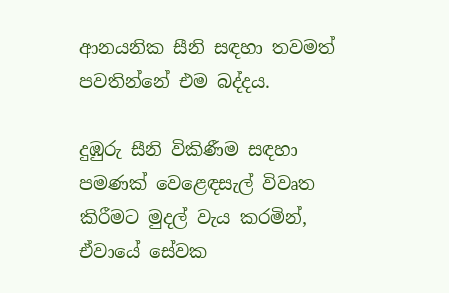ආනයනික සීනි සඳහා තවමත් පවතින්නේ එම බද්දය.

දුඹුරු සීනි විකිණීම සඳහා පමණක් වෙළෙඳසැල් විවෘත කිරීමට මුදල් වැය කරමින්, ඒවායේ සේවක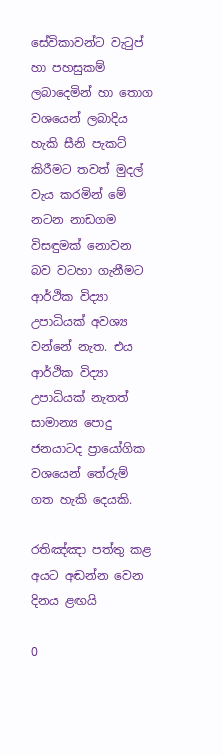සේවිකාවන්ට වැටුප් හා පහසුකම් ලබාදෙමින් හා තොග වශයෙන් ලබාදිය හැකි සීනි පැකට් කිරීමට තවත් මුදල් වැය කරමින් මේ නටන නාඩගම විසඳුමක් නොවන බව වටහා ගැනීමට ආර්ථික විද්‍යා උපාධියක් අවශ්‍ය වන්නේ නැත. එය ආර්ථික විද්‍යා උපාධියක් නැතත් සාමාන්‍ය පොදු ජනයාටද ප්‍රායෝගික වශයෙන් තේරුම් ගත හැකි දෙයකි.

රතිඤ්ඤා පත්තු කළ අයට අඬන්න වෙන දිනය ළඟයි

0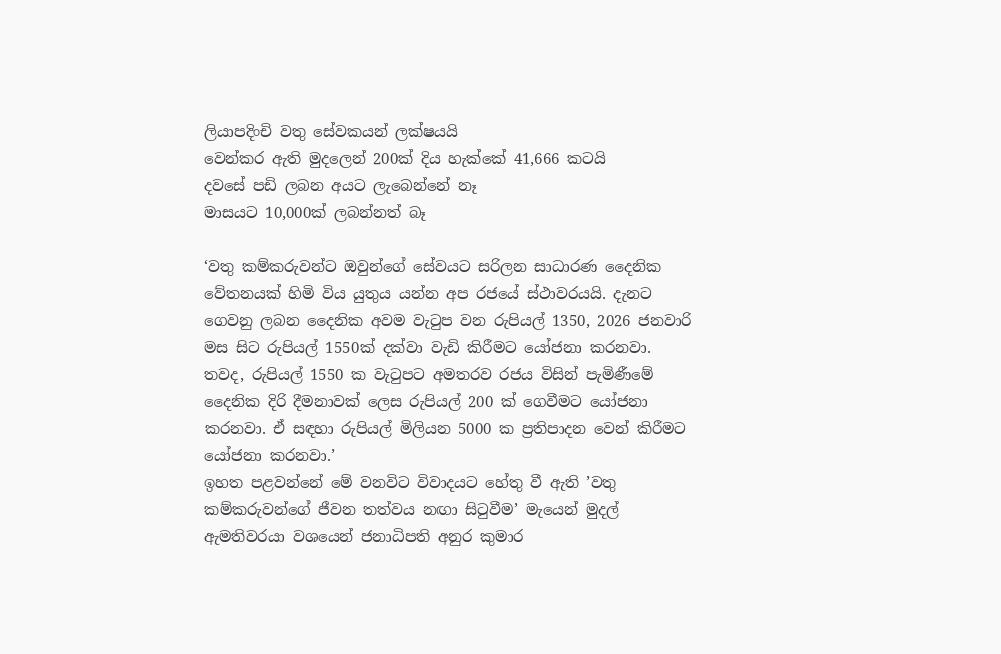ලියාපදිංචි වතු සේවකයන් ලක්ෂයයි
වෙන්කර ඇති මුදලෙන් 200ක් දිය හැක්කේ 41,666 කටයි
දවසේ පඩි ලබන අයට ලැබෙන්නේ නෑ
මාසයට 10,000ක් ලබන්නත් බෑ

‘වතු කම්කරුවන්ට ඔවුන්ගේ සේවයට සරිලන සාධාරණ දෛනික වේතනයක් හිමි විය යුතුය යන්න අප රජයේ ස්ථාවරයයි. දැනට ගෙවනු ලබන දෛනික අවම වැටුප වන රුපියල් 1350, 2026 ජනවාරි මස සිට රුපියල් 1550ක් දක්වා වැඩි කිරීමට යෝජනා කරනවා. තවද, රුපියල් 1550 ක වැටුපට අමතරව රජය විසින් පැමිණීමේ දෛනික දිරි දීමනාවක් ලෙස රුපියල් 200 ක් ගෙවීමට යෝජනා කරනවා. ඒ සඳහා රුපියල් මිලියන 5000 ක ප්‍රතිපාදන වෙන් කිරීමට යෝජනා කරනවා.’
ඉහත පළවන්නේ මේ වනවිට විවාදයට හේතු වී ඇති ’වතු කම්කරුවන්ගේ ජීවන තත්වය නඟා සිටුවීම’ මැයෙන් මුදල් ඇමතිවරයා වශයෙන් ජනාධිපති අනුර කුමාර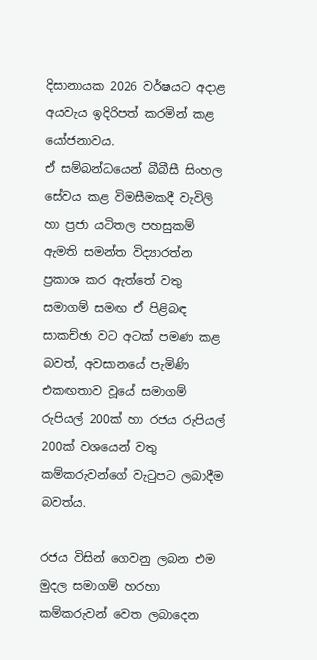දිසානායක 2026 වර්ෂයට අදාළ අයවැය ඉදිරිපත් කරමින් කළ යෝජනාවය.
ඒ සම්බන්ධයෙන් බීබීසී සිංහල සේවය කළ විමසීමකදී වැවිලි හා ප්‍රජා යටිතල පහසුකම් ඇමති සමන්ත විද්‍යාරත්න ප්‍රකාශ කර ඇත්තේ වතු සමාගම් සමඟ ඒ පිළිබඳ සාකච්ඡා වට අටක් පමණ කළ බවත්, අවසානයේ පැමිණි එකඟතාව වූයේ සමාගම් රුපියල් 200ක් හා රජය රුපියල් 200ක් වශයෙන් වතු කම්කරුවන්ගේ වැටුපට ලබාදීම බවත්ය.

රජය විසින් ගෙවනු ලබන එම මුදල සමාගම් හරහා කම්කරුවන් වෙත ලබාදෙන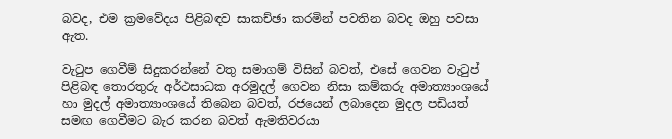බවද, එම ක්‍රමවේදය පිළිබඳව සාකච්ඡා කරමින් පවතින බවද ඔහු පවසා ඇත.

වැටුප ගෙවීම් සිදුකරන්නේ වතු සමාගම් විසින් බවත්, එසේ ගෙවන වැටුප් පිළිබඳ තොරතුරු අර්ථසාධක අරමුදල් ගෙවන නිසා කම්කරු අමාත්‍යාංශයේ හා මුදල් අමාත්‍යාංශයේ තිබෙන බවත්, රජයෙන් ලබාදෙන මුදල පඩියත් සමඟ ගෙවීමට බැර කරන බවත් ඇමතිවරයා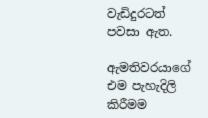වැඩිදුරටත් පවසා ඇත.

ඇමතිවරයාගේ එම පැහැදිලි කිරීමම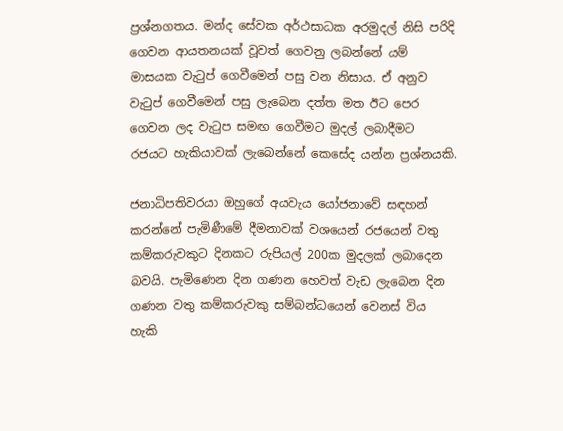ප්‍රශ්නගතය. මන්ද සේවක අර්ථසාධක අරමුදල් නිසි පරිදි ගෙවන ආයතනයක් වූවත් ගෙවනු ලබන්නේ යම් මාසයක වැටුප් ගෙවීමෙන් පසු වන නිසාය. ඒ අනුව වැටුප් ගෙවීමෙන් පසු ලැබෙන දත්ත මත ඊට පෙර ගෙවන ලද වැටුප සමඟ ගෙවීමට මුදල් ලබාදීමට රජයට හැකියාවක් ලැබෙන්නේ කෙසේද යන්න ප්‍රශ්නයකි.

ජනාධිපතිවරයා ඔහුගේ අයවැය යෝජනාවේ සඳහන් කරන්නේ පැමිණීමේ දීමනාවක් වශයෙන් රජයෙන් වතු කම්කරුවකුට දිනකට රුපියල් 200ක මුදලක් ලබාදෙන බවයි. පැමිණෙන දින ගණන හෙවත් වැඩ ලැබෙන දින ගණන වතු කම්කරුවකු සම්බන්ධයෙන් වෙනස් විය හැකි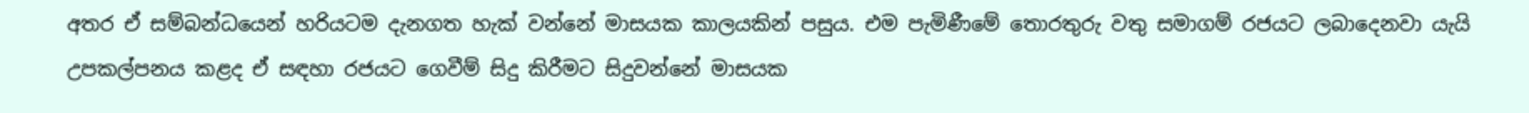අතර ඒ සම්බන්ධයෙන් හරියටම දැනගත හැක් වන්නේ මාසයක කාලයකින් පසුය. එම පැමිණීමේ තොරතුරු වතු සමාගම් රජයට ලබාදෙනවා යැයි උපකල්පනය කළද ඒ සඳහා රජයට ගෙවීම් සිදු කිරීමට සිදුවන්නේ මාසයක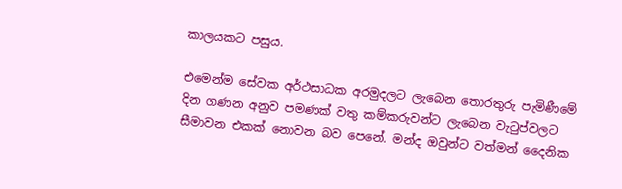කාලයකට පසුය.

එමෙන්ම සේවක අර්ථසාධක අරමුදලට ලැබෙන තොරතුරු පැමිණීමේ දින ගණන අනුව පමණක් වතු කම්කරුවන්ට ලැබෙන වැටුප්වලට සීමාවන එකක් නොවන බව පෙනේ. මන්ද ඔවුන්ට වත්මන් දෛනික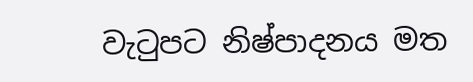වැටුපට නිෂ්පාදනය මත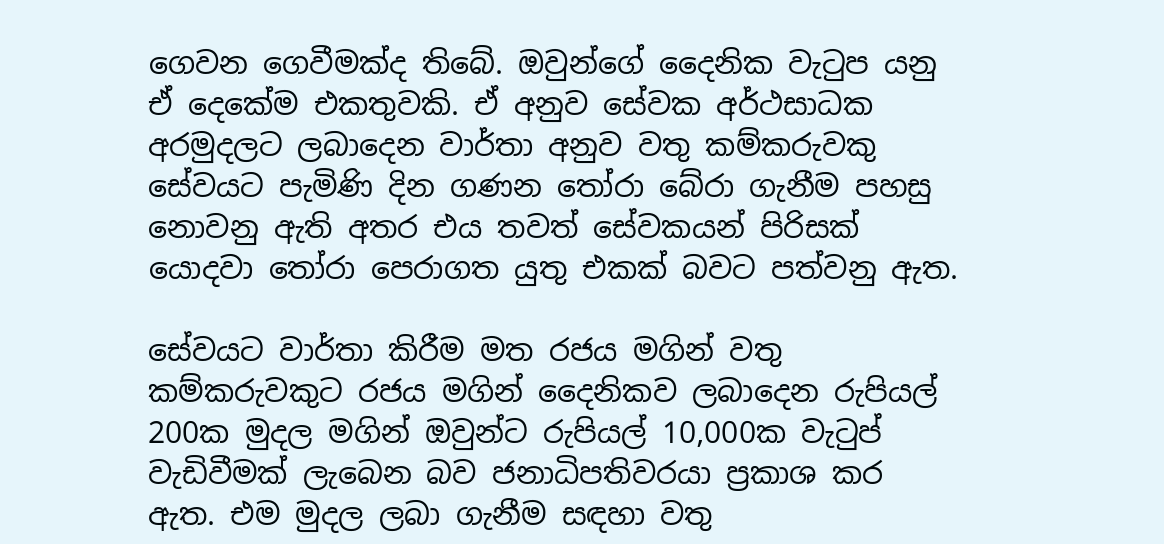ගෙවන ගෙවීමක්ද තිබේ. ඔවුන්ගේ දෛනික වැටුප යනු ඒ දෙකේම එකතුවකි. ඒ අනුව සේවක අර්ථසාධක අරමුදලට ලබාදෙන වාර්තා අනුව වතු කම්කරුවකු සේවයට පැමිණි දින ගණන තෝරා බේරා ගැනීම පහසු නොවනු ඇති අතර එය තවත් සේවකයන් පිරිසක් යොදවා තෝරා පෙරාගත යුතු එකක් බවට පත්වනු ඇත.

සේවයට වාර්තා කිරීම මත රජය මගින් වතු කම්කරුවකුට රජය මගින් දෛනිකව ලබාදෙන රුපියල් 200ක මුදල මගින් ඔවුන්ට රුපියල් 10,000ක වැටුප් වැඩිවීමක් ලැබෙන බව ජනාධිපතිවරයා ප්‍රකාශ කර ඇත. එම මුදල ලබා ගැනීම සඳහා වතු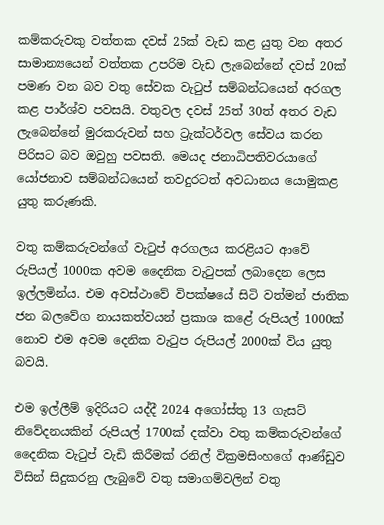කම්කරුවකු වත්තක දවස් 25ක් වැඩ කළ යුතු වන අතර සාමාන්‍යයෙන් වත්තක උපරිම වැඩ ලැබෙන්නේ දවස් 20ක් පමණ වන බව වතු සේවක වැටුප් සම්බන්ධයෙන් අරගල කළ පාර්ශ්ව පවසයි. වතුවල දවස් 25ත් 30ත් අතර වැඩ ලැබෙන්නේ මුරකරුවන් සහ ට්‍රැක්ටර්වල සේවය කරන පිරිසට බව ඔවුහු පවසති. මෙයද ජනාධිපතිවරයාගේ යෝජනාව සම්බන්ධයෙන් තවදුරටත් අවධානය යොමුකළ යුතු කරුණකි.

වතු කම්කරුවන්ගේ වැටුප් අරගලය කරළියට ආවේ රුපියල් 1000ක අවම දෛනික වැටුපක් ලබාදෙන ලෙස ඉල්ලමින්ය. එම අවස්ථාවේ විපක්ෂයේ සිටි වත්මන් ජාතික ජන බලවේග නායකත්වයන් ප්‍රකාශ කළේ රුපියල් 1000ක් නොව එම අවම දෙනික වැටුප රුපියල් 2000ක් විය යුතු බවයි.

එම ඉල්ලීම් ඉදිරියට යද්දී 2024 අගෝස්තු 13 ගැසට් නිවේදනයකින් රුපියල් 1700ක් දක්වා වතු කම්කරුවන්ගේ දෛනික වැටුප් වැඩි කිරීමක් රනිල් වික්‍රමසිංහගේ ආණ්ඩුව විසින් සිදුකරනු ලැබුවේ වතු සමාගම්වලින් වතු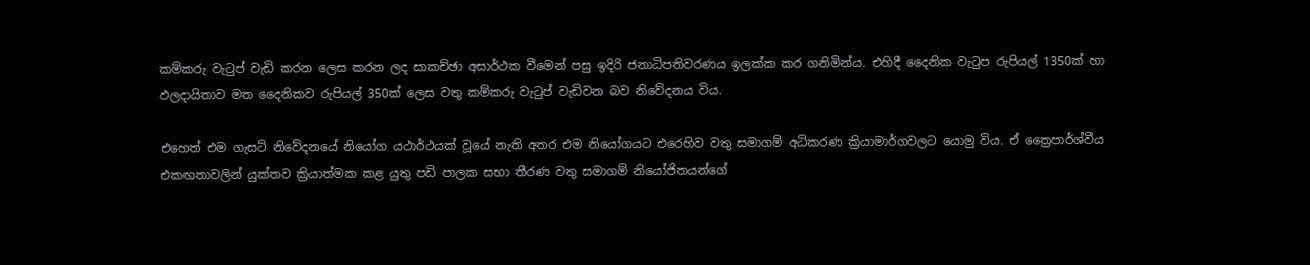කම්කරු වැටුප් වැඩි කරන ලෙස කරන ලද සාකච්ඡා අසාර්ථක වීමෙන් පසු ඉදිරි ජනාධිපතිවරණය ඉලක්ක කර ගනිමින්ය. එහිදී දෛනික වැටුප රුපියල් 1350ක් හා ඵලදායිතාව මත දෛනිකව රුපියල් 350ක් ලෙස වතු කම්කරු වැටුප් වැඩිවන බව නිවේදනය විය.

එහෙත් එම ගැසට් නිවේදනයේ නියෝග යථාර්ථයක් වූයේ නැති අතර එම නියෝගයට එරෙහිව වතු සමාගම් අධිකරණ ක්‍රියාමාර්ගවලට යොමු විය. ඒ ත්‍රෛපාර්ශ්වීය එකඟතාවලින් යුක්තව ක්‍රියාත්මක කළ යුතු පඩි පාලක සභා තීරණ වතු සමාගම් නියෝජිතයන්ගේ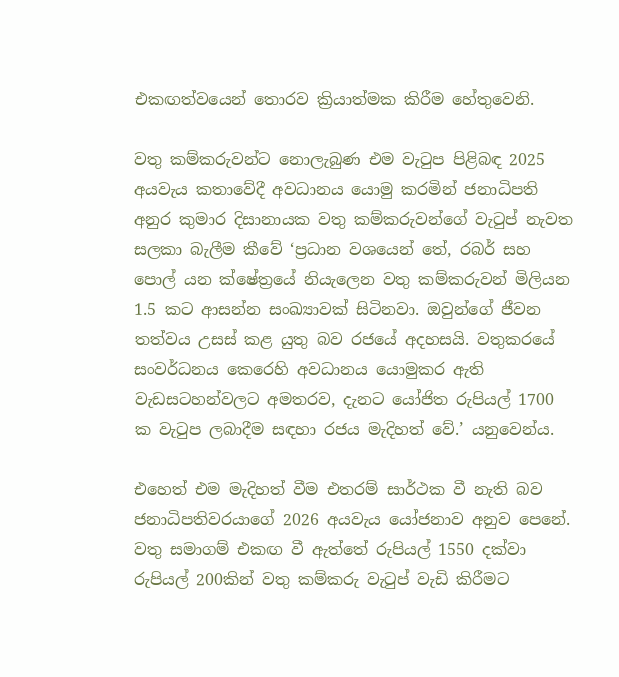එකඟත්වයෙන් තොරව ක්‍රියාත්මක කිරීම හේතුවෙනි.

වතු කම්කරුවන්ට නොලැබුණ එම වැටුප පිළිබඳ 2025 අයවැය කතාවේදී අවධානය යොමු කරමින් ජනාධිපති අනුර කුමාර දිසානායක වතු කම්කරුවන්ගේ වැටුප් නැවත සලකා බැලීම කීවේ ‘ප්‍රධාන වශයෙන් තේ, රබර් සහ පොල් යන ක්ෂේත්‍රයේ නියැලෙන වතු කම්කරුවන් මිලියන 1.5 කට ආසන්න සංඛ්‍යාවක් සිටිනවා. ඔවුන්ගේ ජීවන තත්වය උසස් කළ යුතු බව රජයේ අදහසයි. වතුකරයේ සංවර්ධනය කෙරෙහි අවධානය යොමුකර ඇති වැඩසටහන්වලට අමතරව, දැනට යෝජිත රුපියල් 1700 ක වැටුප ලබාදීම සඳහා රජය මැදිහත් වේ.’ යනුවෙන්ය.

එහෙත් එම මැදිහත් වීම එතරම් සාර්ථක වී නැති බව ජනාධිපතිවරයාගේ 2026 අයවැය යෝජනාව අනුව පෙනේ. වතු සමාගම් එකඟ වී ඇත්තේ රුපියල් 1550 දක්වා රුපියල් 200කින් වතු කම්කරු වැටුප් වැඩි කිරීමට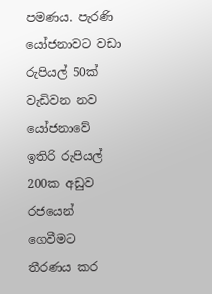පමණය. පැරණි යෝජනාවට වඩා රුපියල් 50ක් වැඩිවන නව යෝජනාවේ ඉතිරි රුපියල් 200ක අඩුව රජයෙන් ගෙවීමට තීරණය කර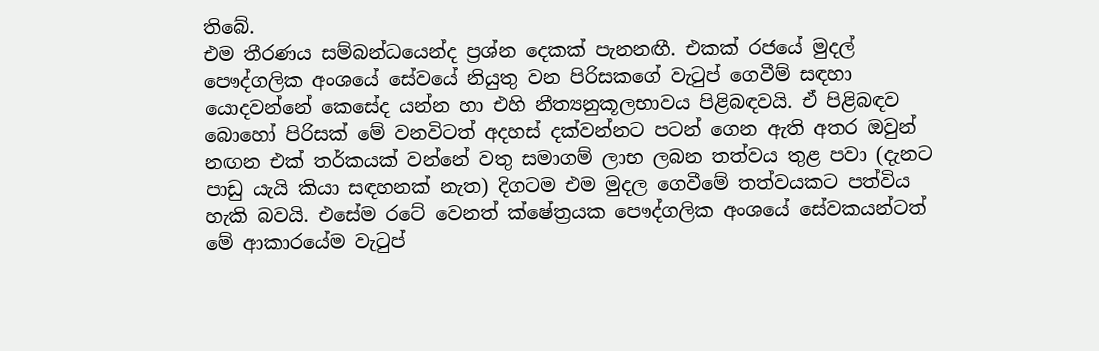තිබේ.
එම තීරණය සම්බන්ධයෙන්ද ප්‍රශ්න දෙකක් පැනනඟී. එකක් රජයේ මුදල් පෞද්ගලික අංශයේ සේවයේ නියුතු වන පිරිසකගේ වැටුප් ගෙවීම් සඳහා යොදවන්නේ කෙසේද යන්න හා එහි නීත්‍යනුකූලභාවය පිළිබඳවයි. ඒ පිළිබඳව බොහෝ පිරිසක් මේ වනවිටත් අදහස් දක්වන්නට පටන් ගෙන ඇති අතර ඔවුන් නඟන එක් තර්කයක් වන්නේ වතු සමාගම් ලාභ ලබන තත්වය තුළ පවා (දැනට පාඩු යැයි කියා සඳහනක් නැත) දිගටම එම මුදල ගෙවීමේ තත්වයකට පත්විය හැකි බවයි. එසේම රටේ වෙනත් ක්ෂේත්‍රයක පෞද්ගලික අංශයේ සේවකයන්ටත් මේ ආකාරයේම වැටුප්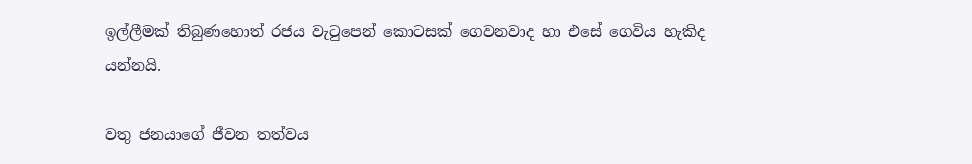ඉල්ලීමක් තිබුණහොත් රජය වැටුපෙන් කොටසක් ගෙවනවාද හා එසේ ගෙවිය හැකිද යන්නයි.

වතු ජනයාගේ ජීවන තත්වය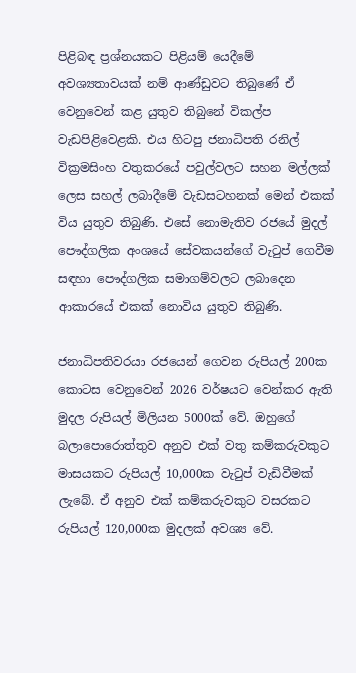පිළිබඳ ප්‍රශ්නයකට පිළියම් යෙදීමේ අවශ්‍යතාවයක් නම් ආණ්ඩුවට තිබුණේ ඒ වෙනුවෙන් කළ යුතුව තිබුනේ විකල්ප වැඩපිළිවෙළකි. එය හිටපු ජනාධිපති රනිල් වික්‍රමසිංහ වතුකරයේ පවුල්වලට සහන මල්ලක් ලෙස සහල් ලබාදීමේ වැඩසටහනක් මෙන් එකක් විය යුතුව තිබුණි. එසේ නොමැතිව රජයේ මුදල් පෞද්ගලික අංශයේ සේවකයන්ගේ වැටුප් ගෙවීම සඳහා පෞද්ගලික සමාගම්වලට ලබාදෙන ආකාරයේ එකක් නොවිය යුතුව තිබුණි.

ජනාධිපතිවරයා රජයෙන් ගෙවන රුපියල් 200ක කොටස වෙනුවෙන් 2026 වර්ෂයට වෙන්කර ඇති මුදල රුපියල් මිලියන 5000ක් වේ. ඔහුගේ බලාපොරොත්තුව අනුව එක් වතු කම්කරුවකුට මාසයකට රුපියල් 10,000ක වැටුප් වැඩිවීමක් ලැබේ. ඒ අනුව එක් කම්කරුවකුට වසරකට රුපියල් 120,000ක මුදලක් අවශ්‍ය වේ.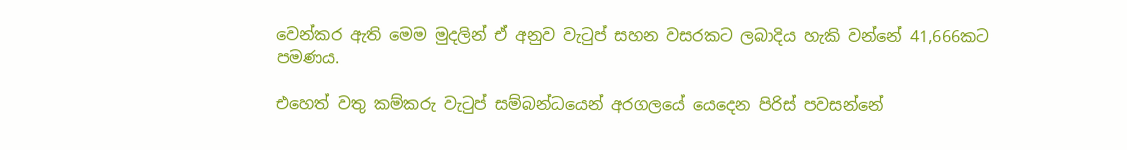වෙන්කර ඇති මෙම මුදලින් ඒ අනුව වැටුප් සහන වසරකට ලබාදිය හැකි වන්නේ 41,666කට පමණය.

එහෙත් වතු කම්කරු වැටුප් සම්බන්ධයෙන් අරගලයේ යෙදෙන පිරිස් පවසන්නේ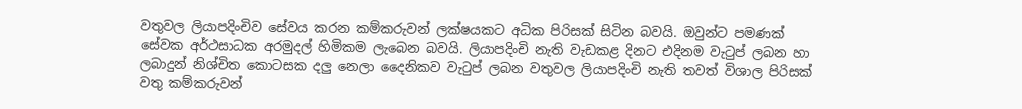වතුවල ලියාපදිංචිව සේවය කරන කම්කරුවන් ලක්ෂයකට අධික පිරිසක් සිටින බවයි. ඔවුන්ට පමණක් සේවක අර්ථසාධක අරමුදල් හිමිකම ලැබෙන බවයි. ලියාපදිංචි නැති වැඩකළ දිනට එදිනම වැටුප් ලබන හා ලබාදුන් නිශ්චිත කොටසක දලු නෙලා දෛනිකව වැටුප් ලබන වතුවල ලියාපදිංචි නැති තවත් විශාල පිරිසක් වතු කම්කරුවන්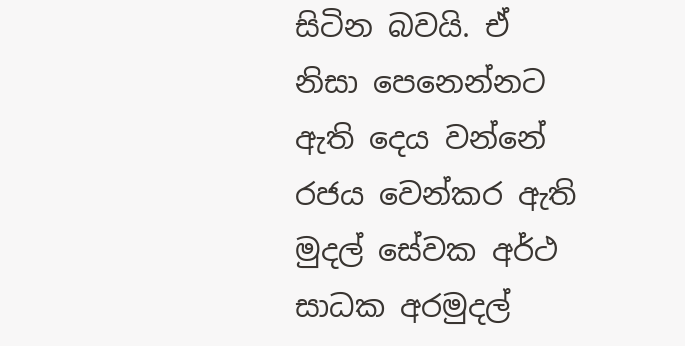සිටින බවයි. ඒ නිසා පෙනෙන්නට ඇති දෙය වන්නේ රජය වෙන්කර ඇති මුදල් සේවක අර්ථ සාධක අරමුදල්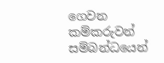ගෙවන කම්කරුවන් සම්බන්ධයෙන්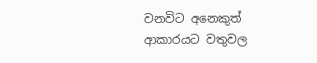වනවිට අනෙකුත් ආකාරයට වතුවල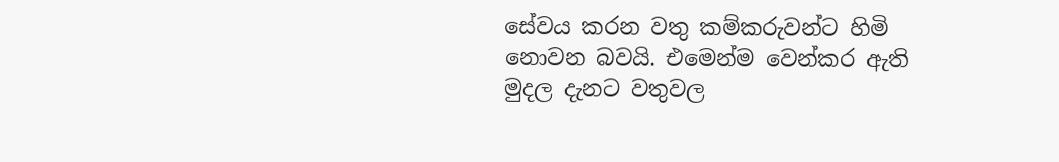සේවය කරන වතු කම්කරුවන්ට හිමි නොවන බවයි. එමෙන්ම වෙන්කර ඇති මුදල දැනට වතුවල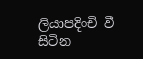ලියාපදිංචි වී සිටින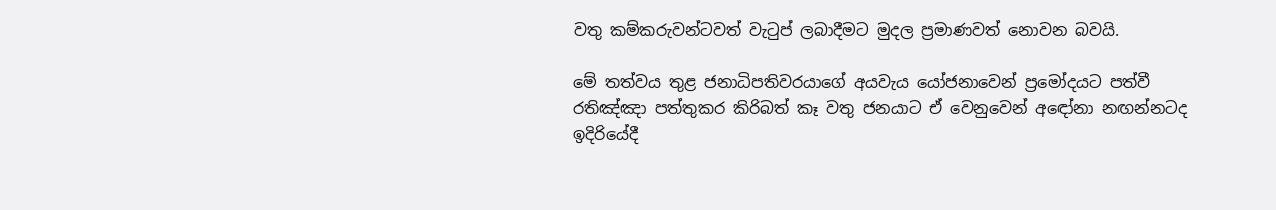වතු කම්කරුවන්ටවත් වැටුප් ලබාදීමට මුදල ප්‍රමාණවත් නොවන බවයි.

මේ තත්වය තුළ ජනාධිපතිවරයාගේ අයවැය යෝජනාවෙන් ප්‍රමෝදයට පත්වී රතිඤ්ඤා පත්තුකර කිරිබත් කෑ වතු ජනයාට ඒ වෙනුවෙන් අඳෝනා නඟන්නටද ඉදිරියේදී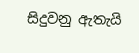සිදුවනු ඇතැයි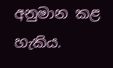අනුමාන කළ හැකිය.